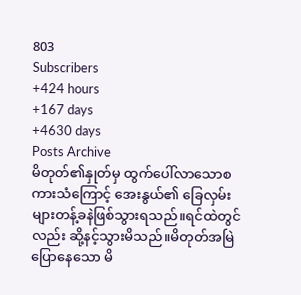803
Subscribers
+424 hours
+167 days
+4630 days
Posts Archive
မိတုတ်၏နှုတ်မှ ထွက်ပေါ်လာသောစကားသံကြောင့် အေးနွယ်၏ ခြေလှမ်းများတန့်ခနဲဖြစ်သွားရသည်။ရင်ထဲတွင်လည်း ဆို့နင့်သွားမိသည်။မိတုတ်အမြဲပြောနေသော မိ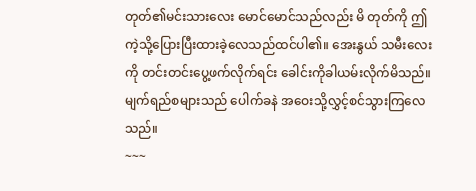တုတ်၏မင်းသားလေး မောင်မောင်သည်လည်း မိ တုတ်ကို ဤကဲ့သို့ပြေားပြီးထားခဲ့လေသည်ထင်ပါ၏။ အေးနွယ် သမီးလေးကို တင်းတင်းပွေ့ဖက်လိုက်ရင်း ခေါင်းကိုခါယမ်းလိုက်မိသည်။မျက်ရည်စများသည် ပေါက်ခနဲ အဝေးသို့လွှင့်စင်သွားကြလေသည်။
~~~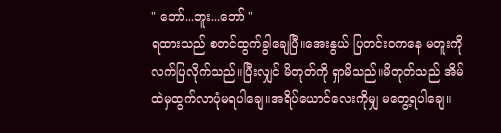" ဘော်...ဘူး...ဘော် "
ရထားသည် စတင်ထွက်ခွါချေပြီ။အေးနွယ် ပြတင်းဝကနေ မတူးကို လက်ပြလိုက်သည်။ပြီးလျှင် မိတုတ်ကို ရှာမိသည်။မိတုတ်သည် အိမ်ထဲမှထွက်လာပုံမရပါချေ။အရိပ်ယောင်လေးကိုမျှ မတွေ့ရပါချေ။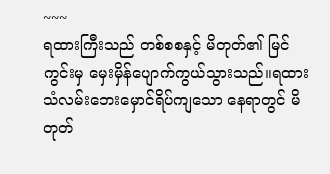~~~
ရထားကြီးသည် တစ်စစနှင့် မိတုတ်၏ မြင်ကွင်းမှ မှေးမှိန်ပျောက်ကွယ်သွားသည်။ရထားသံလမ်းဘေးမှောင်ရိပ်ကျသော နေရာတွင် မိတုတ်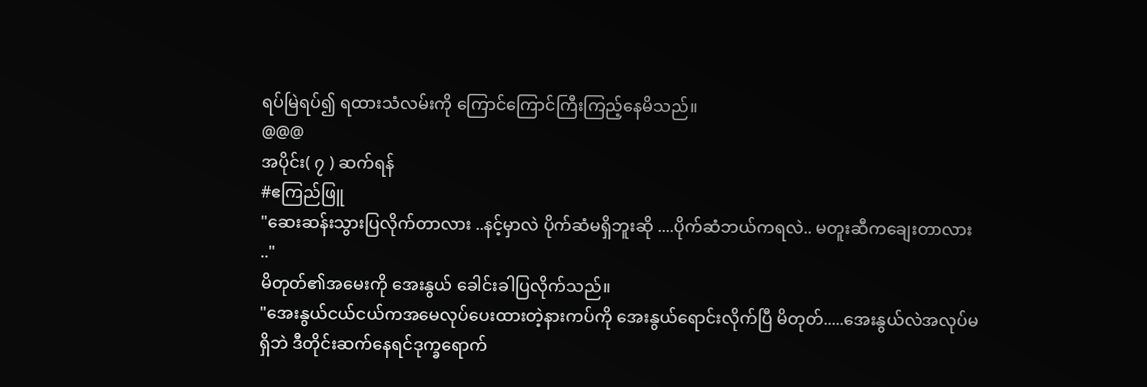ရပ်မြဲရပ်၍ ရထားသံလမ်းကို ကြောင်ကြောင်ကြီးကြည့်နေမိသည်။
@@@
အပိုင်း( ၇ ) ဆက်ရန်
#ဧကြည်ဖြူ
"ဆေးဆန်းသွားပြလိုက်တာလား ..နင့်မှာလဲ ပိုက်ဆံမရှိဘူးဆို ....ပိုက်ဆံဘယ်ကရလဲ.. မတူးဆီကချေးတာလား .."
မိတုတ်၏အမေးကို အေးနွယ် ခေါင်းခါပြလိုက်သည်။
"အေးနွယ်ငယ်ငယ်ကအမေလုပ်ပေးထားတဲ့နားကပ်ကို အေးနွယ်ရောင်းလိုက်ပြီ မိတုတ်.....အေးနွယ်လဲအလုပ်မရှိဘဲ ဒီတိုင်းဆက်နေရင်ဒုက္ခရောက်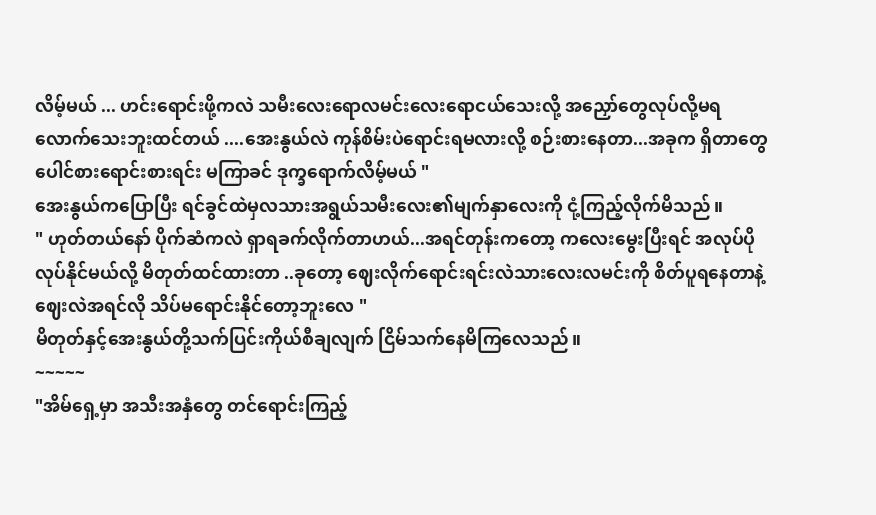လိမ့်မယ် ... ဟင်းရောင်းဖို့ကလဲ သမီးလေးရောလမင်းလေးရောငယ်သေးလို့ အညှော်တွေလုပ်လို့မရလောက်သေးဘူးထင်တယ် ....အေးနွယ်လဲ ကုန်စိမ်းပဲရောင်းရမလားလို့ စဉ်းစားနေတာ...အခုက ရှိတာတွေပေါင်စားရောင်းစားရင်း မကြာခင် ဒုက္ခရောက်လိမ့်မယ် "
အေးနွယ်ကပြောပြီး ရင်ခွင်ထဲမှလသားအရွယ်သမီးလေး၏မျက်နှာလေးကို ငုံ့ကြည့်လိုက်မိသည်။
" ဟုတ်တယ်နော် ပိုက်ဆံကလဲ ရှာရခက်လိုက်တာဟယ်...အရင်တုန်းကတော့ ကလေးမွေးပြီးရင် အလုပ်ပိုလုပ်နိုင်မယ်လို့ မိတုတ်ထင်ထားတာ ..ခုတော့ ဈေးလိုက်ရောင်းရင်းလဲသားလေးလမင်းကို စိတ်ပူရနေတာနဲ့ ဈေးလဲအရင်လို သိပ်မရောင်းနိုင်တော့ဘူးလေ "
မိတုတ်နှင့်အေးနွယ်တို့သက်ပြင်းကိုယ်စီချလျက် ငြိမ်သက်နေမိကြလေသည်။
~~~~~
"အိမ်ရှေ့မှာ အသီးအနှံတွေ တင်ရောင်းကြည့်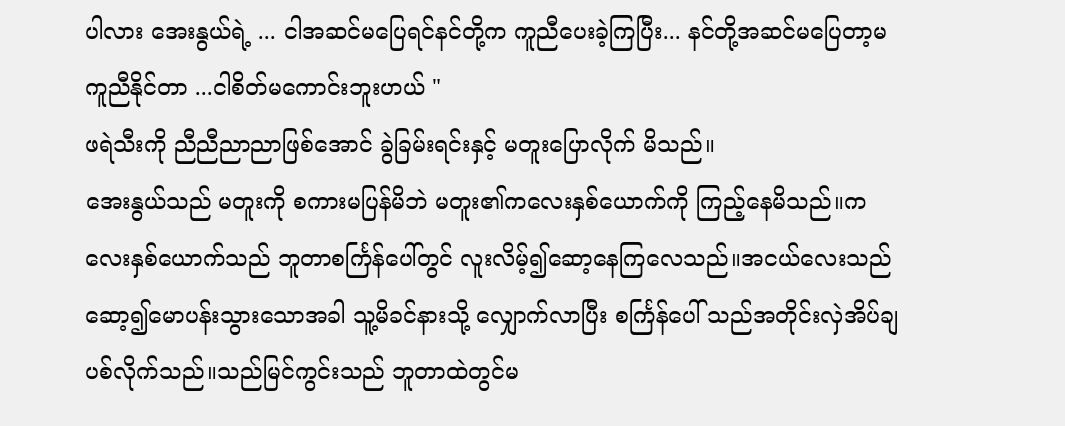ပါလား အေးနွယ်ရဲ့ ... ငါအဆင်မပြေရင်နင်တို့က ကူညီပေးခဲ့ကြပြီး... နင်တို့အဆင်မပြေတာ့မကူညီနိုင်တာ ...ငါစိတ်မကောင်းဘူးဟယ် "
ဖရဲသီးကို ညီညီညာညာဖြစ်အောင် ခွဲခြမ်းရင်းနှင့် မတူးပြောလိုက် မိသည်။
အေးနွယ်သည် မတူးကို စကားမပြန်မိဘဲ မတူး၏ကလေးနှစ်ယောက်ကို ကြည့်နေမိသည်။ကလေးနှစ်ယောက်သည် ဘူတာစင်္ကြန်ပေါ်တွင် လူးလိမ့်၍ဆော့နေကြလေသည်။အငယ်လေးသည် ဆော့၍မောပန်းသွားသောအခါ သူ့မိခင်နားသို့ လျှောက်လာပြီး စင်္ကြန်ပေါ် သည်အတိုင်းလှဲအိပ်ချပစ်လိုက်သည်။သည်မြင်ကွင်းသည် ဘူတာထဲတွင်မ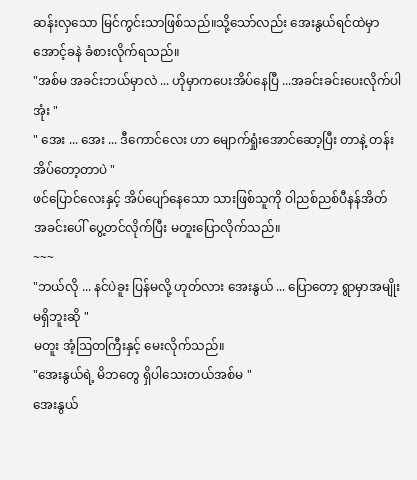ဆန်းလှသော မြင်ကွင်းသာဖြစ်သည်။သို့သော်လည်း အေးနွယ်ရင်ထဲမှာ အောင့်ခနဲ ခံစားလိုက်ရသည်။
"အစ်မ အခင်းဘယ်မှာလဲ ... ဟိုမှာကပေးအိပ်နေပြီ ...အခင်းခင်းပေးလိုက်ပါအုံး "
" အေး ... အေး ... ဒီကောင်လေး ဟာ မျောက်ရှုံးအောင်ဆော့ပြီး တာနဲ့ တန်းအိပ်တော့တာပဲ "
ဖင်ပြောင်လေးနှင့် အိပ်ပျော်နေသော သားဖြစ်သူကို ဝါညစ်ညစ်ပီနန်အိတ် အခင်းပေါ် ပွေ့တင်လိုက်ပြီး မတူးပြောလိုက်သည်။
~~~
"ဘယ်လို ... နင်ပဲခူး ပြန်မလို့ ဟုတ်လား အေးနွယ် ... ပြောတော့ ရွာမှာအမျိုးမရှိဘူးဆို "
မတူး အံ့ဩတကြီးနှင့် မေးလိုက်သည်။
"အေးနွယ်ရဲ့ မိဘတွေ ရှိပါသေးတယ်အစ်မ "
အေးနွယ်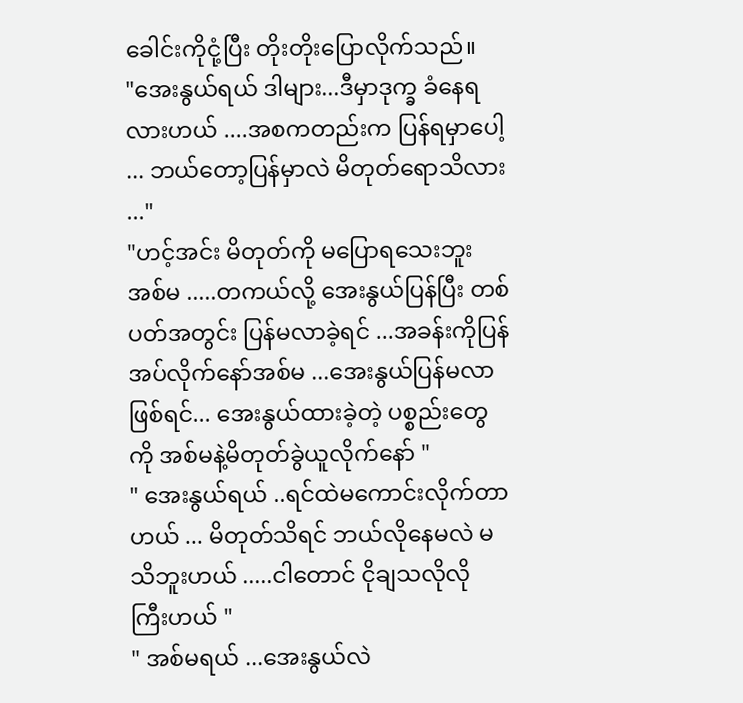ခေါင်းကိုငုံ့ပြီး တိုးတိုးပြောလိုက်သည်။
"အေးနွယ်ရယ် ဒါများ...ဒီမှာဒုက္ခ ခံနေရလားဟယ် ....အစကတည်းက ပြန်ရမှာပေါ့ ... ဘယ်တော့ပြန်မှာလဲ မိတုတ်ရောသိလား ..."
"ဟင့်အင်း မိတုတ်ကို မပြောရသေးဘူး အစ်မ .....တကယ်လို့ အေးနွယ်ပြန်ပြီး တစ်ပတ်အတွင်း ပြန်မလာခဲ့ရင် ...အခန်းကိုပြန်အပ်လိုက်နော်အစ်မ ...အေးနွယ်ပြန်မလာဖြစ်ရင်... အေးနွယ်ထားခဲ့တဲ့ ပစ္စည်းတွေကို အစ်မနဲ့မိတုတ်ခွဲယူလိုက်နော် "
" အေးနွယ်ရယ် ..ရင်ထဲမကောင်းလိုက်တာဟယ် ... မိတုတ်သိရင် ဘယ်လိုနေမလဲ မသိဘူးဟယ် .....ငါတောင် ငိုချသလိုလို ကြီးဟယ် "
" အစ်မရယ် ...အေးနွယ်လဲ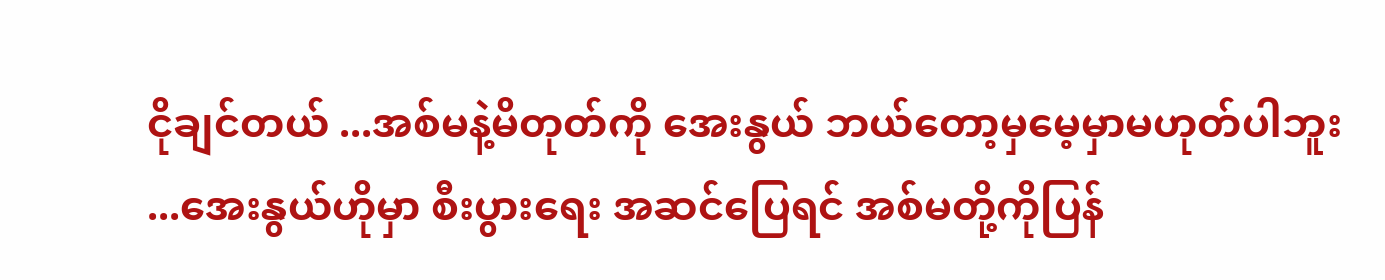ငိုချင်တယ် ...အစ်မနဲ့မိတုတ်ကို အေးနွယ် ဘယ်တော့မှမေ့မှာမဟုတ်ပါဘူး ...အေးနွယ်ဟိုမှာ စီးပွားရေး အဆင်ပြေရင် အစ်မတို့ကိုပြန်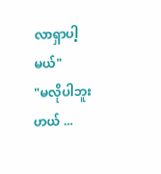လာရှာပါ့မယ်"
"မလိုပါဘူးဟယ် ...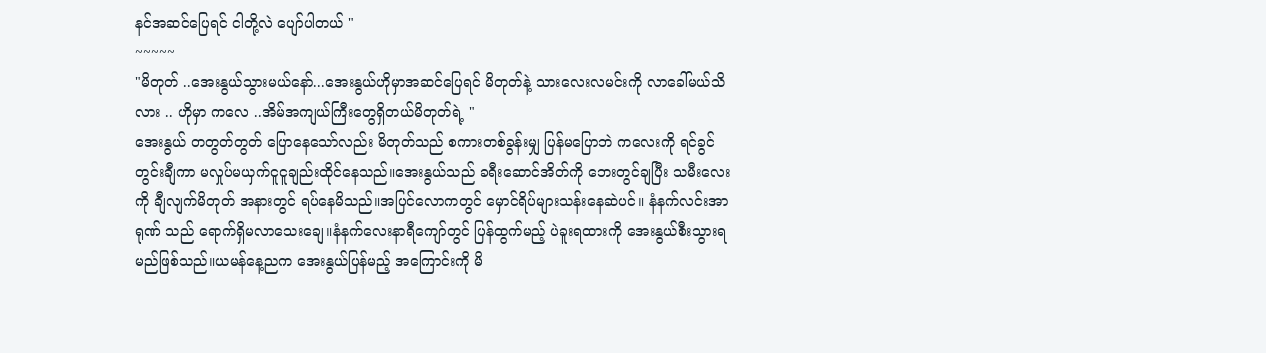နင်အဆင်ပြေရင် ငါတို့လဲ ပျော်ပါတယ် "
~~~~~
"မိတုတ် ..အေးနွယ်သွားမယ်နော်...အေးနွယ်ဟိုမှာအဆင်ပြေရင် မိတုတ်နဲ့ သားလေးလမင်းကို လာခေါ်မယ်သိလား .. ဟိုမှာ ကလေ ..အိမ်အကျယ်ကြီးတွေရှိတယ်မိတုတ်ရဲ့ "
အေးနွယ် တတွတ်တွတ် ပြောနေသော်လည်း မိတုတ်သည် စကားတစ်ခွန်းမျှ ပြန်မပြောဘဲ ကလေးကို ရင်ခွင်တွင်းချီကာ မလှုပ်မယှက်ငူငူချည်းထိုင်နေသည်။အေးနွယ်သည် ခရီးဆောင်အိတ်ကို ဘေးတွင်ချပြီး သမီးလေးကို ချီလျက်မိတုတ် အနားတွင် ရပ်နေမိသည်။အပြင်လောကတွင် မှောင်ရိပ်များသန်းနေဆဲပင်။ နံနက်လင်းအာရုဏ် သည် ရောက်ရှိမလာသေးချေ။နံနက်လေးနာရီကျော်တွင် ပြန်ထွက်မည့် ပဲခူးရထားကို အေးနွယ်စီးသွားရမည်ဖြစ်သည်။ယမန်နေ့ညက အေးနွယ်ပြန်မည့် အကြောင်းကို မိ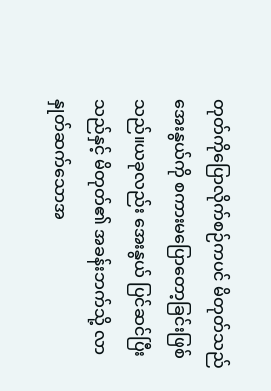တုတ်ကိုပြောလိုက်စဉ်ကပင် မိတုတ်သည်အေးနွယ်ကို စကားမပြောတော့ခြင်းဖြစ်သည်။ယခုလည်း အေးနွယ် ပြင်ဆင်ပြီးသည်နှင့် မိတုတ်၏ အခန်းဘက်သို့ လာနှုတ်ဆက်သောအ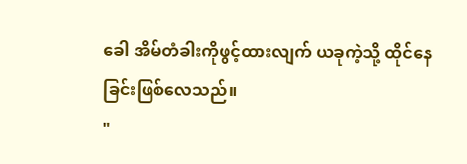ခေါ အိမ်တံခါးကိုဖွင့်ထားလျက် ယခုကဲ့သို့ ထိုင်နေခြင်းဖြစ်လေသည်။
"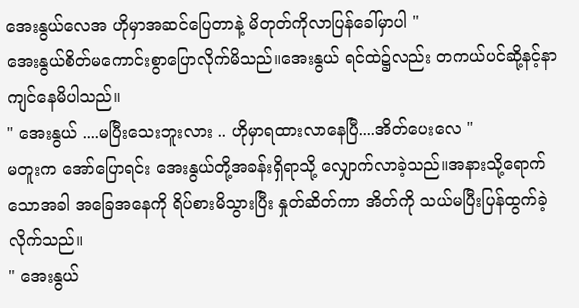အေးနွယ်လေအ ဟိုမှာအဆင်ပြေတာနဲ့ မိတုတ်ကိုလာပြန်ခေါ်မှာပါ "
အေးနွယ်စိတ်မကောင်းစွာပြောလိုက်မိသည်။အေးနွယ် ရင်ထဲ၌လည်း တကယ်ပင်ဆို့နင့်နာကျင်နေမိပါသည်။
" အေးနွယ် ....မပြီးသေးဘူးလား .. ဟိုမှာရထားလာနေပြီ....အိတ်ပေးလေ "
မတူးက အော်ပြောရင်း အေးနွယ်တို့အခန်းရှိရာသို့ လျှောက်လာခဲ့သည်။အနားသို့ရောက်သောအခါ အခြေအနေကို ရိပ်စားမိသွားပြီး နှုတ်ဆိတ်ကာ အိတ်ကို သယ်မပြီးပြန်ထွက်ခဲ့လိုက်သည်။
" အေးနွယ်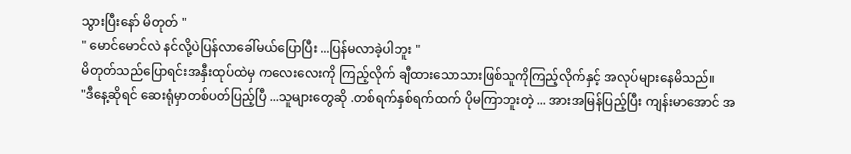သွားပြီးနော် မိတုတ် "
" မောင်မောင်လဲ နင်လို့ပဲပြန်လာခေါ်မယ်ပြောပြီး ...ပြန်မလာခဲ့ပါဘူး "
မိတုတ်သည်ပြောရင်းအနှီးထုပ်ထဲမှ ကလေးလေးကို ကြည့်လိုက် ချီထားသောသားဖြစ်သူကိုကြည့်လိုက်နှင့် အလုပ်များနေမိသည်။
"ဒီနေ့ဆိုရင် ဆေးရုံမှာတစ်ပတ်ပြည့်ပြီ ...သူများတွေဆို .တစ်ရက်နှစ်ရက်ထက် ပိုမကြာဘူးတဲ့ ... အားအမြန်ပြည့်ပြီး ကျန်းမာအောင် အ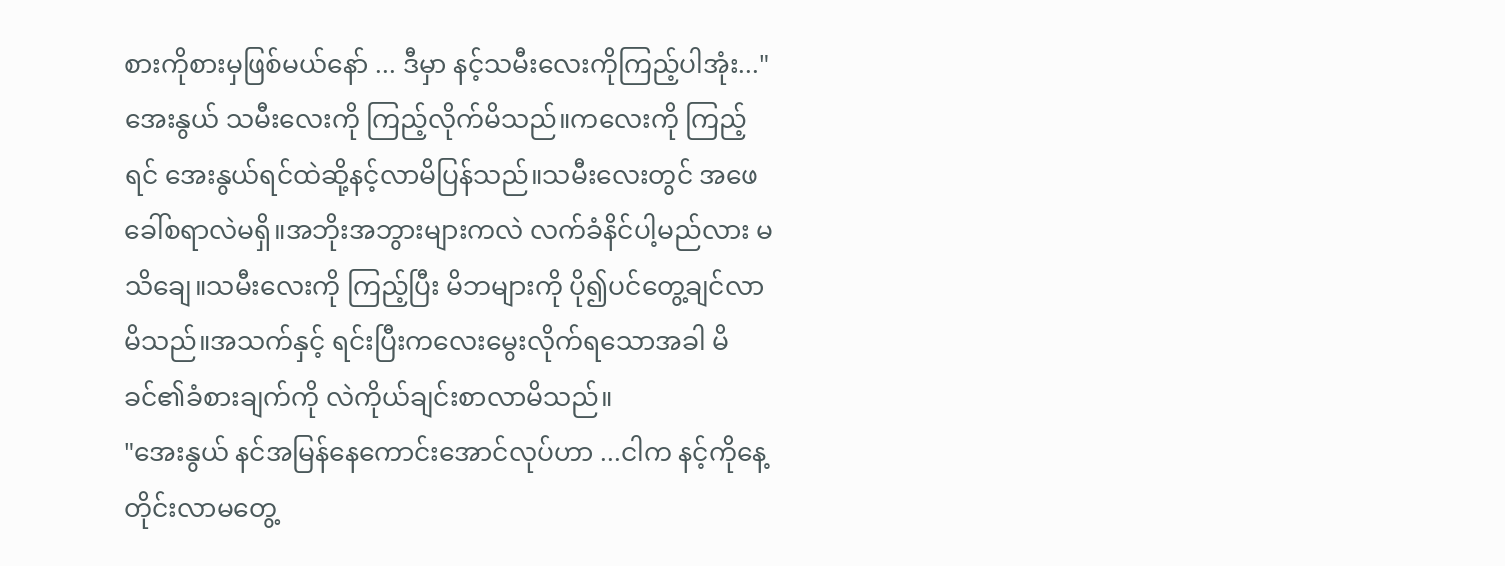စားကိုစားမှဖြစ်မယ်နော် ... ဒီမှာ နင့်သမီးလေးကိုကြည့်ပါအုံး..."
အေးနွယ် သမီးလေးကို ကြည့်လိုက်မိသည်။ကလေးကို ကြည့်ရင် အေးနွယ်ရင်ထဲဆို့နင့်လာမိပြန်သည်။သမီးလေးတွင် အဖေခေါ်စရာလဲမရှိ။အဘိုးအဘွားများကလဲ လက်ခံနိင်ပါ့မည်လား မသိချေ။သမီးလေးကို ကြည့်ပြီး မိဘများကို ပို၍ပင်တွေ့ချင်လာမိသည်။အသက်နှင့် ရင်းပြီးကလေးမွေးလိုက်ရသောအခါ မိခင်၏ခံစားချက်ကို လဲကိုယ်ချင်းစာလာမိသည်။
"အေးနွယ် နင်အမြန်နေကောင်းအောင်လုပ်ဟာ ...ငါက နင့်ကိုနေ့တိုင်းလာမတွေ့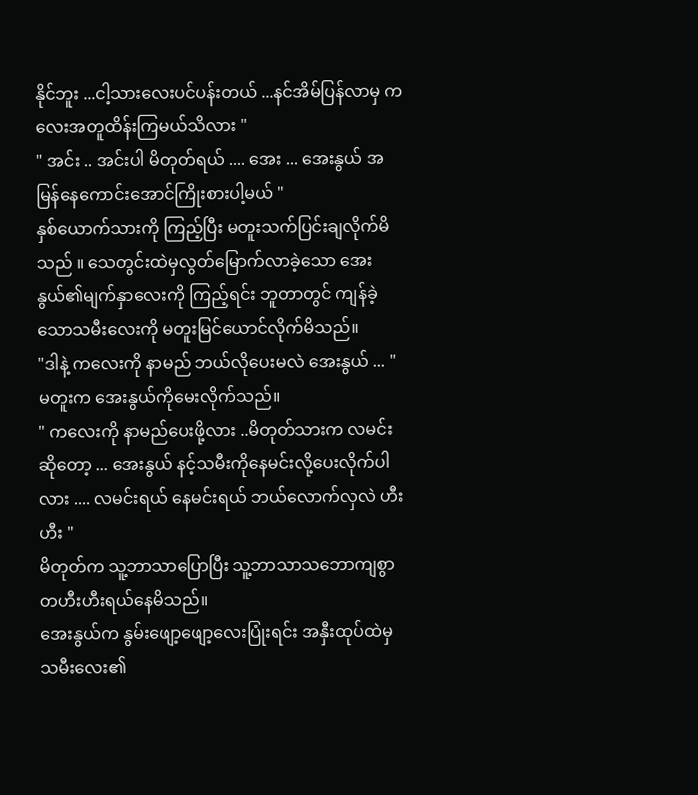နိုင်ဘူး ...ငါ့သားလေးပင်ပန်းတယ် ...နင်အိမ်ပြန်လာမှ ကလေးအတူထိန်းကြမယ်သိလား "
" အင်း .. အင်းပါ မိတုတ်ရယ် .... အေး ... အေးနွယ် အမြန်နေကောင်းအောင်ကြိုးစားပါ့မယ် "
နှစ်ယောက်သားကို ကြည့်ပြီး မတူးသက်ပြင်းချလိုက်မိသည် ။ သေတွင်းထဲမှလွတ်မြောက်လာခဲ့သော အေးနွယ်၏မျက်နှာလေးကို ကြည့်ရင်း ဘူတာတွင် ကျန်ခဲ့သောသမီးလေးကို မတူးမြင်ယောင်လိုက်မိသည်။
"ဒါနဲ့ ကလေးကို နာမည် ဘယ်လိုပေးမလဲ အေးနွယ် ... "
မတူးက အေးနွယ်ကိုမေးလိုက်သည်။
" ကလေးကို နာမည်ပေးဖို့လား ..မိတုတ်သားက လမင်းဆိုတော့ ... အေးနွယ် နင့်သမီးကိုနေမင်းလို့ပေးလိုက်ပါလား .... လမင်းရယ် နေမင်းရယ် ဘယ်လောက်လှလဲ ဟီး ဟီး "
မိတုတ်က သူ့ဘာသာပြောပြီး သူ့ဘာသာသဘောကျစွာတဟီးဟီးရယ်နေမိသည်။
အေးနွယ်က နွမ်းဖျော့ဖျော့လေးပြုံးရင်း အနှီးထုပ်ထဲမှသမီးလေး၏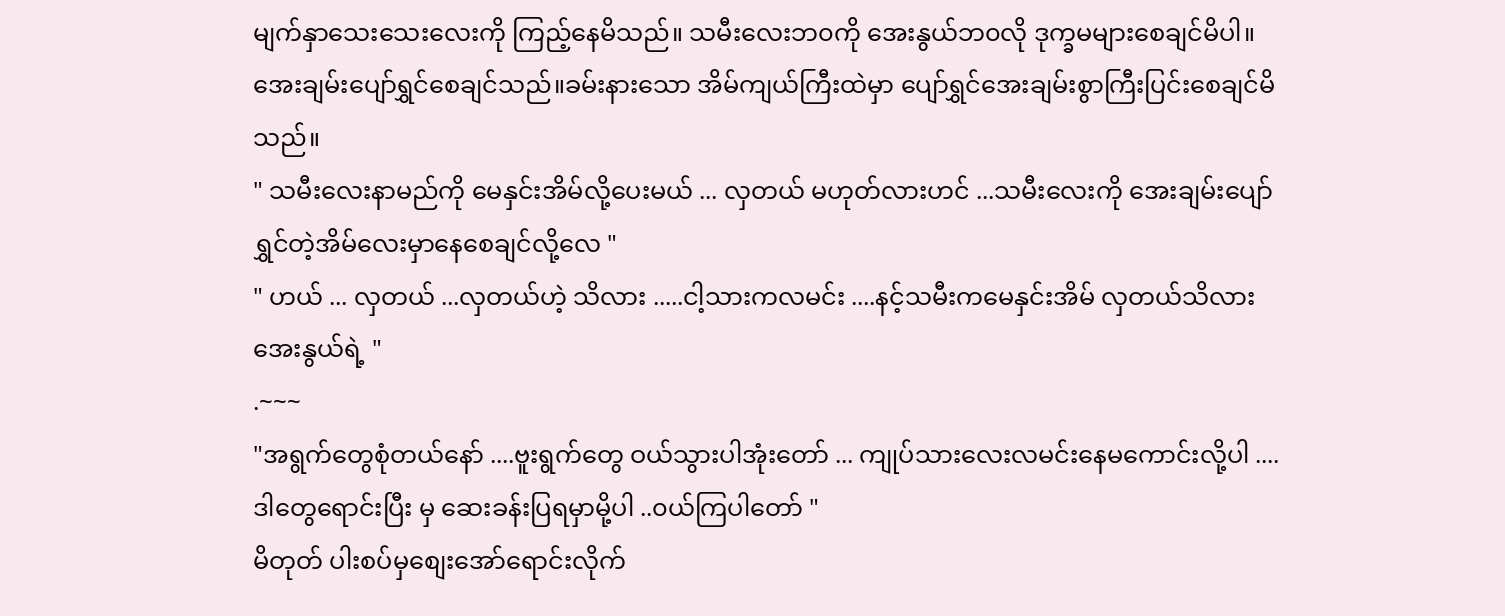မျက်နှာသေးသေးလေးကို ကြည့်နေမိသည်။ သမီးလေးဘ၀ကို အေးနွယ်ဘ၀လို ဒုက္ခမများစေချင်မိပါ။အေးချမ်းပျော်ရွှင်စေချင်သည်။ခမ်းနားသော အိမ်ကျယ်ကြီးထဲမှာ ပျော်ရွှင်အေးချမ်းစွာကြီးပြင်းစေချင်မိသည်။
" သမီးလေးနာမည်ကို မေနှင်းအိမ်လို့ပေးမယ် ... လှတယ် မဟုတ်လားဟင် ...သမီးလေးကို အေးချမ်းပျော်ရွှင်တဲ့အိမ်လေးမှာနေစေချင်လို့လေ "
" ဟယ် ... လှတယ် ...လှတယ်ဟဲ့ သိလား .....ငါ့သားကလမင်း ....နင့်သမီးကမေနှင်းအိမ် လှတယ်သိလား အေးနွယ်ရဲ့ "
.~~~
"အရွက်တွေစုံတယ်နော် ....ဗူးရွက်တွေ ဝယ်သွားပါအုံးတော် ... ကျုပ်သားလေးလမင်းနေမကောင်းလို့ပါ .... ဒါတွေရောင်းပြီး မှ ဆေးခန်းပြရမှာမို့ပါ ..၀ယ်ကြပါတော် "
မိတုတ် ပါးစပ်မှစျေးအော်ရောင်းလိုက်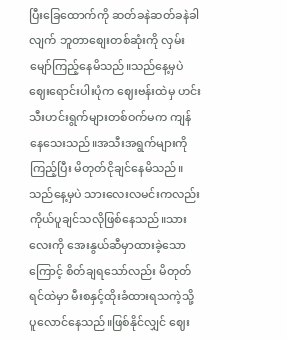ပြီးခြေထောက်ကို ဆတ်ခနဲဆတ်ခနဲခါလျက် ဘူတာစျေးတစ်ဆုံးကို လှမ်းမျော်ကြည့်နေမိသည်။သည်နေ့မှပဲ ဈေးရောင်းပါးပုံက ဈေးဗန်းထဲမှ ဟင်းသီးဟင်းရွက်များတစ်ဝက်မက ကျန်နေသေးသည်။အသီးအရွက်များကိုကြည့်ပြီး မိတုတ်ငိုချင်နေမိသည်။သည်နေ့မှပဲ သားလေးလမင်းကလည်းကိုယ်ပူချင်သလိုဖြစ်နေသည်။သားလေးကို အေးနွယ်ဆီမှာထားခဲ့သောကြောင့် စိတ်ချရသော်လည်း မိတုတ်ရင်ထဲမှာ မီးစနှင့်ထိုးခံထားရသကဲ့သို့ ပူလောင်နေသည်။ဖြစ်နိုင်လျှင် ဈေး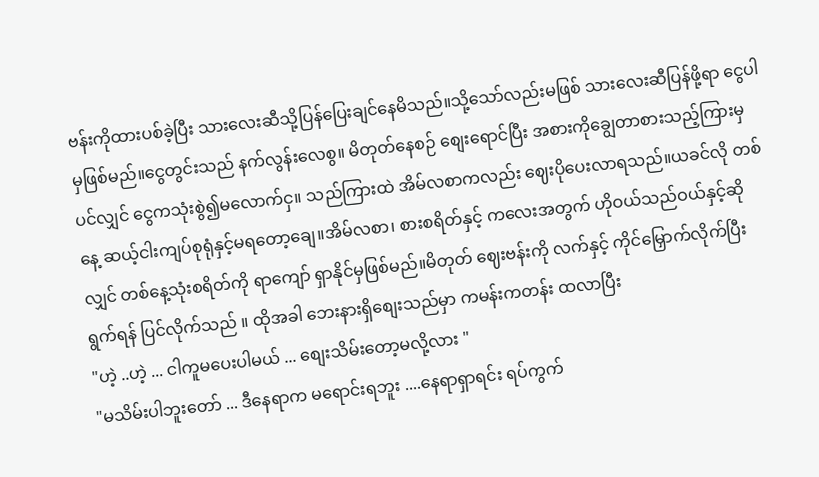ဗန်းကိုထားပစ်ခဲ့ပြီး သားလေးဆီသို့ပြန်ပြေးချင်နေမိသည်။သို့သော်လည်းမဖြစ် သားလေးဆီပြန်ဖို့ရာ ငွေပါမှဖြစ်မည်။ငွေတွင်းသည် နက်လွန်းလေစွ။ မိတုတ်နေစဉ် စျေးရောင်ပြီး အစားကိုချွေတာစားသည့်ကြားမှပင်လျှင် ငွေကသုံးစွဲ၍မလောက်ငှ။ သည်ကြားထဲ အိမ်လစာကလည်း ဈေးပိုပေးလာရသည်။ယခင်လို တစ်နေ့ ဆယ့်ငါးကျပ်စုရုံနှင့်မရတော့ချေ။အိမ်လစာ၊ စားစရိတ်နှင့် ကလေးအတွက် ဟိုဝယ်သည်ဝယ်နှင့်ဆိုလျှင် တစ်နေ့သုံးစရိတ်ကို ရာကျော် ရှာနိုင်မှဖြစ်မည်။မိတုတ် ဈေးဗန်းကို လက်နှင့် ကိုင်မြှောက်လိုက်ပြီး ရွက်ရန် ပြင်လိုက်သည် ။ ထိုအခါ ဘေးနားရှိစျေးသည်မှာ ကမန်းကတန်း ထလာပြီး
"ဟဲ့ ..ဟဲ့ ... ငါကူမပေးပါမယ် ... စျေးသိမ်းတော့မလို့လား "
"မသိမ်းပါဘူးတော် ... ဒီနေရာက မရောင်းရဘူး ....နေရာရှာရင်း ရပ်ကွက်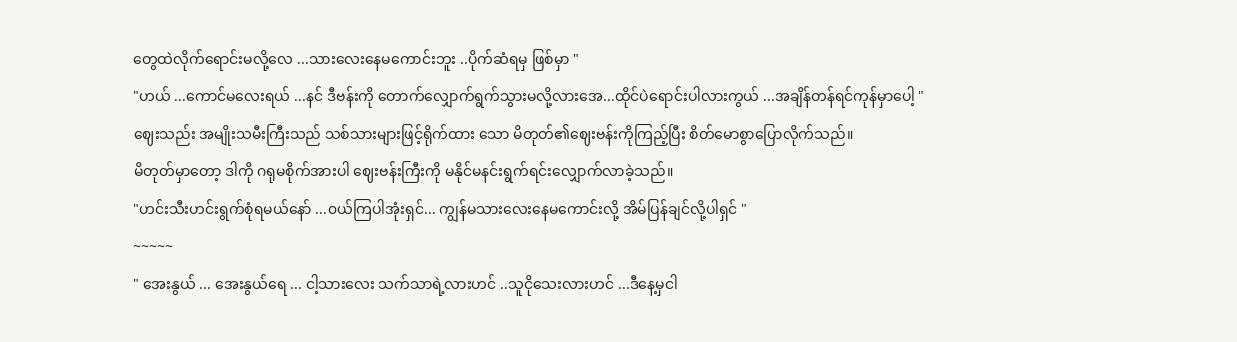တွေထဲလိုက်ရောင်းမလို့လေ ...သားလေးနေမကောင်းဘူး ..ပိုက်ဆံရမှ ဖြစ်မှာ "
"ဟယ် ...ကောင်မလေးရယ် ...နင် ဒီဗန်းကို တောက်လျှောက်ရွက်သွားမလို့လားအေ...ထိုင်ပဲရောင်းပါလားကွယ် ...အချိန်တန်ရင်ကုန်မှာပေါ့ "
ဈေးသည်း အမျိုးသမီးကြီးသည် သစ်သားများဖြင့်ရိုက်ထား သော မိတုတ်၏ဈေးဗန်းကိုကြည့်ပြီး စိတ်မောစွာပြောလိုက်သည်။
မိတုတ်မှာတော့ ဒါကို ဂရုမစိုက်အားပါ ဈေးဗန်းကြီးကို မနိုင်မနင်းရွက်ရင်းလျှောက်လာခဲ့သည်။
"ဟင်းသီးဟင်းရွက်စုံရမယ်နော် ...၀ယ်ကြပါအုံးရှင်... ကျွန်မသားလေးနေမကောင်းလို့ အိမ်ပြန်ချင်လို့ပါရှင် "
~~~~~
" အေးနွယ် ... အေးနွယ်ရေ ... ငါ့သားလေး သက်သာရဲ့လားဟင် ..သူငိုသေးလားဟင် ...ဒီနေ့မှငါ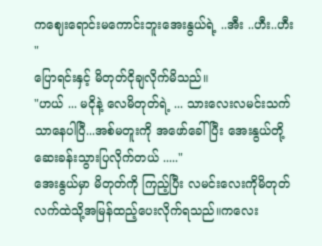ကဈေးရောင်းမကောင်းဘူးအေးနွယ်ရဲ့ ..အီး ..ဟီး..ဟီး "
ပြောရင်းနှင့် မိတုတ်ငိုချလိုက်မိသည်။
"ဟယ် ... မငိုနဲ့ လေမိတုတ်ရဲ့ ... သားလေးလမင်းသက်သာနေပါပြီ...အစ်မတူးကို အဖော်ခေါ်ပြီး အေးနွယ်တို့ဆေးခန်းသွားပြလိုက်တယ် ....."
အေးနွယ်မှာ မိတုတ်ကို ကြည့်ပြီး လမင်းလေးကိုမိတုတ်လက်ထဲသို့အမြန်ထည့်ပေးလိုက်ရသည်။ကလေး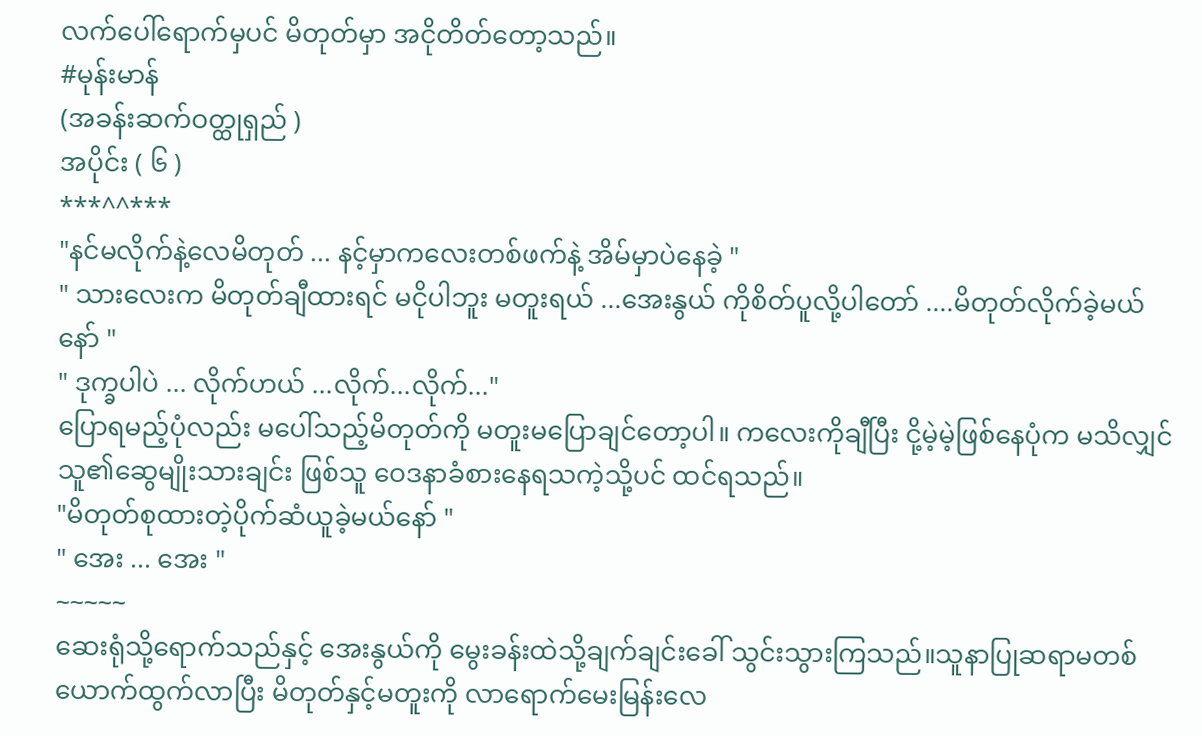လက်ပေါ်ရောက်မှပင် မိတုတ်မှာ အငိုတိတ်တော့သည်။
#မုန်းမာန်
(အခန်းဆက်ဝတ္ထုရှည် )
အပိုင်း ( ၆ )
***^^***
"နင်မလိုက်နဲ့လေမိတုတ် ... နင့်မှာကလေးတစ်ဖက်နဲ့ အိမ်မှာပဲနေခဲ့ "
" သားလေးက မိတုတ်ချီထားရင် မငိုပါဘူး မတူးရယ် ...အေးနွယ် ကိုစိတ်ပူလို့ပါတော် ....မိတုတ်လိုက်ခဲ့မယ်နော် "
" ဒုက္ခပါပဲ ... လိုက်ဟယ် ...လိုက်...လိုက်..."
ပြောရမည့်ပုံလည်း မပေါ်သည့်မိတုတ်ကို မတူးမပြောချင်တော့ပါ။ ကလေးကိုချီပြီး ငို့မဲ့မဲ့ဖြစ်နေပုံက မသိလျှင် သူ၏ဆွေမျိုးသားချင်း ဖြစ်သူ ဝေဒနာခံစားနေရသကဲ့သို့ပင် ထင်ရသည်။
"မိတုတ်စုထားတဲ့ပိုက်ဆံယူခဲ့မယ်နော် "
" အေး ... အေး "
~~~~~
ဆေးရုံသို့ရောက်သည်နှင့် အေးနွယ်ကို မွေးခန်းထဲသို့ချက်ချင်းခေါ် သွင်းသွားကြသည်။သူနာပြုဆရာမတစ်ယောက်ထွက်လာပြီး မိတုတ်နှင့်မတူးကို လာရောက်မေးမြန်းလေ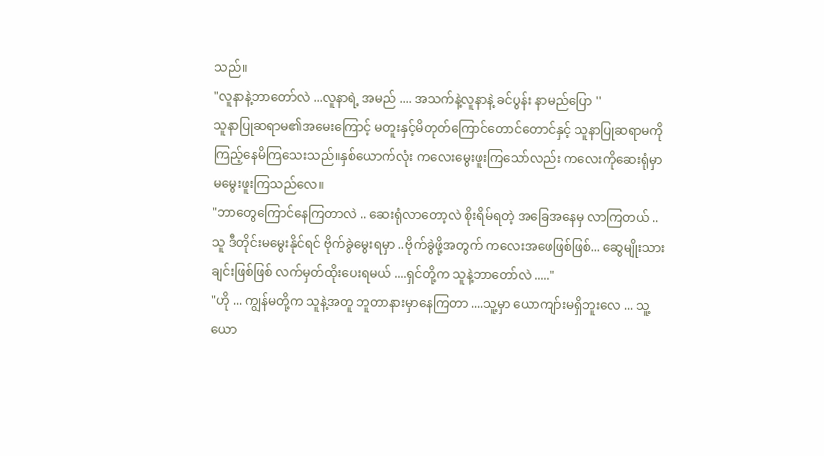သည်။
"လူနာနဲ့ဘာတော်လဲ ...လူနာရဲ့ အမည် .... အသက်နဲ့လူနာနဲ့ ခင်ပွန်း နာမည်ပြော ''
သူနာပြုဆရာမ၏အမေးကြောင့် မတူးနှင့်မိတုတ်ကြောင်တောင်တောင်နှင့် သူနာပြုဆရာမကို ကြည့်နေမိကြသေးသည်။နှစ်ယောက်လုံး ကလေးမွေးဖူးကြသော်လည်း ကလေးကိုဆေးရုံမှာ မမွေးဖူးကြသည်လေ။
"ဘာတွေကြောင်နေကြတာလဲ .. ဆေးရုံလာတော့လဲ စိုးရိမ်ရတဲ့ အခြေအနေမှ လာကြတယ် .. သူ ဒီတိုင်းမမွေးနိုင်ရင် ဗိုက်ခွဲမွေးရမှာ ..ဗိုက်ခွဲဖို့အတွက် ကလေးအဖေဖြစ်ဖြစ်... ဆွေမျိုးသားချင်းဖြစ်ဖြစ် လက်မှတ်ထိုးပေးရမယ် ....ရှင်တို့က သူနဲ့ဘာတော်လဲ ....."
"ဟို ... ကျွန်မတို့က သူနဲ့အတူ ဘူတာနားမှာနေကြတာ ....သူ့မှာ ယောကျာ်းမရှိဘူးလေ ... သူ့ယော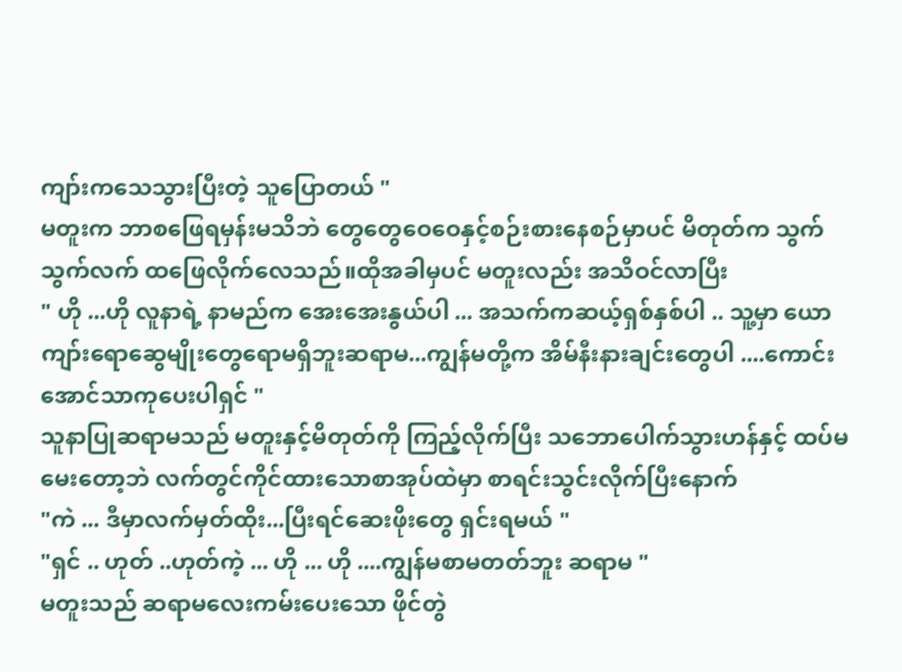ကျာ်းကသေသွားပြီးတဲ့ သူပြောတယ် "
မတူးက ဘာစဖြေရမှန်းမသိဘဲ တွေတွေဝေဝေနှင့်စဉ်းစားနေစဉ်မှာပင် မိတုတ်က သွက်သွက်လက် ထဖြေလိုက်လေသည်။ထိုအခါမှပင် မတူးလည်း အသိဝင်လာပြီး
" ဟို ...ဟို လူနာရဲ့ နာမည်က အေးအေးနွယ်ပါ ... အသက်ကဆယ့်ရှစ်နှစ်ပါ .. သူ့မှာ ယောကျာ်းရောဆွေမျိုးတွေရောမရှိဘူးဆရာမ...ကျွန်မတို့က အိမ်နီးနားချင်းတွေပါ ....ကောင်းအောင်သာကုပေးပါရှင် "
သူနာပြုဆရာမသည် မတူးနှင့်မိတုတ်ကို ကြည့်လိုက်ပြီး သဘောပေါက်သွားဟန်နှင့် ထပ်မမေးတော့ဘဲ လက်တွင်ကိုင်ထားသောစာအုပ်ထဲမှာ စာရင်းသွင်းလိုက်ပြီးနောက်
"ကဲ ... ဒီမှာလက်မှတ်ထိုး...ပြီးရင်ဆေးဖိုးတွေ ရှင်းရမယ် "
"ရှင် .. ဟုတ် ..ဟုတ်ကဲ့ ... ဟို ... ဟို ....ကျွန်မစာမတတ်ဘူး ဆရာမ "
မတူးသည် ဆရာမလေးကမ်းပေးသော ဖိုင်တွဲ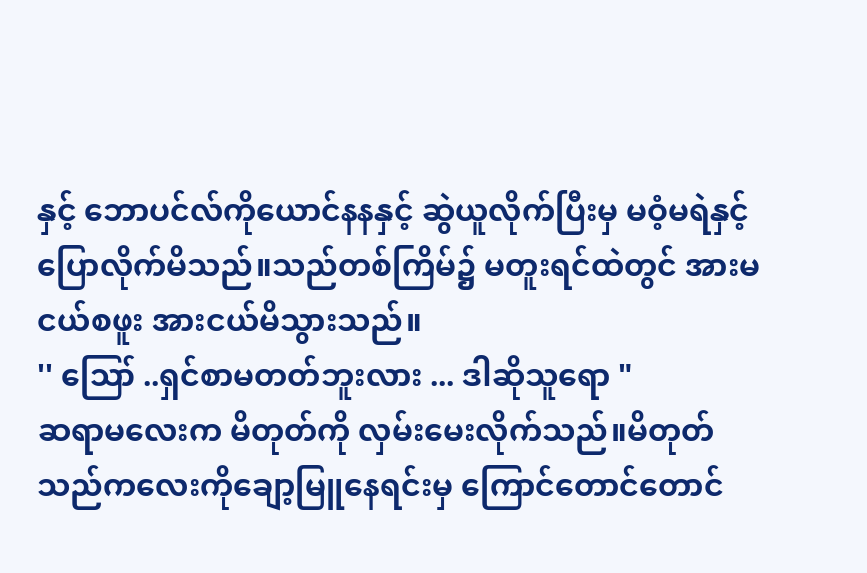နှင့် ဘောပင်လ်ကိုယောင်နနနှင့် ဆွဲယူလိုက်ပြီးမှ မဝံ့မရဲနှင့်ပြောလိုက်မိသည်။သည်တစ်ကြိမ်၌ မတူးရင်ထဲတွင် အားမငယ်စဖူး အားငယ်မိသွားသည်။
'' ဪ ..ရှင်စာမတတ်ဘူးလား ... ဒါဆိုသူရော "
ဆရာမလေးက မိတုတ်ကို လှမ်းမေးလိုက်သည်။မိတုတ်သည်ကလေးကိုချော့မြူနေရင်းမှ ကြောင်တောင်တောင်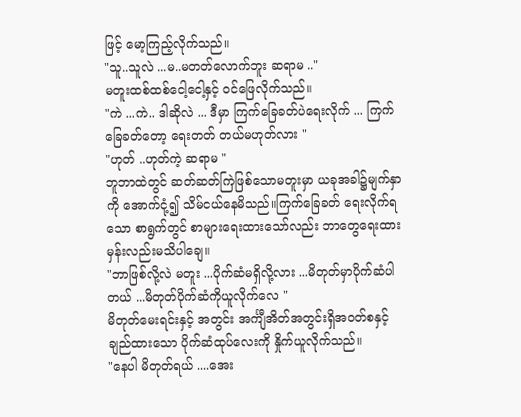ဖြင့် မော့ကြည့်လိုက်သည်။
"သူ..သူလဲ ...မ..မတတ်လောက်ဘူး ဆရာမ .."
မတူးထစ်ထစ်ငေါ့ငေါ့နှင့် ဝင်ဖြေလိုက်သည်။
"ကဲ ...ကဲ.. ဒါဆိုလဲ ... ဒီမှာ ကြက်ခြေခတ်ပဲရေးလိုက် ... ကြက်ခြေခတ်တော့ ရေးတတ် တယ်မဟုတ်လား "
"ဟုတ် ..ဟုတ်ကဲ့ ဆရာမ "
ဘူဘာထဲတွင် ဆတ်ဆတ်ကြဲဖြစ်သောမတူးမှာ ယခုအခါ၌မျက်နှာကို အောက်ငုံ့၍ သိမ်ငယ်နေမိသည်။ကြက်ခြေခတ် ရေးလိုက်ရသော စာရွက်တွင် စာများရေးထားသော်လည်း ဘာတွေရေးထားမှန်းလည်းမသိပါချေ။
"ဘာဖြစ်လို့လဲ မတူး ...ပိုက်ဆံမရှိလို့လား ...မိတုတ်မှာပိုက်ဆံပါတယ် ...မိတုတ်ပိုက်ဆံကိုယူလိုက်လေ "
မိတုတ်မေးရင်းနှင့် အတွင်း အင်္ကျီအိတ်အတွင်းရှိအဝတ်စနှင့်ချည်ထားသော ပိုက်ဆံထုပ်လေးကို နှိုက်ယူလိုက်သည်။
"နေပါ မိတုတ်ရယ် ....အေး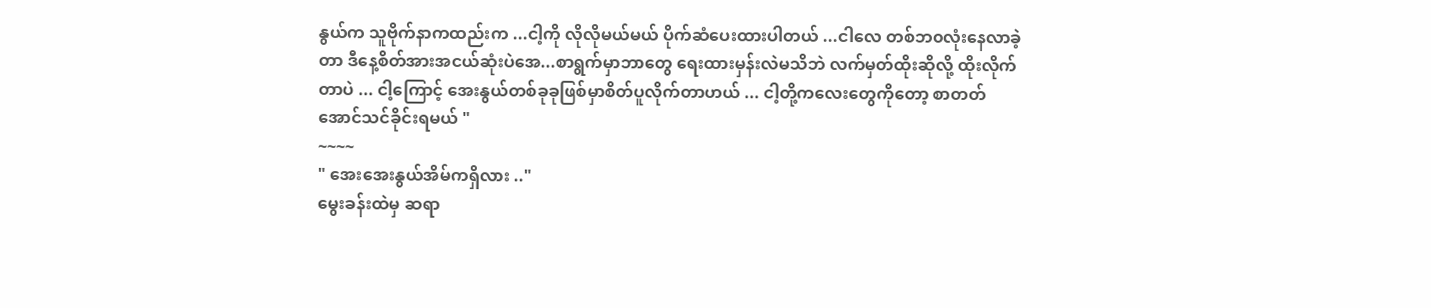နွယ်က သူဗိုက်နာကထည်းက ...ငါ့ကို လိုလိုမယ်မယ် ပိုက်ဆံပေးထားပါတယ် ...ငါလေ တစ်ဘ၀လုံးနေလာခဲ့တာ ဒီနေ့စိတ်အားအငယ်ဆုံးပဲအေ...စာရွက်မှာဘာတွေ ရေးထားမှန်းလဲမသိဘဲ လက်မှတ်ထိုးဆိုလို့ ထိုးလိုက်တာပဲ ... ငါ့ကြောင့် အေးနွယ်တစ်ခုခုဖြစ်မှာစိတ်ပူလိုက်တာဟယ် ... ငါ့တို့ကလေးတွေကိုတော့ စာတတ်အောင်သင်ခိုင်းရမယ် "
~~~~
" အေးအေးနွယ်အိမ်ကရှိလား .."
မွေးခန်းထဲမှ ဆရာ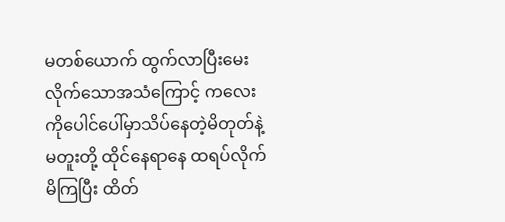မတစ်ယောက် ထွက်လာပြီးမေးလိုက်သောအသံကြောင့် ကလေးကိုပေါင်ပေါ်မှာသိပ်နေတဲ့မိတုတ်နဲ့ မတူးတို့ ထိုင်နေရာနေ ထရပ်လိုက်မိကြပြီး ထိတ်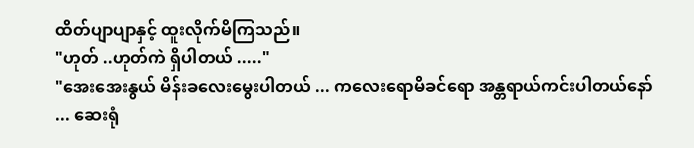ထိတ်ပျာပျာနှင့် ထူးလိုက်မိကြသည်။
"ဟုတ် ..ဟုတ်ကဲ ရှိပါတယ် ....."
"အေးအေးနွယ် မိန်းခလေးမွေးပါတယ် ... ကလေးရောမိခင်ရော အန္တရာယ်ကင်းပါတယ်နော် ... ဆေးရုံ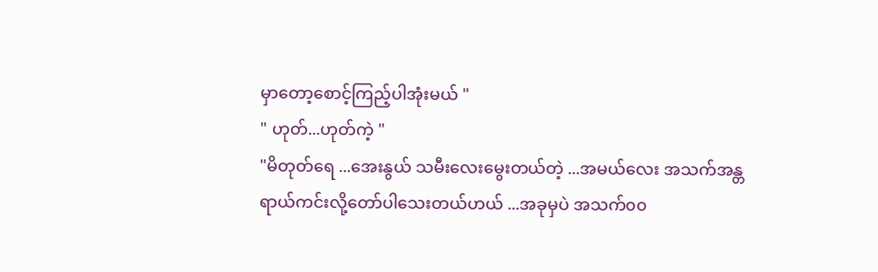မှာတော့စောင့်ကြည့်ပါအုံးမယ် "
" ဟုတ်...ဟုတ်ကဲ့ "
"မိတုတ်ရေ ...အေးနွယ် သမီးလေးမွေးတယ်တဲ့ ...အမယ်လေး အသက်အန္တရာယ်ကင်းလို့တော်ပါသေးတယ်ဟယ် ...အခုမှပဲ အသက်၀၀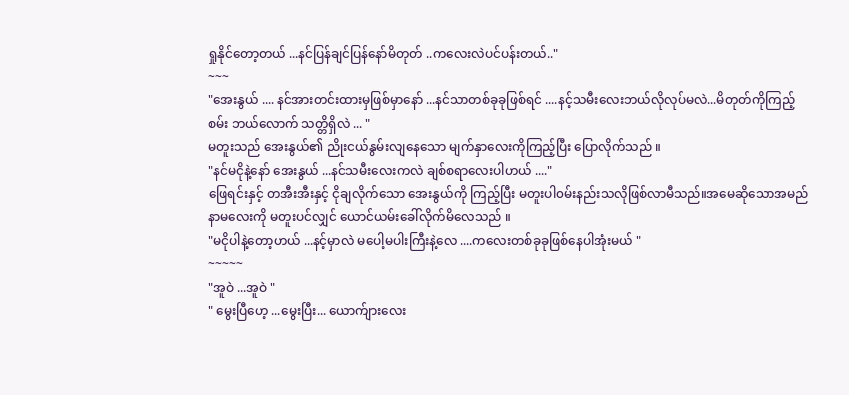ရှုနိုင်တော့တယ် ...နင်ပြန်ချင်ပြန်နော်မိတုတ် ..ကလေးလဲပင်ပန်းတယ်.."
~~~
"အေးနွယ် .... နင်အားတင်းထားမှဖြစ်မှာနော် ...နင်သာတစ်ခုခုဖြစ်ရင် ....နင့်သမီးလေးဘယ်လိုလုပ်မလဲ...မိတုတ်ကိုကြည့်စမ်း ဘယ်လောက် သတ္တိရှိလဲ ... "
မတူးသည် အေးနွယ်၏ ညိုးငယ်နွမ်းလျနေသော မျက်နှာလေးကိုကြည့်ပြီး ပြောလိုက်သည် ။
"နင်မငိုနဲ့နော် အေးနွယ် ...နင်သမီးလေးကလဲ ချစ်စရာလေးပါဟယ် ...."
ဖြေရင်းနှင့် တအီးအီးနှင့် ငိုချလိုက်သော အေးနွယ်ကို ကြည့်ပြီး မတူးပါ၀မ်းနည်းသလိုဖြစ်လာမီသည်။အမေဆိုသောအမည်နာမလေးကို မတူးပင်လျှင် ယောင်ယမ်းခေါ်လိုက်မိလေသည် ။
"မငိုပါနဲ့တော့ဟယ် ...နင့်မှာလဲ မပေါ့မပါးကြီးနဲ့လေ ....ကလေးတစ်ခုခုဖြစ်နေပါအုံးမယ် "
~~~~~
"အူဝဲ ...အူဝဲ "
" မွေးပြီဟေ့ ...မွေးပြီး... ယောက်ျားလေး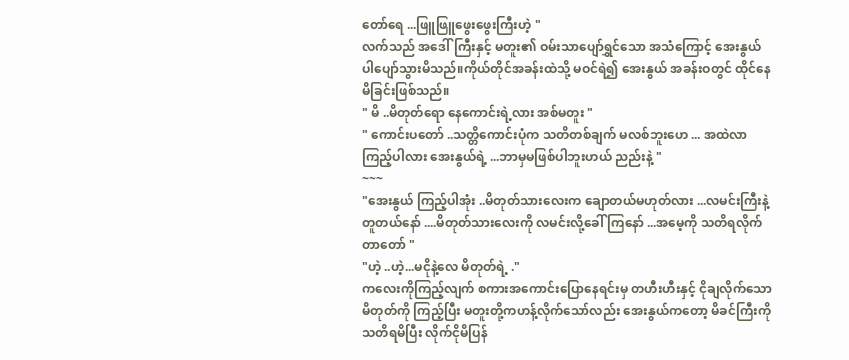တော်ရေ ...ဖြူဖြူဖွေးဖွေးကြီးဟဲ့ "
လက်သည် အဒေါ်ကြီးနှင့် မတူး၏ ဝမ်းသာပျော်ရွှင်သော အသံကြောင့် အေးနွယ်ပါပျော်သွားမိသည်။ကိုယ်တိုင်အခန်းထဲသို့ မဝင်ရဲ၍ အေးနွယ် အခန်းဝတွင် ထိုင်နေမိခြင်းဖြစ်သည်။
" မိ ..မိတုတ်ရော နေကောင်းရဲ့လား အစ်မတူး "
" ကောင်းပတော် ..သတ္တိကောင်းပုံက သတိတစ်ချက် မလစ်ဘူးဟေ ... အထဲလာကြည့်ပါလား အေးနွယ်ရဲ့ ...ဘာမှမဖြစ်ပါဘူးဟယ် ညည်းနဲ့ "
~~~
"အေးနွယ် ကြည့်ပါအုံး ..မိတုတ်သားလေးက ချောတယ်မဟုတ်လား ...လမင်းကြီးနဲ့တူတယ်နော် ....မိတုတ်သားလေးကို လမင်းလို့ခေါ်ကြနော် ...အမေ့ကို သတိရလိုက်တာတော် "
"ဟဲ့ ..ဟဲ့...မငိုနဲ့လေ မိတုတ်ရဲ့ ."
ကလေးကိုကြည့်လျက် စကားအကောင်းပြောနေရင်းမှ တဟီးဟီးနှင့် ငိုချလိုက်သော မိတုတ်ကို ကြည့်ပြီး မတူးတို့ကဟန့်လိုက်သော်လည်း အေးနွယ်ကတော့ မိခင်ကြီးကို သတိရမိပြီး လိုက်ငိုမိပြန်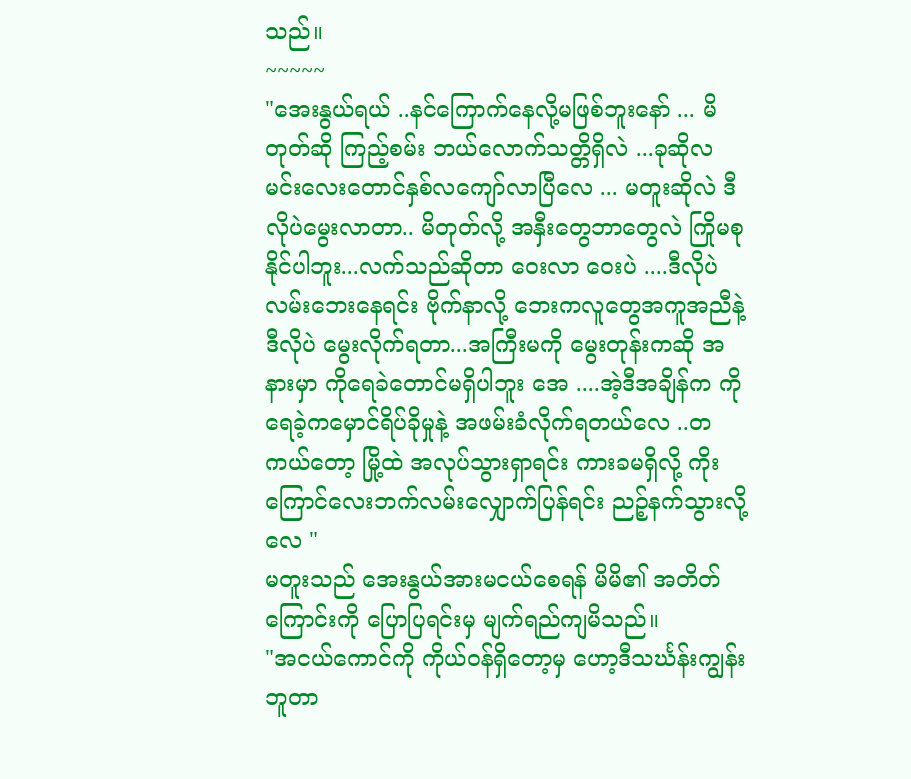သည်။
~~~~~
"အေးနွယ်ရယ် ..နင်ကြောက်နေလို့မဖြစ်ဘူးနော် ... မိတုတ်ဆို ကြည့်စမ်း ဘယ်လောက်သတ္တိရှိလဲ ...ခုဆိုလမင်းလေးတောင်နှစ်လကျော်လာပြီလေ ... မတူးဆိုလဲ ဒီလိုပဲမွေးလာတာ.. မိတုတ်လို့ အနှီးတွေဘာတွေလဲ ကြိုမစုနိုင်ပါဘူး...လက်သည်ဆိုတာ ဝေးလာ ဝေးပဲ ....ဒီလိုပဲလမ်းဘေးနေရင်း ဗိုက်နာလို့ ဘေးကလူတွေအကူအညီနဲ့ဒီလိုပဲ မွေးလိုက်ရတာ...အကြီးမကို မွေးတုန်းကဆို အနားမှာ ကိုရေခဲတောင်မရှိပါဘူး အေ ....အဲ့ဒီအချိန်က ကိုရေခဲ့ကမှောင်ရိပ်ခိုမှုနဲ့ အဖမ်းခံလိုက်ရတယ်လေ ..တကယ်တော့ မြို့ထဲ အလုပ်သွားရှာရင်း ကားခမရှိလို့ ကိုးကြောင်လေးဘက်လမ်းလျှောက်ပြန်ရင်း ညဉ့်နက်သွားလို့လေ "
မတူးသည် အေးနွယ်အားမငယ်စေရန် မိမိ၏ အတိတ်ကြောင်းကို ပြောပြရင်းမှ မျက်ရည်ကျမိသည်။
"အငယ်ကောင်ကို ကိုယ်ဝန်ရှိတော့မှ ဟော့ဒီသင်္ဃန်းကျွန်းဘူတာ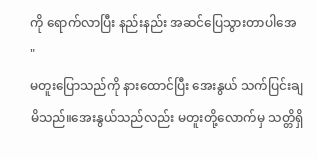ကို ရောက်လာပြီး နည်းနည်း အဆင်ပြေသွားတာပါအေ "
မတူးပြောသည်ကို နားထောင်ပြီး အေးနွယ် သက်ပြင်းချမိသည်။အေးနွယ်သည်လည်း မတူးတို့လောက်မှ သတ္တိရှိ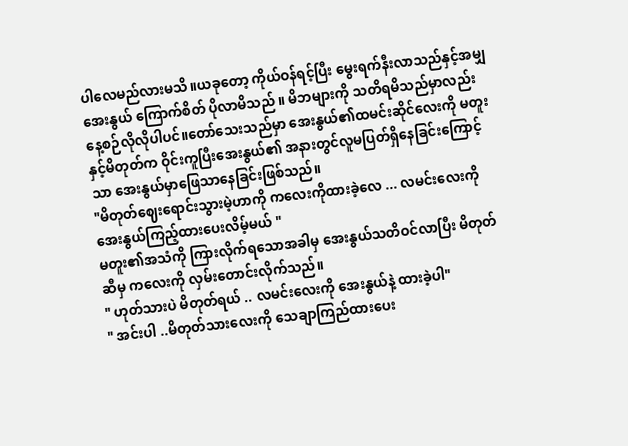ပါလေမည်လားမသိ။ယခုတော့ ကိုယ်ဝန်ရင့်ပြီး မွေးရက်နီးလာသည်နှင့်အမျှ အေးနွယ် ကြောက်စိတ် ပိုလာမိသည် ။ မိဘများကို သတိရမိသည်မှာလည်း နေ့စဉ်လိုလိုပါပင်။တော်သေးသည်မှာ အေးနွယ်၏ထမင်းဆိုင်လေးကို မတူးနှင့်မိတုတ်က ဝိုင်းကူပြီးအေးနွယ်၏ အနားတွင်လူမပြတ်ရှိနေခြင်းကြောင့်သာ အေးနွယ်မှာဖြေသာနေခြင်းဖြစ်သည်။
"မိတုတ်ဈေးရောင်းသွားမဲ့ဟာကို ကလေးကိုထားခဲ့လေ ... လမင်းလေးကို အေးနွယ်ကြည့်ထားပေးလိမ့်မယ် "
မတူး၏အသံကို ကြားလိုက်ရသောအခါမှ အေးနွယ်သတိဝင်လာပြီး မိတုတ်ဆီမှ ကလေးကို လှမ်းတောင်းလိုက်သည်။
" ဟုတ်သားပဲ မိတုတ်ရယ် .. လမင်းလေးကို အေးနွယ်နဲ့ ထားခဲ့ပါ"
" အင်းပါ ..မိတုတ်သားလေးကို သေချာကြည်ထားပေး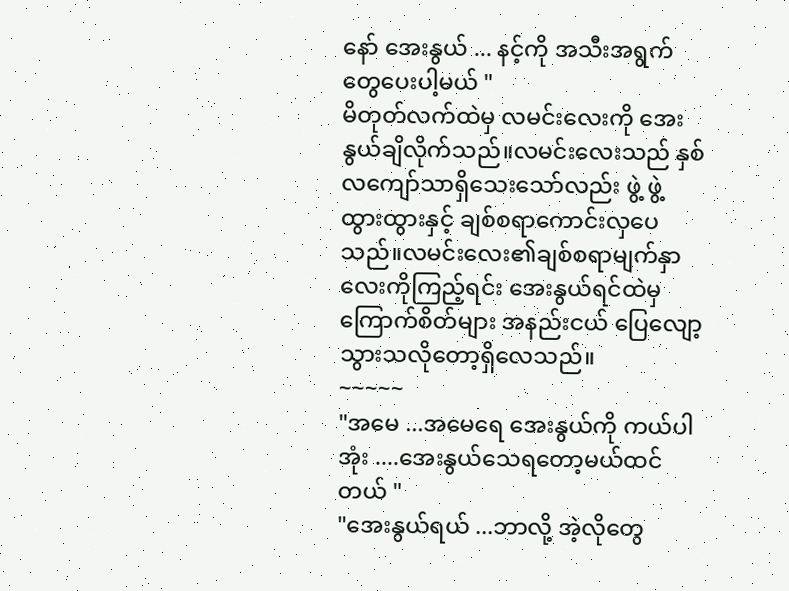နော် အေးနွယ် ... နင့်ကို အသီးအရွက်တွေပေးပါ့မယ် "
မိတုတ်လက်ထဲမှ လမင်းလေးကို အေးနွယ်ချိလိုက်သည်။လမင်းလေးသည် နှစ်လကျော်သာရှိသေးသော်လည်း ဖွဲ့ ဖွဲ့ထွားထွားနှင့် ချစ်စရာကောင်းလှပေသည်။လမင်းလေး၏ချစ်စရာမျက်နှာလေးကိုကြည့်ရင်း အေးနွယ်ရင်ထဲမှ ကြောက်စိတ်များ အနည်းငယ် ပြေလျော့သွားသလိုတော့ရှိလေသည်။
~~~~~
"အမေ ...အမေရေ အေးနွယ်ကို ကယ်ပါအုံး ....အေးနွယ်သေရတော့မယ်ထင်တယ် "
"အေးနွယ်ရယ် ...ဘာလို့ အဲ့လိုတွေ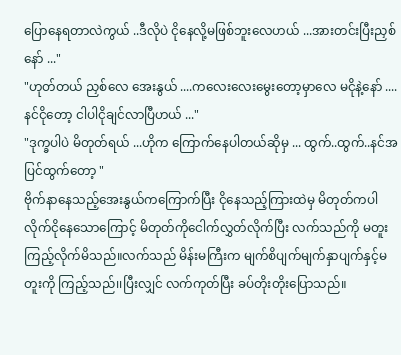ပြောနေရတာလဲကွယ် ..ဒီလိုပဲ ငိုနေလို့မဖြစ်ဘူးလေဟယ် ...အားတင်းပြီးညှစ်နော် ..."
"ဟုတ်တယ် ညှစ်လေ အေးနွယ် ....ကလေးလေးမွေးတော့မှာလေ မငိုနဲ့နော် .... နင်ငိုတော့ ငါပါငိုချင်လာပြီဟယ် ..."
"ဒုက္ခပါပဲ မိတုတ်ရယ် ...ဟိုက ကြောက်နေပါတယ်ဆိုမှ ... ထွက်..ထွက်..နင်အပြင်ထွက်တော့ "
ဗိုက်နာနေသည့်အေးနွယ်ကကြောက်ပြီး ငိုနေသည့်ကြားထဲမှ မိတုတ်ကပါလိုက်ငိုနေသောကြောင့် မိတုတ်ကိုငေါက်လွှတ်လိုက်ပြီး လက်သည်ကို မတူးကြည့်လိုက်မိသည်။လက်သည် မိန်းမကြီးက မျက်စိပျက်မျက်နှာပျက်နှင့်မတူးကို ကြည့်သည်၊၊ပြီးလျှင် လက်ကုတ်ပြီး ခပ်တိုးတိုးပြောသည်။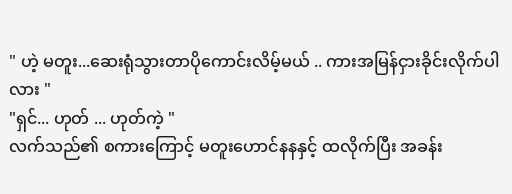" ဟဲ့ မတူး...ဆေးရုံသွားတာပိုကောင်းလိမ့်မယ် .. ကားအမြန်ငှားခိုင်းလိုက်ပါလား "
"ရှင်... ဟုတ် ... ဟုတ်ကဲ့ "
လက်သည်၏ စကားကြောင့် မတူးဟောင်နနနှင့် ထလိုက်ပြီး အခန်း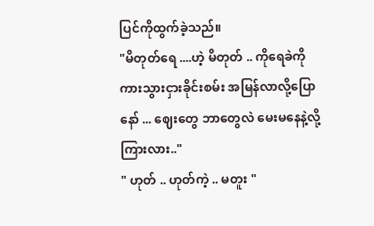ပြင်ကိုထွက်ခဲ့သည်။
"မိတုတ်ရေ ....ဟဲ့ မိတုတ် .. ကိုရေခဲကို ကားသွားငှားခိုင်းစမ်း အမြန်လာလို့ပြောနော် ... ဈေးတွေ ဘာတွေလဲ မေးမနေနဲ့လို့ ကြားလား.."
" ဟုတ် .. ဟုတ်ကဲ့ .. မတူး "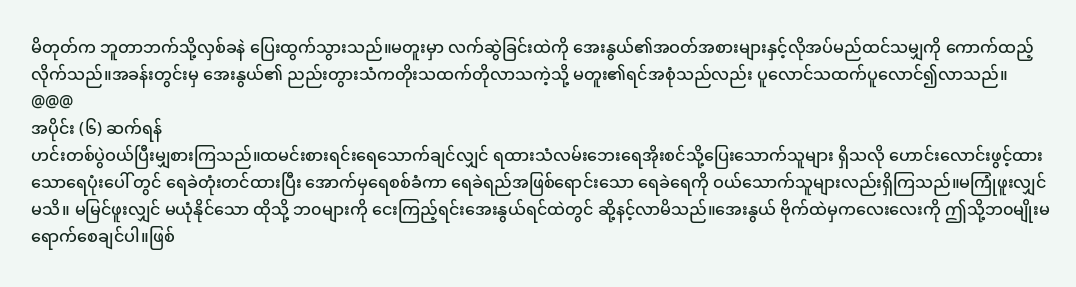မိတုတ်က ဘူတာဘက်သို့လှစ်ခနဲ ပြေးထွက်သွားသည်။မတူးမှာ လက်ဆွဲခြင်းထဲကို အေးနွယ်၏အဝတ်အစားများနှင့်လိုအပ်မည်ထင်သမျှကို ကောက်ထည့်လိုက်သည်။အခန်းတွင်းမှ အေးနွယ်၏ ညည်းတွားသံကတိုးသထက်တိုလာသကဲ့သို့ မတူး၏ရင်အစုံသည်လည်း ပူလောင်သထက်ပူလောင်၍လာသည်။
@@@
အပိုင်း (၆) ဆက်ရန်
ဟင်းတစ်ပွဲဝယ်ပြီးမျှစားကြသည်။ထမင်းစားရင်းရေသောက်ချင်လျှင် ရထားသံလမ်းဘေးရေအိုးစင်သို့ပြေးသောက်သူများ ရှိသလို ဟောင်းလောင်းဖွင့်ထားသောရေပုံးပေါ် တွင် ရေခဲတုံးတင်ထားပြီး အောက်မှရေစစ်ခံကာ ရေခဲရည်အဖြစ်ရောင်းသော ရေခဲရေကို ဝယ်သောက်သူများလည်းရှိကြသည်။မကြုံဖူးလျှင်မသိ။ မမြင်ဖူးလျှင် မယုံနိုင်သော ထိုသို့ ဘ၀များကို ငေးကြည့်ရင်းအေးနွယ်ရင်ထဲတွင် ဆို့နင့်လာမိသည်။အေးနွယ် ဗိုက်ထဲမှကလေးလေးကို ဤသို့ဘ၀မျိုးမရောက်စေချင်ပါ။ဖြစ်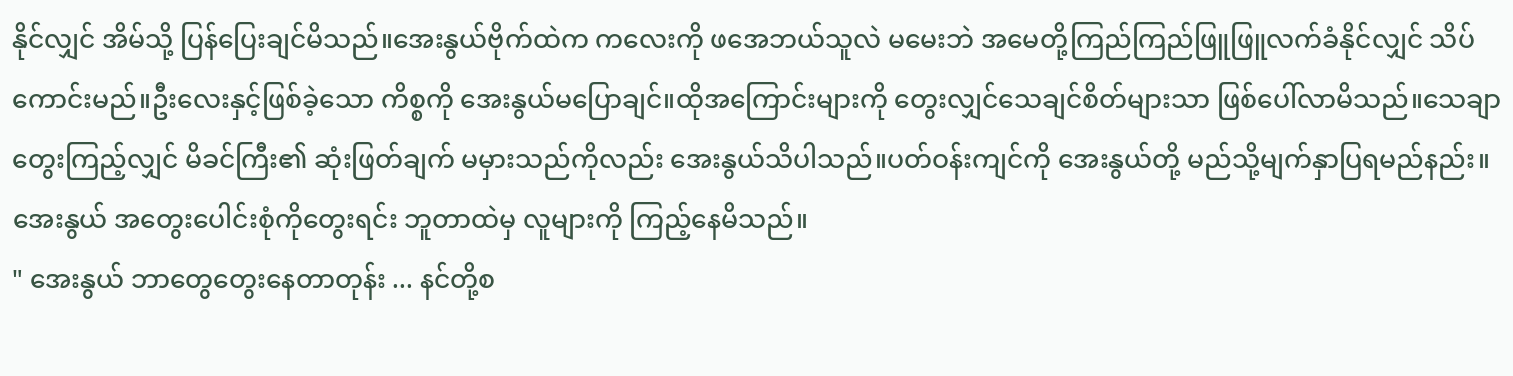နိုင်လျှင် အိမ်သို့ ပြန်ပြေးချင်မိသည်။အေးနွယ်ဗိုက်ထဲက ကလေးကို ဖအေဘယ်သူလဲ မမေးဘဲ အမေတို့ကြည်ကြည်ဖြူဖြူလက်ခံနိုင်လျှင် သိပ်ကောင်းမည်။ဦးလေးနှင့်ဖြစ်ခဲ့သော ကိစ္စကို အေးနွယ်မပြောချင်။ထိုအကြောင်းများကို တွေးလျှင်သေချင်စိတ်များသာ ဖြစ်ပေါ်လာမိသည်။သေချာတွေးကြည့်လျှင် မိခင်ကြီး၏ ဆုံးဖြတ်ချက် မမှားသည်ကိုလည်း အေးနွယ်သိပါသည်။ပတ်ဝန်းကျင်ကို အေးနွယ်တို့ မည်သို့မျက်နှာပြရမည်နည်း။အေးနွယ် အတွေးပေါင်းစုံကိုတွေးရင်း ဘူတာထဲမှ လူများကို ကြည့်နေမိသည်။
" အေးနွယ် ဘာတွေတွေးနေတာတုန်း ... နင်တို့စ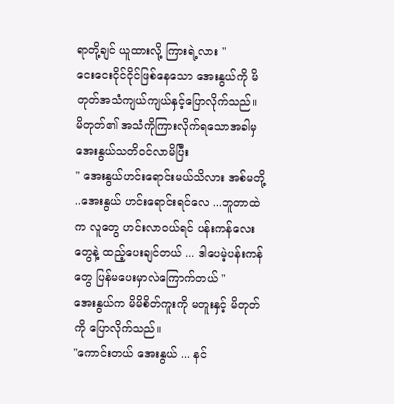ရာတို့ချင် ယူထားလို့ ကြားရဲ့လား "
ငေးငေးငိုင်ငိုင်ဖြစ်နေသော အေးနွယ်ကို မိတုတ်အသံကျယ်ကျယ်နှင့်ပြောလိုက်သည်။
မိတုတ်၏ အသံကိုကြားလိုက်ရသောအခါမှ အေးနွယ်သတိဝင်လာမိပြီး
" အေးနွယ်ဟင်းရောင်းမယ်သိလား အစ်မတို့ ..အေးနွယ် ဟင်းရောင်းရင်လေ ...ဘူတာထဲက လူတွေ ဟင်းလာဝယ်ရင် ပန်းကန်လေးတွေနဲ့ ထည့်ပေးချင်တယ် ... ဒါပေမဲ့ပန်းကန်တွေ ပြန်မပေးမှာလဲကြောက်တယ် "
အေးနွယ်က မိမိစိတ်ကူးကို မတူးနှင့် မိတုတ်ကို ပြောလိုက်သည်။
"ကောင်းတယ် အေးနွယ် ... နင်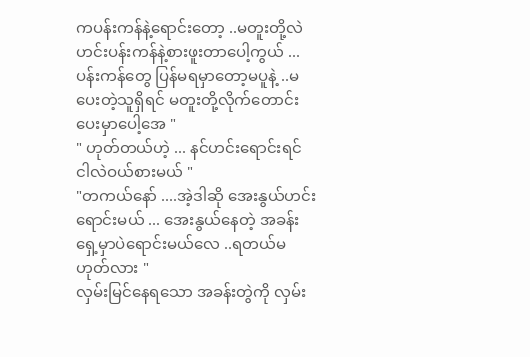ကပန်းကန်နဲ့ရောင်းတော့ ..မတူးတို့လဲ ဟင်းပန်းကန်နဲ့စားဖူးတာပေါ့ကွယ် ...ပန်းကန်တွေ ပြန်မရမှာတော့မပူနဲ့ ..မပေးတဲ့သူရှိရင် မတူးတို့လိုက်တောင်းပေးမှာပေါ့အေ "
" ဟုတ်တယ်ဟဲ့ ... နင်ဟင်းရောင်းရင် ငါလဲဝယ်စားမယ် "
"တကယ်နော် ....အဲ့ဒါဆို အေးနွယ်ဟင်းရောင်းမယ် ... အေးနွယ်နေတဲ့ အခန်းရှေ့မှာပဲရောင်းမယ်လေ ..ရတယ်မဟုတ်လား "
လှမ်းမြင်နေရသော အခန်းတွဲကို လှမ်း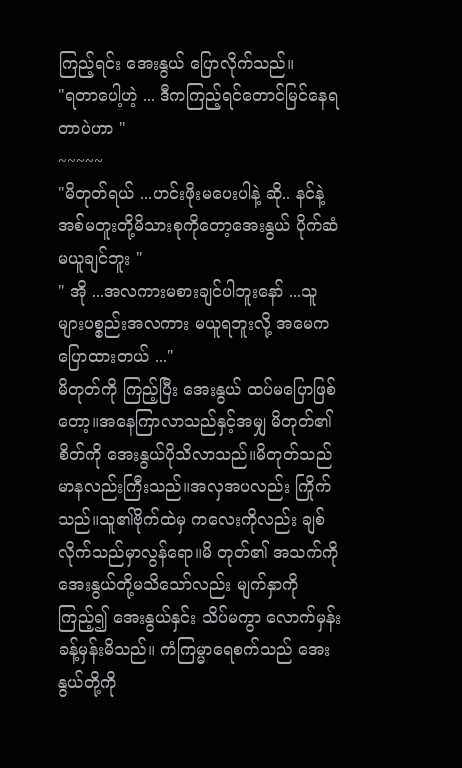ကြည့်ရင်း အေးနွယ် ပြောလိုက်သည်။
"ရတာပေါ့ဟဲ့ ... ဒီကကြည့်ရင်တောင်မြင်နေရတာပဲဟာ "
~~~~~
"မိတုတ်ရယ် ...ဟင်းဖိုးမပေးပါနဲ့ ဆို.. နင်နဲ့ အစ်မတူးတို့မိသားစုကိုတော့အေးနွယ် ပိုက်ဆံမယူချင်ဘူး "
" အို ...အလကားမစားချင်ပါဘူးနော် ...သူများပစ္စည်းအလကား မယူရဘူးလို့ အမေက ပြောထားတယ် ..."
မိတုတ်ကို ကြည့်ပြီး အေးနွယ် ထပ်မပြောဖြစ်တော့။အနေကြာလာသည်နှင့်အမျှ မိတုတ်၏စိတ်ကို အေးနွယ်ပိုသိလာသည်။မိတုတ်သည် မာနလည်းကြီးသည်။အလှအပလည်း ကြိုက်သည်။သူ၏ဗိုက်ထဲမှ ကလေးကိုလည်း ချစ်လိုက်သည်မှာလွန်ရော။မိ တုတ်၏ အသက်ကို အေးနွယ်တို့မသိသော်လည်း မျက်နှာကိုကြည့်၍ အေးနွယ်နှင်း သိပ်မကွာ လောက်မှန်းခန့်မှန်းမိသည်။ ကံကြမ္မာရေစက်သည် အေးနွယ်တို့ကို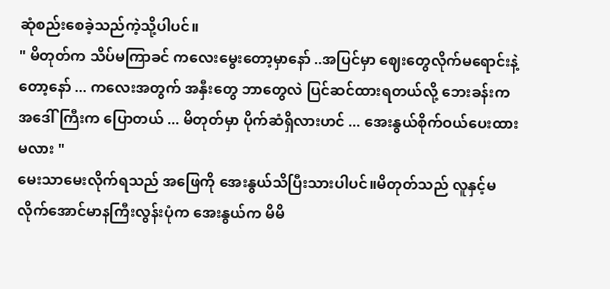ဆုံစည်းစေခဲ့သည်ကဲ့သို့ပါပင်။
" မိတုတ်က သိပ်မကြာခင် ကလေးမွေးတော့မှာနော် ..အပြင်မှာ ဈေးတွေလိုက်မရောင်းနဲ့တော့နော် ... ကလေးအတွက် အနှီးတွေ ဘာတွေလဲ ပြင်ဆင်ထားရတယ်လို့ ဘေးခန်းကအဒေါ် ကြီးက ပြောတယ် ... မိတုတ်မှာ ပိုက်ဆံရှိလားဟင် ... အေးနွယ်စိုက်ဝယ်ပေးထားမလား "
မေးသာမေးလိုက်ရသည် အဖြေကို အေးနွယ်သိပြီးသားပါပင်။မိတုတ်သည် လူနှင့်မလိုက်အောင်မာနကြီးလွန်းပုံက အေးနွယ်က မိမိ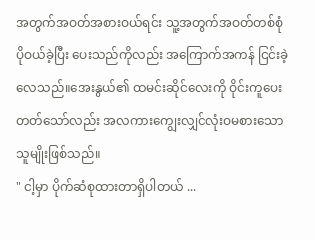အတွက်အဝတ်အစားဝယ်ရင်း သူ့အတွက်အဝတ်တစ်စုံ ပိုဝယ်ခဲ့ပြီး ပေးသည်ကိုလည်း အကြောက်အကန် ငြင်းခဲ့လေသည်။အေးနွယ်၏ ထမင်းဆိုင်လေးကို ဝိုင်းကူပေးတတ်သော်လည်း အလကားကျွေးလျှင်လုံးဝမစားသောသူမျိုးဖြစ်သည်။
" ငါ့မှာ ပိုက်ဆံစုထားတာရှိပါတယ် ...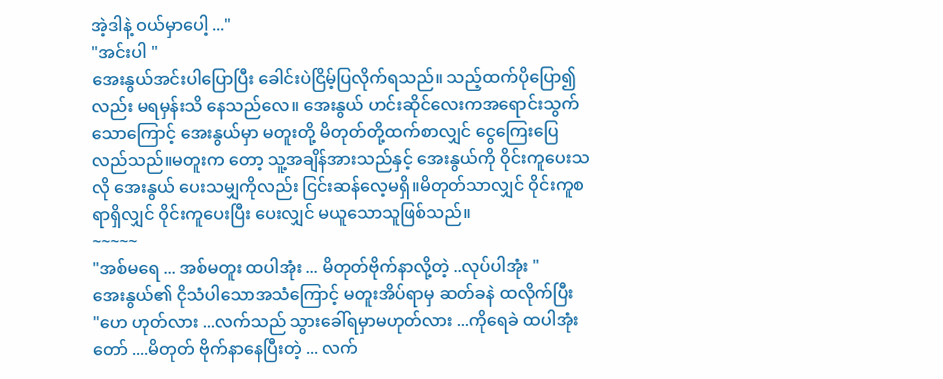အဲ့ဒါနဲ့ ဝယ်မှာပေါ့ ..."
"အင်းပါ "
အေးနွယ်အင်းပါပြောပြီး ခေါင်းပဲငြိမ့်ပြလိုက်ရသည်။ သည့်ထက်ပိုပြော၍လည်း မရမှန်းသိ နေသည်လေ။ အေးနွယ် ဟင်းဆိုင်လေးကအရောင်းသွက်သောကြောင့် အေးနွယ်မှာ မတူးတို့ မိတုတ်တို့ထက်စာလျှင် ငွေကြေးပြေလည်သည်။မတူးက တော့ သူ့အချိန်အားသည်နှင့် အေးနွယ်ကို ဝိုင်းကူပေးသလို အေးနွယ် ပေးသမျှကိုလည်း ငြင်းဆန်လေ့မရှိ။မိတုတ်သာလျှင် ဝိုင်းကူစရာရှိလျှင် ဝိုင်းကူပေးပြီး ပေးလျှင် မယူသောသူဖြစ်သည်။
~~~~~
"အစ်မရေ ... အစ်မတူး ထပါအုံး ... မိတုတ်ဗိုက်နာလို့တဲ့ ..လုပ်ပါအုံး "
အေးနွယ်၏ ငိုသံပါသောအသံကြောင့် မတူးအိပ်ရာမှ ဆတ်ခနဲ ထလိုက်ပြီး
"ဟေ ဟုတ်လား ...လက်သည် သွားခေါ်ရမှာမဟုတ်လား ...ကိုရေခဲ ထပါအုံးတော် ....မိတုတ် ဗိုက်နာနေပြီးတဲ့ ... လက်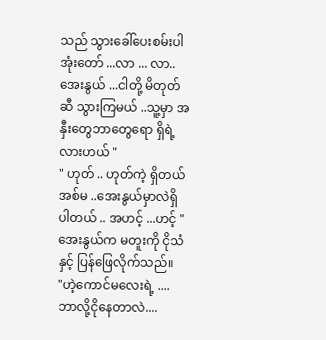သည် သွားခေါ်ပေးစမ်းပါအုံးတော် ...လာ ... လာ.. အေးနွယ် ...ငါတို့ မိတုတ်ဆီ သွားကြမယ် ..သူ့မှာ အနှီးတွေဘာတွေရော ရှိရဲ့လားဟယ် "
" ဟုတ် .. ဟုတ်ကဲ့ ရှိတယ် အစ်မ ..အေးနွယ်မှာလဲရှိပါတယ် .. အဟင့် ...ဟင့် "
အေးနွယ်က မတူးကို ငိုသံနှင့် ပြန်ဖြေလိုက်သည်။
"ဟဲ့ကောင်မလေးရဲ့ ....ဘာလို့ငိုနေတာလဲ....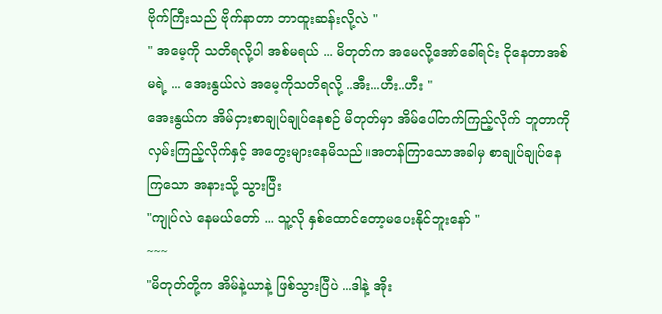ဗိုက်ကြီးသည် ဗိုက်နာတာ ဘာထူးဆန်းလို့လဲ "
" အမေ့ကို သတိရလို့ပါ အစ်မရယ် ... မိတုတ်က အမေလို့အော်ခေါ်ရင်း ငိုနေတာအစ်မရဲ့ ... အေးနွယ်လဲ အမေ့ကိုသတိရလို့ ..အီး...ဟီး..ဟီး "
အေးနွယ်က အိမ်ငှားစာချုပ်ချုပ်နေစဉ် မိတုတ်မှာ အိမ်ပေါ်တက်ကြည့်လိုက် ဘူတာကိုလှမ်းကြည့်လိုက်နှင့် အတွေးများနေမိသည်။အတန်ကြာသောအခါမှ စာချုပ်ချုပ်နေကြသော အနားသို့ သွားပြီး
"ကျုပ်လဲ နေမယ်တော် ... သူ့လို နှစ်ထောင်တော့မပေးနိုင်ဘူးနော် "
~~~
"မိတုတ်တို့က အိမ်နဲ့ယာနဲ့ ဖြစ်သွားပြီပဲ ...ဒါနဲ့ အိုး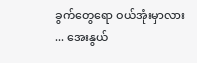ခွက်တွေရော ဝယ်အုံးမှာလား ... အေးနွယ်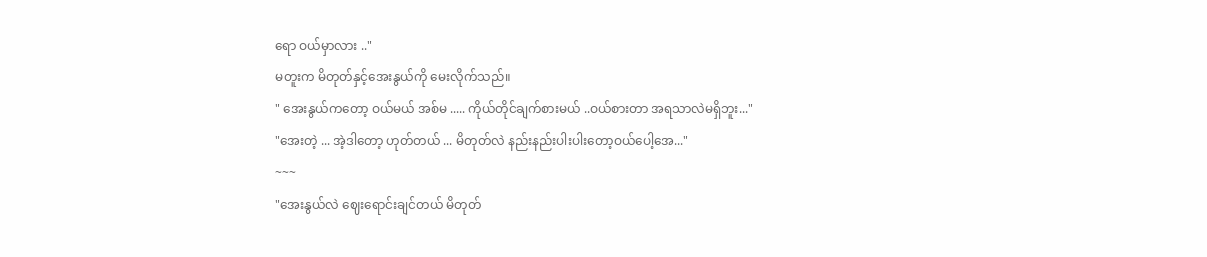ရော ဝယ်မှာလား .."
မတူးက မိတုတ်နှင့်အေးနွယ်ကို မေးလိုက်သည်။
" အေးနွယ်ကတော့ ဝယ်မယ် အစ်မ ..... ကိုယ်တိုင်ချက်စားမယ် ..ဝယ်စားတာ အရသာလဲမရှိဘူး..."
"အေးတဲ့ ... အဲ့ဒါတော့ ဟုတ်တယ် ... မိတုတ်လဲ နည်းနည်းပါးပါးတော့ဝယ်ပေါ့အေ..."
~~~
"အေးနွယ်လဲ ဈေးရောင်းချင်တယ် မိတုတ်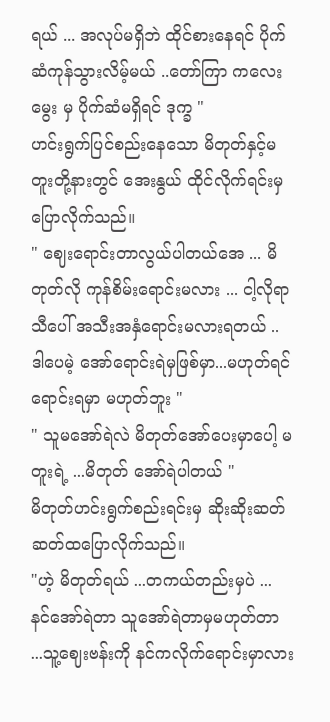ရယ် ... အလုပ်မရှိဘဲ ထိုင်စားနေရင် ပိုက်ဆံကုန်သွားလိမ့်မယ် ..တော်ကြာ ကလေးမွေး မှ ပိုက်ဆံမရှိရင် ဒုက္ခ "
ဟင်းရွက်ပြင်စည်းနေသော မိတုတ်နှင့်မတူးတို့နားတွင် အေးနွယ် ထိုင်လိုက်ရင်းမှ ပြောလိုက်သည်။
" ဈေးရောင်းတာလွယ်ပါတယ်အေ ... မိတုတ်လို ကုန်စိမ်းရောင်းမလား ... ငါ့လိုရာသီပေါ် အသီးအနှံရောင်းမလားရတယ် .. ဒါပေမဲ့ အော်ရောင်းရဲမှဖြစ်မှာ...မဟုတ်ရင် ရောင်းရမှာ မဟုတ်ဘူး "
" သူမအော်ရဲလဲ မိတုတ်အော်ပေးမှာပေါ့ မတူးရဲ့ ...မိတုတ် အော်ရဲပါတယ် "
မိတုတ်ဟင်းရွက်စည်းရင်းမှ ဆိုးဆိုးဆတ်ဆတ်ထပြောလိုက်သည်။
"ဟဲ့ မိတုတ်ရယ် ...တကယ်တည်းမှပဲ ... နင်အော်ရဲတာ သူအော်ရဲတာမှမဟုတ်တာ ...သူ့ဈေးဗန်းကို နင်ကလိုက်ရောင်းမှာလား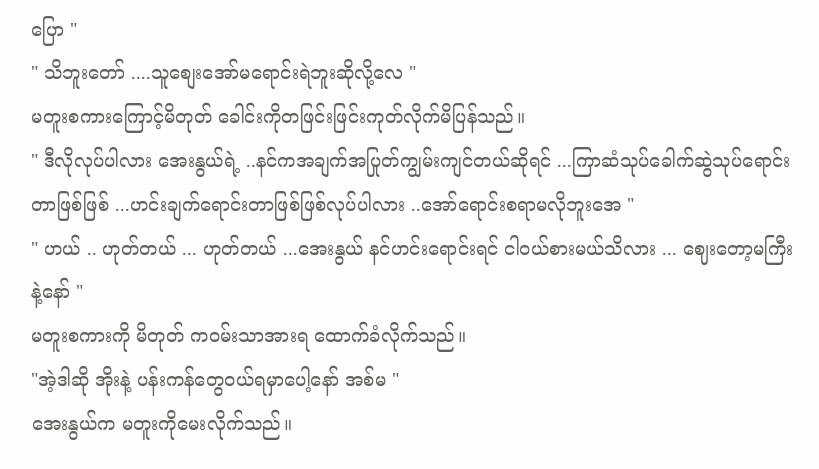ပြော "
" သိဘူးတော် ....သူစျေးအော်မရောင်းရဲဘူးဆိုလို့လေ "
မတူးစကားကြောင့်မိတုတ် ခေါင်းကိုတဖြင်းဖြင်းကုတ်လိုက်မိပြန်သည်။
" ဒီလိုလုပ်ပါလား အေးနွယ်ရဲ့ ..နင်ကအချက်အပြုတ်ကျွမ်းကျင်တယ်ဆိုရင် ...ကြာဆံသုပ်ခေါက်ဆွဲသုပ်ရောင်းတာဖြစ်ဖြစ် ...ဟင်းချက်ရောင်းတာဖြစ်ဖြစ်လုပ်ပါလား ..အော်ရောင်းစရာမလိုဘူးအေ "
" ဟယ် .. ဟုတ်တယ် ... ဟုတ်တယ် ...အေးနွယ် နင်ဟင်းရောင်းရင် ငါဝယ်စားမယ်သိလား ... ဈေးတော့မကြီးနဲ့နော် "
မတူးစကားကို မိတုတ် က၀မ်းသာအားရ ထောက်ခံလိုက်သည်။
"အဲ့ဒါဆို အိုးနဲ့ ပန်းကန်တွေ၀ယ်ရမှာပေါ့နော် အစ်မ "
အေးနွယ်က မတူးကိုမေးလိုက်သည်။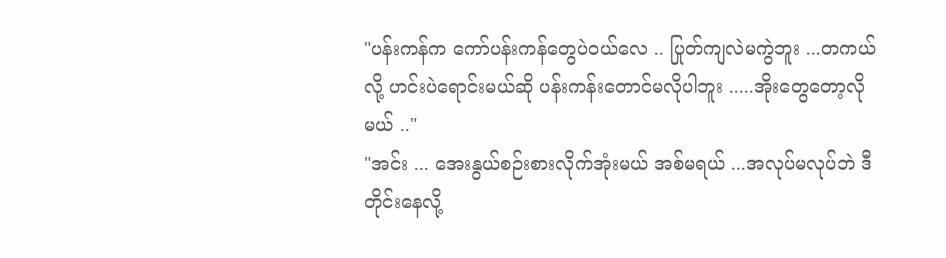"ပန်းကန်က ကော်ပန်းကန်တွေပဲဝယ်လေ .. ပြုတ်ကျလဲမကွဲဘူး ...တကယ်လို့ ဟင်းပဲရောင်းမယ်ဆို ပန်းကန်းတောင်မလိုပါဘူး .....အိုးတွေတော့လိုမယ် .."
"အင်း ... အေးနွယ်စဉ်းစားလိုက်အုံးမယ် အစ်မရယ် ...အလုပ်မလုပ်ဘဲ ဒီတိုင်းနေလို့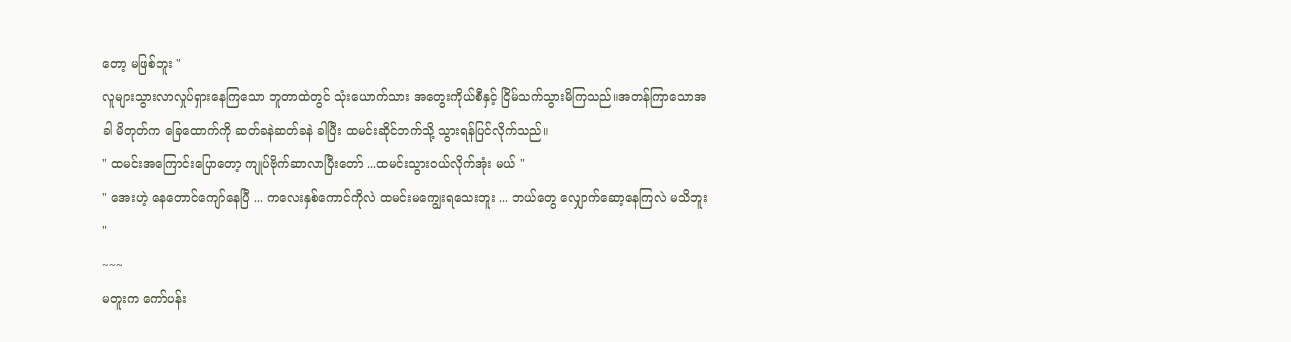တော့ မဖြစ်ဘူး "
လူများသွားလာလှုပ်ရှားနေကြသော ဘူတာထဲတွင် သုံးယောက်သား အတွေးကိုယ်စီနှင့် ငြိမ်သက်သွားမိကြသည်။အတန်ကြာသောအခါ မိတုတ်က ခြေထောက်ကို ဆတ်ခနဲဆတ်ခနဲ ခါပြီး ထမင်းဆိုင်ဘက်သို့ သွားရန်ပြင်လိုက်သည်။
" ထမင်းအကြောင်းပြောတော့ ကျုပ်ဗိုက်ဆာလာပြီးတော် ...ထမင်းသွားဝယ်လိုက်အုံး မယ် "
" အေးဟဲ့ နေတောင်ကျော်နေပြီ ... ကလေးနှစ်ကောင်ကိုလဲ ထမင်းမကျွေးရသေးဘူး ... ဘယ်တွေ လျှောက်ဆော့နေကြလဲ မသိဘူး "
~~~
မတူးက ကော်ပန်း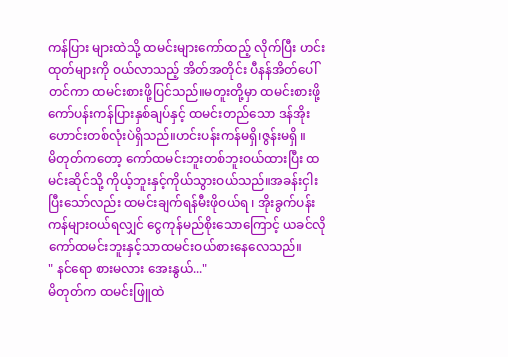ကန်ပြား များထဲသို့ ထမင်းများကော်ထည့် လိုက်ပြီး ဟင်းထုတ်များကို ဝယ်လာသည့် အိတ်အတိုင်း ပီနန်အိတ်ပေါ်တင်ကာ ထမင်းစားဖို့ပြင်သည်။မတူးတို့မှာ ထမင်းစားဖို့ ကော်ပန်းကန်ပြားနှစ်ချပ်နှင့် ထမင်းတည်သော ဒန်အိုးဟောင်းတစ်လုံးပဲရှိသည်။ဟင်းပန်းကန်မရှိ၊ဇွန်းမရှိ ။
မိတုတ်ကတော့ ကော်ထမင်းဘူးတစ်ဘူးဝယ်ထားပြီး ထမင်းဆိုင်သို့ ကိုယ့်ဘူးနှင့်ကိုယ်သွားဝယ်သည်။အခန်းငှါးပြီးသော်လည်း ထမင်းချက်ရန်မီးဖိုဝယ်ရ ၊ အိုးခွက်ပန်းကန်များဝယ်ရလျှင် ငွေကုန်မည်စိုးသောကြောင့် ယခင်လို ကော်ထမင်းဘူးနှင့်သာထမင်းဝယ်စားနေလေသည်။
" နင်ရော စားမလား အေးနွယ်..."
မိတုတ်က ထမင်းဖြူထဲ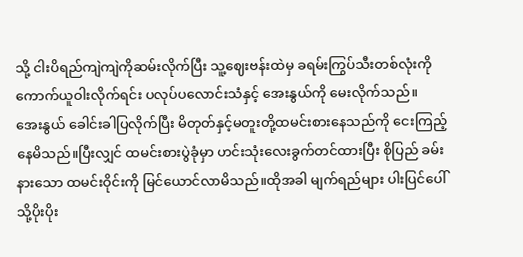သို့ ငါးပိရည်ကျဲကျဲကိုဆမ်းလိုက်ပြီး သူ့ဈေးဗန်းထဲမှ ခရမ်းကြွပ်သီးတစ်လုံးကိုကောက်ယူဝါးလိုက်ရင်း ပလုပ်ပလောင်းသံနှင့် အေးနွယ်ကို မေးလိုက်သည်။
အေးနွယ် ခေါင်းခါပြလိုက်ပြီး မိတုတ်နှင့်မတူးတို့ထမင်းစားနေသည်ကို ငေးကြည့်နေမိသည်။ပြီးလျှင် ထမင်းစားပွဲခုံမှာ ဟင်းသုံးလေးခွက်တင်ထားပြီး စိုပြည် ခမ်းနားသော ထမင်းဝိုင်းကို မြင်ယောင်လာမိသည်။ထိုအခါ မျက်ရည်များ ပါးပြင်ပေါ်သို့ပိုးပိုး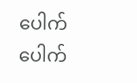ပေါက်ပေါက်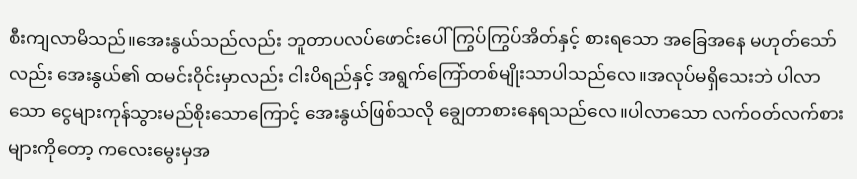စီးကျလာမိသည်။အေးနွယ်သည်လည်း ဘူတာပလပ်ဖောင်းပေါ် ကြွပ်ကြွပ်အိတ်နှင့် စားရသော အခြေအနေ မဟုတ်သော်လည်း အေးနွယ်၏ ထမင်းဝိုင်းမှာလည်း ငါးပိရည်နှင့် အရွက်ကြော်တစ်မျိုးသာပါသည်လေ။အလုပ်မရှိသေးဘဲ ပါလာသော ငွေများကုန်သွားမည်စိုးသောကြောင့် အေးနွယ်ဖြစ်သလို ချွေတာစားနေရသည်လေ။ပါလာသော လက်ဝတ်လက်စားများကိုတော့ ကလေးမွေးမှအ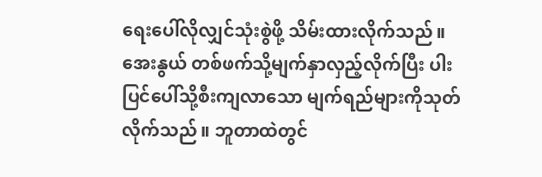ရေးပေါ်လိုလျှင်သုံးစွဲဖို့ သိမ်းထားလိုက်သည်။အေးနွယ် တစ်ဖက်သို့မျက်နှာလှည့်လိုက်ပြီး ပါးပြင်ပေါ်သို့စီးကျလာသော မျက်ရည်များကိုသုတ်လိုက်သည်။ ဘူတာထဲတွင်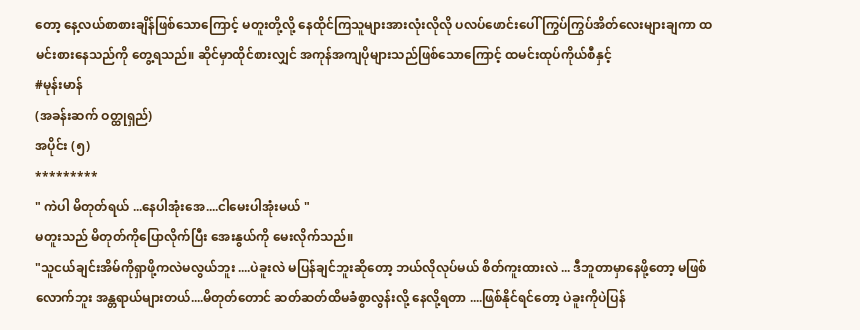တော့ နေ့လယ်စာစားချိန်ဖြစ်သောကြောင့် မတူးတို့လို့ နေထိုင်ကြသူများအားလုံးလိုလို ပလပ်ဖောင်းပေါ် ကြွပ်ကြွပ်အိတ်လေးများချကာ ထမင်းစားနေသည်ကို တွေ့ရသည်။ ဆိုင်မှာထိုင်စားလျှင် အကုန်အကျပိုများသည်ဖြစ်သောကြောင့် ထမင်းထုပ်ကိုယ်စီနှင့်
#မုန်းမာန်
(အခန်းဆက် ဝတ္ထုရှည်)
အပိုင်း (၅)
*********
" ကဲပါ မိတုတ်ရယ် ...နေပါအုံးအေ....ငါမေးပါအုံးမယ် "
မတူးသည် မိတုတ်ကိုပြောလိုက်ပြီး အေးနွယ်ကို မေးလိုက်သည်။
"သူငယ်ချင်းအိမ်ကိုရှာဖို့ကလဲမလွယ်ဘူး ....ပဲခူးလဲ မပြန်ချင်ဘူးဆိုတော့ ဘယ်လိုလုပ်မယ် စိတ်ကူးထားလဲ ... ဒီဘူတာမှာနေဖို့တော့ မဖြစ်လောက်ဘူး အန္တရာယ်များတယ်....မိတုတ်တောင် ဆတ်ဆတ်ထိမခံစွာလွန်းလို့ နေလို့ရတာ ....ဖြစ်နိုင်ရင်တော့ ပဲခူးကိုပဲပြန်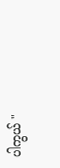ပါကွယ် "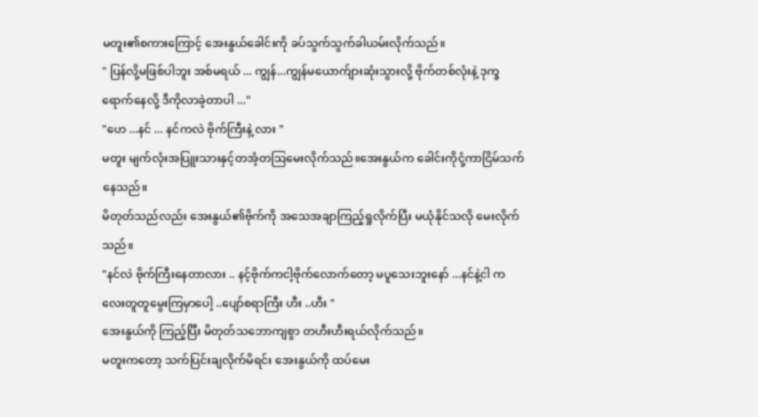မတူး၏စကားကြောင့် အေးနွယ်ခေါင်းကို ခပ်သွက်သွက်ခါယမ်းလိုက်သည်။
" ပြန်လို့မဖြစ်ပါဘူး အစ်မရယ် ... ကျွန်...ကျွန်မယောက်ျားဆုံးသွားလို့ ဗိုက်တစ်လုံးနဲ့ ဒုက္ခရောက်နေလို့ ဒီကိုလာခဲ့တာပါ ..."
"ဟေ ...နင် ... နင်ကလဲ ဗိုက်ကြီးနဲ့ လား "
မတူး မျက်လုံးအပြူးသားနှင့်တအံ့တဩမေးလိုက်သည်။အေးနွယ်က ခေါင်းကိုငုံ့ကာငြိမ်သက်နေသည်။
မိတုတ်သည်လည်း အေးနွယ်၏ဗိုက်ကို အသေအချာကြည့်ရှုလိုက်ပြီး မယုံနိုင်သလို မေးလိုက်သည်။
"နင်လဲ ဗိုက်ကြီးနေတာလား .. နင့်ဗိုက်ကငါ့ဗိုက်လောက်တော့ မပူသေးဘူးနော် ...နင်နဲ့ငါ ကလေးတူတူမွေးကြမှာပေါ့ ..ပျော်စရာကြီး ဟီး ..ဟီး "
အေးနွယ်ကို ကြည့်င်္ပြီး မိတုတ်သဘောကျစွာ တဟီးဟီးရယ်လိုက်သည်။
မတူးကတော့ သက်ပြင်းချလိုက်မိရင်း အေးနွယ်ကို ထပ်မေး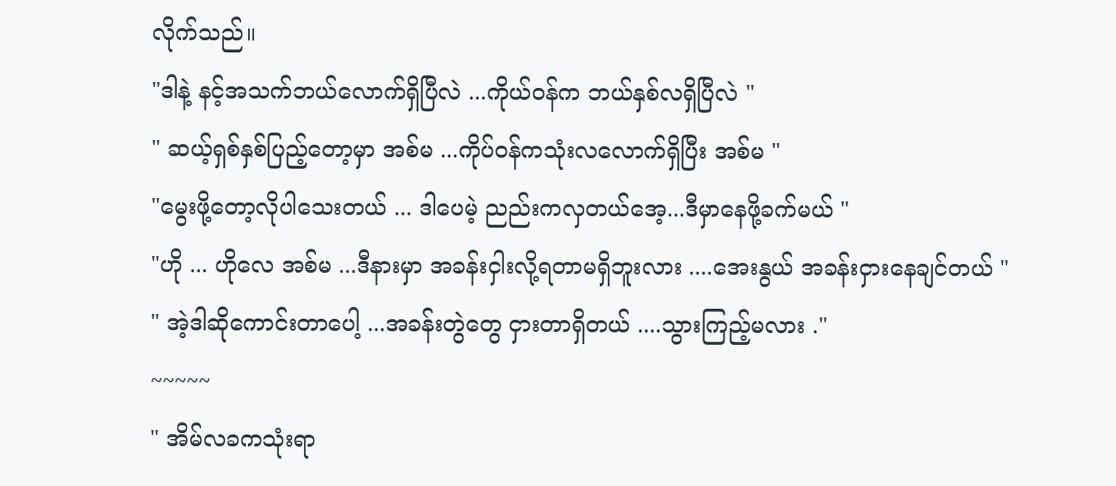လိုက်သည်။
"ဒါနဲ့ နင့်အသက်ဘယ်လောက်ရှိပြီလဲ ...ကိုယ်ဝန်က ဘယ်နှစ်လရှိပြီလဲ "
" ဆယ့်ရှစ်နှစ်ပြည့်တော့မှာ အစ်မ ...ကိုပ်ဝန်ကသုံးလလောက်ရှိပြီး အစ်မ "
"မွေးဖို့တော့လိုပါသေးတယ် ... ဒါပေမဲ့ ညည်းကလှတယ်အေ့...ဒီမှာနေဖို့ခက်မယ် "
"ဟို ... ဟိုလေ အစ်မ ...ဒီနားမှာ အခန်းငှါးလို့ရတာမရှိဘူးလား ....အေးနွယ် အခန်းငှားနေချင်တယ် "
" အဲ့ဒါဆိုကောင်းတာပေါ့ ...အခန်းတွဲတွေ ငှားတာရှိတယ် ....သွားကြည့်မလား ."
~~~~~
" အိမ်လခကသုံးရာ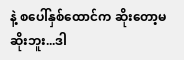နဲ့ စပေါ်နှစ်ထောင်က ဆိုးတော့မဆိုးဘူး...ဒါ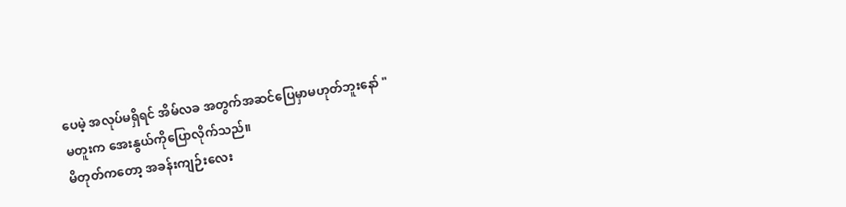ပေမဲ့ အလုပ်မရှိရင် အိမ်လခ အတွက်အဆင်ပြေမှာမဟုတ်ဘူးနော် "
မတူးက အေးနွယ်ကိုပြောလိုက်သည်။
မိတုတ်ကတော့ အခန်းကျဉ်းလေး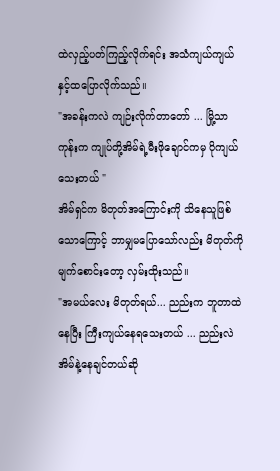ထဲလှည့်ပတ်ကြည့်လိုက်ရင်း အသံကျယ်ကျယ်နှင့်ထပြောလိုက်သည်။
"အခန်းကလဲ ကျဉ်းလိုက်တာတော် ... မြို့သာကုန်းက ကျုပ်တို့အိမ်ရဲ့မီးဖိုချောင်ကမှ ပိုကျယ်သေးတယ် "
အိမ်ရှင်က မိတုတ်အကြောင်းကို သိနေသူဖြစ်သောကြောင့် ဘာမျှမပြောသော်လည်း မိတုတ်ကိုမျက်စောင်းတော့ လှမ်းထိုးသည်။
"အမယ်လေး မိတုတ်ရယ်... ညည်းက ဘူတာထဲနေပြီး ကြီးကျယ်နေရသေးတယ် ... ညည်းလဲ အိမ်နဲ့နေချင်တယ်ဆို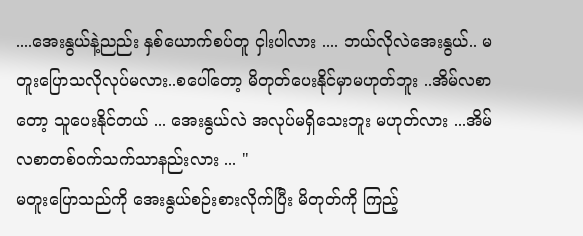....အေးနွယ်နဲ့ညည်း နှစ်ယောက်စပ်တူ ငှါးပါလား .... ဘယ်လိုလဲအေးနွယ်.. မတူးပြောသလိုလုပ်မလား..စပေါ်တော့ မိတုတ်ပေးနိုင်မှာမဟုတ်ဘူး ..အိမ်လစာတော့ သူပေးနိုင်တယ် ... အေးနွယ်လဲ အလုပ်မရှိသေးဘူး မဟုတ်လား ...အိမ်လစာတစ်ဝက်သက်သာနည်းလား ... "
မတူးပြောသည်ကို အေးနွယ်စဉ်းစားလိုက်ပြီး မိတုတ်ကို ကြည့်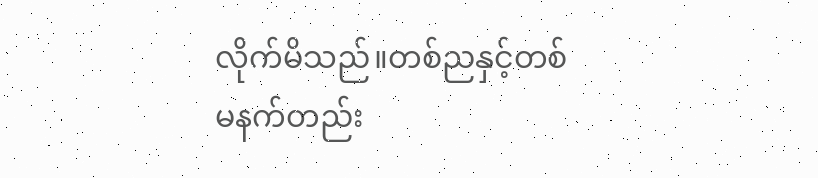လိုက်မိသည်။တစ်ညနှင့်တစ်မနက်တည်း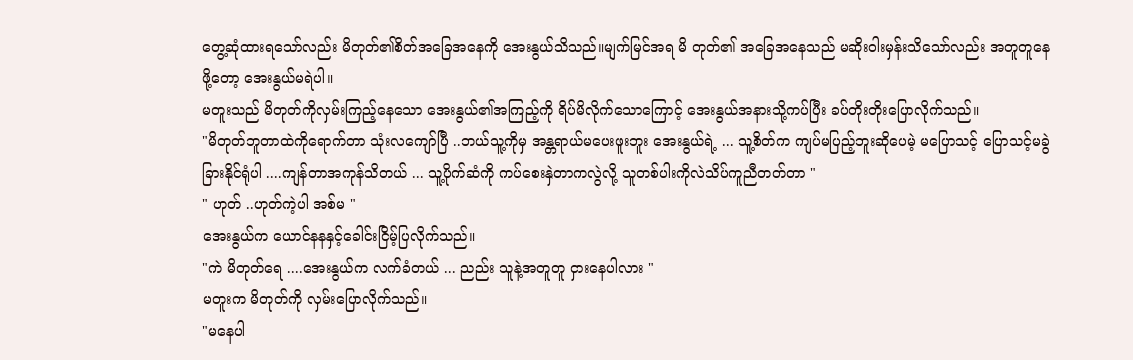တွေ့ဆုံထားရသော်လည်း မိတုတ်၏စိတ်အခြေအနေကို အေးနွယ်သိသည်။မျက်မြင်အရ မိ တုတ်၏ အခြေအနေသည် မဆိုးဝါးမှန်းသိသော်လည်း အတူတူနေဖို့တော့ အေးနွယ်မရဲပါ။
မတူးသည် မိတုတ်ကိုလှမ်းကြည့်နေသော အေးနွယ်၏အကြည့်ကို ရိပ်မိလိုက်သောကြောင့် အေးနွယ်အနားသို့ကပ်ပြီး ခပ်တိုးတိုးပြောလိုက်သည်။
"မိတုတ်ဘူတာထဲကိုရောက်တာ သုံးလကျော်ပြီ ..ဘယ်သူ့ကိုမှ အန္တရာယ်မပေးဖူးဘူး အေးနွယ်ရဲ့ ... သူ့စိတ်က ကျပ်မပြည့်ဘူးဆိုပေမဲ့ မပြောသင့် ပြောသင့်မခွဲခြားနိုင်ရုံပါ ....ကျန်တာအကုန်သိတယ် ... သူ့ပိုက်ဆံကို ကပ်စေးနှဲတာကလွဲလို့ သူတစ်ပါးကိုလဲသိပ်ကူညီတတ်တာ "
" ဟုတ် ..ဟုတ်ကဲ့ပါ အစ်မ "
အေးနွယ်က ယောင်နနနှင့်ခေါင်းငြိမ့်ပြလိုက်သည်။
"ကဲ မိတုတ်ရေ ....အေးနွယ်က လက်ခံတယ် ... ညည်း သူနဲ့အတူတူ ငှားနေပါလား "
မတူးက မိတုတ်ကို လှမ်းပြောလိုက်သည်။
"မနေပါ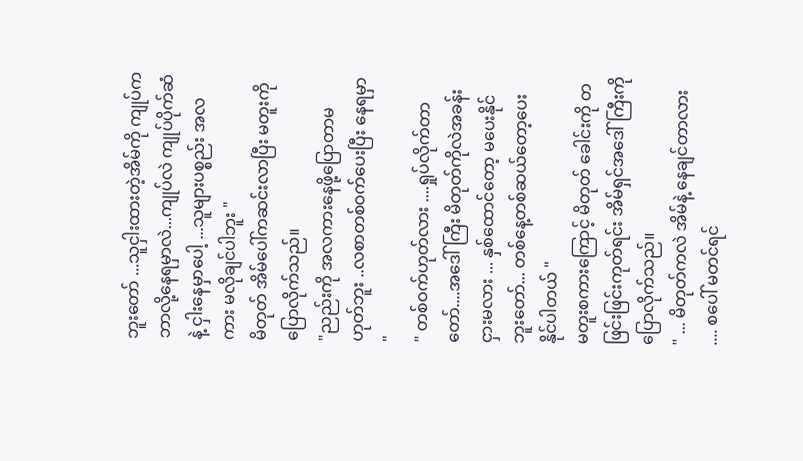ဘူးတော် ...သူငှါးထားတဲ့အိမ်ကို ကျုပ်ကဘာလို့နေရမှာလဲ...ကျုပ်လဲ ကျုပ်ပိုက်ဆံနဲ့ ငှါးနေမှာပေါ့ ...သူများပစ္စည်း အလကား မလိုချင်ပါဘူး "
မိတုတ် အိမ်ပေါ်ကဆင်းလာပြီး မတူးကိုပြောလိုက်သည်။
"ညည်းကို အလကားနေဖို့ပြောတာမဟုတ်ဘူး ..လစာတစ်ဝက်ပေးပြီး နေရမှာ "
" တစ်ဝက်ဟုတ်လား ....ရှုပ်လိုက်တာတော်....အဒေါ်ကြီး မိတုတ်ကိုလဲအခန်းငှားမလား ... နှစ်ထောင်တော့ မပေးနိုင်ဘူးတော်... တစ်နေ့တစ်ဆယ်တော့ပေးနိုင်ပါတယ် "
မတူးစကားကြောင့် မိတုတ် ခေါင်းကို တဖြင်းဖြင်းကုတ်ရင်း အိမ်ရှင်အဒေါ်ကြီးကို ပြောလိုက်သည်။
" ... မိတုတ်ကလဲ အိမ်နဲ့ နေချင်တာလား .... စပေါ် မတင်ရင်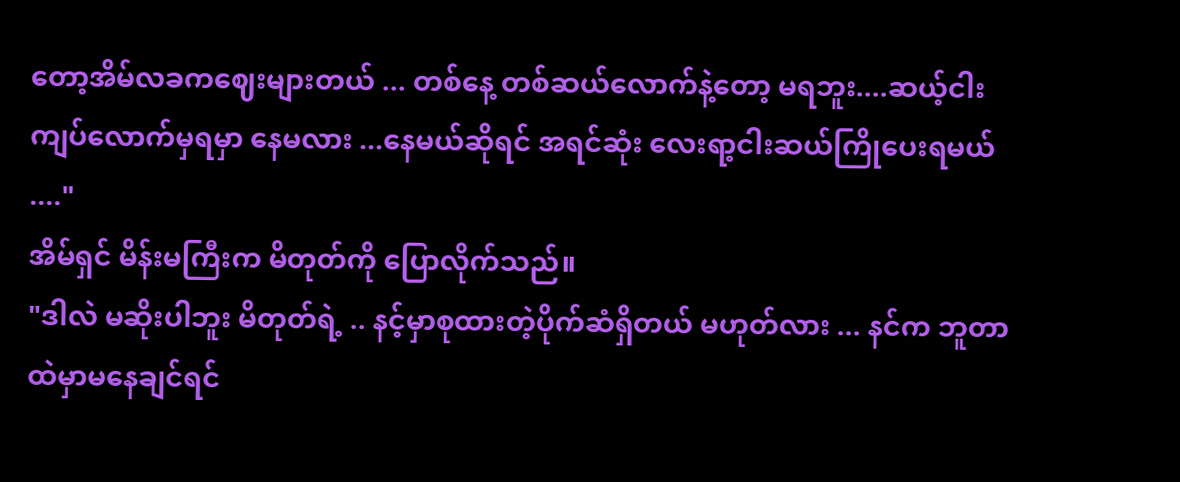တော့အိမ်လခကဈေးများတယ် ... တစ်နေ့ တစ်ဆယ်လောက်နဲ့တော့ မရဘူး....ဆယ့်ငါးကျပ်လောက်မှရမှာ နေမလား ...နေမယ်ဆိုရင် အရင်ဆုံး လေးရာ့ငါးဆယ်ကြိုပေးရမယ် ...."
အိမ်ရှင် မိန်းမကြီးက မိတုတ်ကို ပြောလိုက်သည်။
"ဒါလဲ မဆိုးပါဘူး မိတုတ်ရဲ့ .. နင့်မှာစုထားတဲ့ပိုက်ဆံရှိတယ် မဟုတ်လား ... နင်က ဘူတာထဲမှာမနေချင်ရင်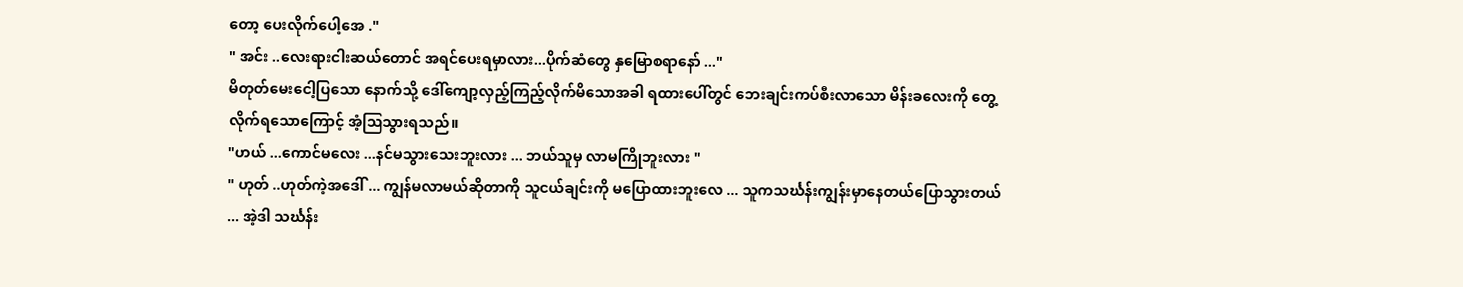တော့ ပေးလိုက်ပေါ့အေ ."
" အင်း ..လေးရားငါးဆယ်တောင် အရင်ပေးရမှာလား...ပိုက်ဆံတွေ နှမြောစရာနော် ..."
မိတုတ်မေးငေါ့ပြသော နောက်သို့ ဒေါ်ကျော့လှည့်ကြည့်လိုက်မိသောအခါ ရထားပေါ်တွင် ဘေးချင်းကပ်စီးလာသော မိန်းခလေးကို တွေ့လိုက်ရသောကြောင့် အံ့ဩသွားရသည်။
"ဟယ် ...ကောင်မလေး ...နင်မသွားသေးဘူးလား ... ဘယ်သူမှ လာမကြိုဘူးလား "
" ဟုတ် ..ဟုတ်ကဲ့အဒေါ် ... ကျွန်မလာမယ်ဆိုတာကို သူငယ်ချင်းကို မပြောထားဘူးလေ ... သူကသင်္ဃန်းကျွန်းမှာနေတယ်ပြောသွားတယ် ... အဲ့ဒါ သင်္ဃန်း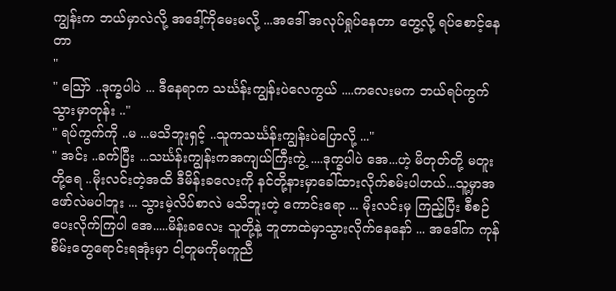ကျွန်းက ဘယ်မှာလဲလို့ အဒေါ့်ကိုမေးမလို့ ...အဒေါ် အလုပ်ရှုပ်နေတာ တွေ့လို့ ရပ်စောင့်နေတာ
"
" ဪ ..ဒုက္ခပါပဲ ... ဒီနေရာက သင်္ဃန်းကျွန်းပဲလေကွယ် ....ကလေးမက ဘယ်ရပ်ကွက်သွားမှာတုန်း .."
" ရပ်ကွက်ကို ..မ ...မသိဘူးရှင့် ..သူကသင်္ဃန်းကျွန်းပဲပြောလို့ ..."
" အင်း ..ခက်ပြီး ...သင်္ဃန်းကျွန်းကအကျယ်ကြီးကွဲ့ ....ဒုက္ခပါပဲ အေ...ဟဲ့ မိတုတ်တို့ မတူးတို့ရေ ..မိုးလင်းတဲ့အထိ ဒီမိန်းခလေးကို နင်တို့နားမှာခေါ်ထားလိုက်စမ်းပါဟယ်...သူ့မှာအဖော်လဲမပါဘူး ... သွားမဲ့လိပ်စာလဲ မသိဘူးတဲ့ ကောင်းရော ... မိုးလင်းမှ ကြည့်ပြီး စီစဉ်ပေးလိုက်ကြပါ အေ.....မိန်းခလေး သူတို့နဲ့ ဘူတာထဲမှာသွားလိုက်နေနော် ... အဒေါ်က ကုန်စိမ်းတွေရောင်းရအုံးမှာ ငါ့တူမကိုမကူညီ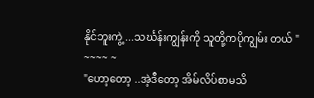နိုင်ဘူးကွဲ့ ...သင်္ဃန်းကျွန်းကို သူတို့ကပိုကျွမ်း တယ် "
~~~~ ~
"ဟော့တော့ ..အဲ့ဒီတော့ အိမ်လိပ်စာမသိ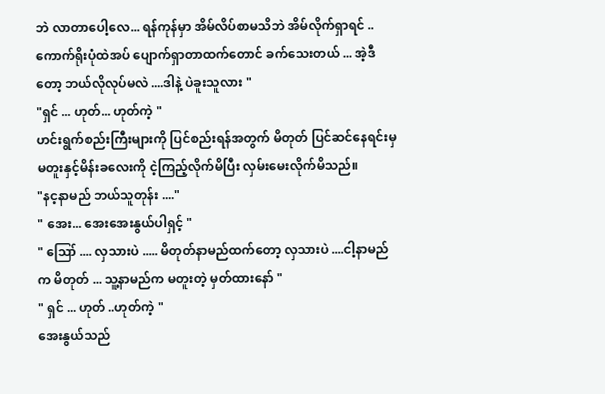ဘဲ လာတာပေါ့လေ... ရန်ကုန်မှာ အိမ်လိပ်စာမသိဘဲ အိမ်လိုက်ရှာရင် ..ကောက်ရိုးပုံထဲအပ် ပျောက်ရှာတာထက်တောင် ခက်သေးတယ် ... အဲ့ဒီတော့ ဘယ်လိုလုပ်မလဲ ....ဒါနဲ့ ပဲခူးသူလား "
"ရှင် ... ဟုတ်... ဟုတ်ကဲ့ "
ဟင်းရွက်စည်းကြီးများကို ပြင်စည်းရန်အတွက် မိတုတ် ပြင်ဆင်နေရင်းမှ မတူးနှင့်မိန်းခလေးကို ငဲ့ကြည့်လိုက်မိပြီး လှမ်းမေးလိုက်မိသည်။
"နင့နာမည် ဘယ်သူတုန်း ...."
" အေး... အေးအေးနွယ်ပါရှင့် "
" ဪ .... လှသားပဲ ..... မိတုတ်နာမည်ထက်တော့ လှသားပဲ ....ငါ့နာမည်က မိတုတ် ... သူ့နာမည်က မတူးတဲ့ မှတ်ထားနော် "
" ရှင် ... ဟုတ် ..ဟုတ်ကဲ့ "
အေးနွယ်သည်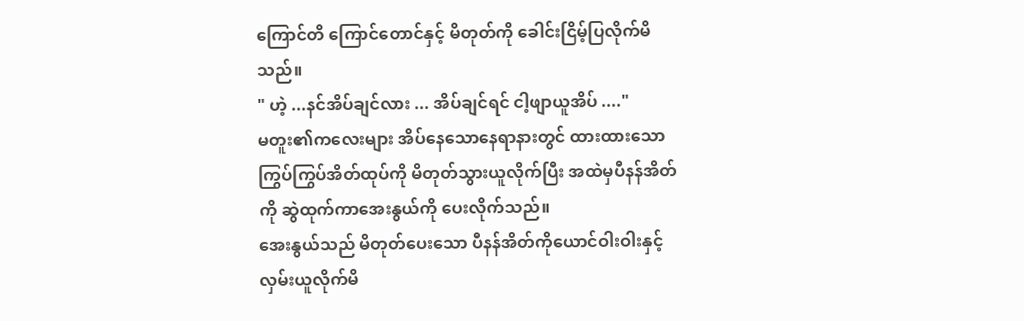ကြောင်တိ ကြောင်တောင်နှင့် မိတုတ်ကို ခေါင်းငြိမ့်ပြလိုက်မိသည်။
" ဟဲ့ ...နင်အိပ်ချင်လား ... အိပ်ချင်ရင် ငါ့ဖျာယူအိပ် ...."
မတူး၏ကလေးများ အိပ်နေသောနေရာနားတွင် ထားထားသောကြွပ်ကြွပ်အိတ်ထုပ်ကို မိတုတ်သွားယူလိုက်ပြီး အထဲမှပီနန်အိတ်ကို ဆွဲထုက်ကာအေးနွယ်ကို ပေးလိုက်သည်။
အေးနွယ်သည် မိတုတ်ပေးသော ပီနန်အိတ်ကိုယောင်ဝါးဝါးနှင့် လှမ်းယူလိုက်မိ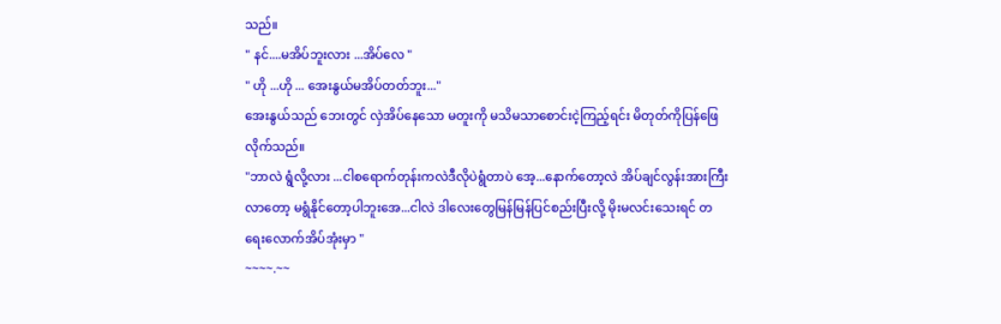သည်။
" နင်....မအိပ်ဘူးလား ...အိပ်လေ "
" ဟို ...ဟို ... အေးနွယ်မအိပ်တတ်ဘူး..."
အေးနွယ်သည် ဘေးတွင် လှဲအိပ်နေသော မတူးကို မသိမသာစောင်းငဲ့ကြည့်ရင်း မိတုတ်ကိုပြန်ဖြေလိုက်သည်။
"ဘာလဲ ရွံလို့လား ...ငါစရောက်တုန်းကလဲဒီလိုပဲရွံတာပဲ အေ့...နောက်တော့လဲ အိပ်ချင်လွန်းအားကြီးလာတော့ မရွံနိုင်တော့ပါဘူးအေ...ငါလဲ ဒါလေးတွေမြန်မြန်ပြင်စည်းပြီးလို့ မိုးမလင်းသေးရင် တရေးလောက်အိပ်အုံးမှာ "
~~~~.~~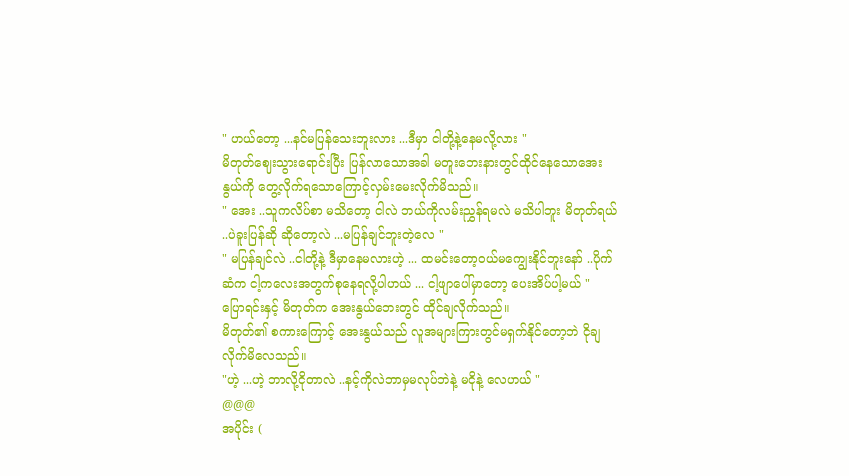" ဟယ်တော့ ...နင်မပြန်သေးဘူးလား ...ဒီမှာ ငါတို့နဲ့နေမလို့လား "
မိတုတ်ဈေးသွားရောင်းပြီး ပြန်လာသောအခါ မတူးဘေးနားတွင်ထိုင်နေသောအေးနွယ်ကို တွေ့လိုက်ရသောကြောင့်လှမ်းမေးလိုက်မိသည်။
" အေး ..သူကလိပ်စာ မသိတော့ ငါလဲ ဘယ်ကိုလမ်းညွှန်ရမလဲ မသိပါဘူး မိတုတ်ရယ် ..ပဲခူးပြန်ဆို ဆိုတော့လဲ ...မပြန်ချင်ဘူးတဲ့လေ "
" မပြန်ချင်လဲ ..ငါတို့နဲ့ ဒီမှာနေမလားဟဲ့ ... ထမင်းတော့ဝယ်မကျွေးနိုင်ဘူးနော် ..ပိုက်ဆံက ငါ့ကလေးအတွက်စုနေရလို့ပါဟယ် ... ငါ့ဖျာပေါ်မှာတော့ ပေးအိပ်ပါ့မယ် "
ပြောရင်းနှင့် မိတုတ်က အေးနွယ်ဘေးတွင် ထိုင်ချလိုက်သည်။
မိတုတ်၏ စကားကြောင့် အေးနွယ်သည် လူအများကြားတွင်မရှက်နိုင်တော့ဘဲ ငိုချလိုက်မိလေသည်။
"ဟဲ့ ...ဟဲ့ ဘာလို့ငိုတာလဲ ..နင့်ကိုလဲဘာမှမလုပ်ဘဲနဲ့ မငိုနဲ့ လေဟယ် "
@@@
အပိုင်း (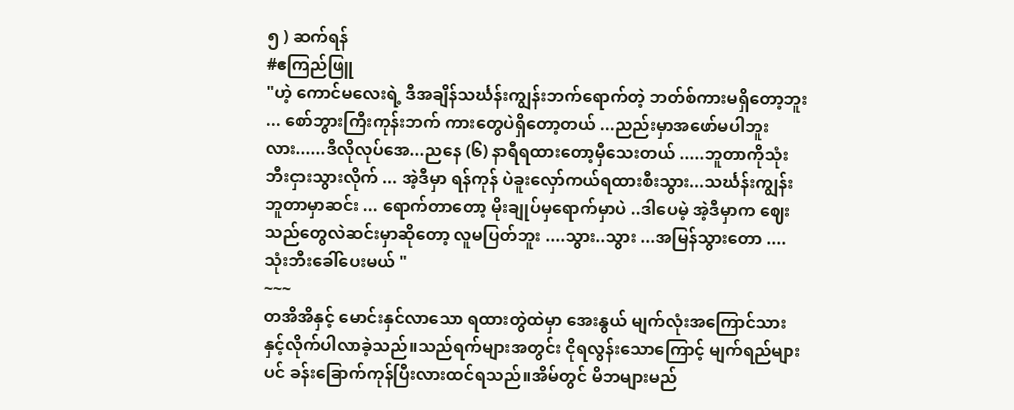၅ ) ဆက်ရန်
#ဧကြည်ဖြူ
"ဟဲ့ ကောင်မလေးရဲ့ ဒီအချိန်သင်္ဃန်းကျွန်းဘက်ရောက်တဲ့ ဘတ်စ်ကားမရှိတော့ဘူး ... စော်ဘွားကြီးကုန်းဘက် ကားတွေပဲရှိတော့တယ် ...ညည်းမှာအဖော်မပါဘူးလား......ဒီလိုလုပ်အေ...ညနေ (၆) နာရီရထားတော့မှီသေးတယ် .....ဘူတာကိုသုံးဘီးငှားသွားလိုက် ... အဲ့ဒီမှာ ရန်ကုန် ပဲခူးလှော်ကယ်ရထားစီးသွား...သင်္ဃန်းကျွန်းဘူတာမှာဆင်း ... ရောက်တာတော့ မိုးချုပ်မှရောက်မှာပဲ ..ဒါပေမဲ့ အဲ့ဒီမှာက ဈေးသည်တွေလဲဆင်းမှာဆိုတော့ လူမပြတ်ဘူး ....သွား..သွား ...အမြန်သွားတော ....သုံးဘီးခေါ်ပေးမယ် "
~~~
တအိအိနှင့် မောင်းနှင်လာသော ရထားတွဲထဲမှာ အေးနွယ် မျက်လုံးအကြောင်သားနှင့်လိုက်ပါလာခဲ့သည်။သည်ရက်များအတွင်း ငိုရလွန်းသောကြောင့် မျက်ရည်များပင် ခန်းခြောက်ကုန်ပြီးလားထင်ရသည်။အိမ်တွင် မိဘများမည်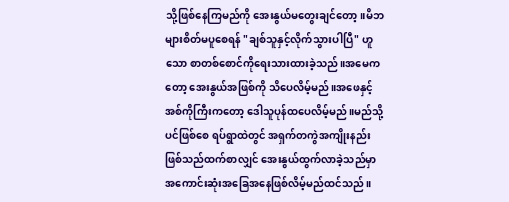သို့ဖြစ်နေကြမည်ကို အေးနွယ်မတွေးချင်တော့။မိဘများစိတ်မပူစေရန် "ချစ်သူနှင့်လိုက်သွားပါပြီ" ဟူသော စာတစ်စောင်ကိုရေးသားထားခဲ့သည်။အမေကတော့ အေးနွယ်အဖြစ်ကို သိပေလိမ့်မည်။အဖေနှင့် အစ်ကိုကြီးကတော့ ဒေါသူပုန်ထပေလိမ့်မည်။မည်သို့ပင်ဖြစ်စေ ရပ်ရွာထဲတွင် အရှက်တကွဲအကျိုးနည်းဖြစ်သည်ထက်စာလျှင် အေးနွယ်ထွက်လာခဲ့သည်မှာ အကောင်းဆုံးအခြေအနေဖြစ်လိမ့်မည်ထင်သည်။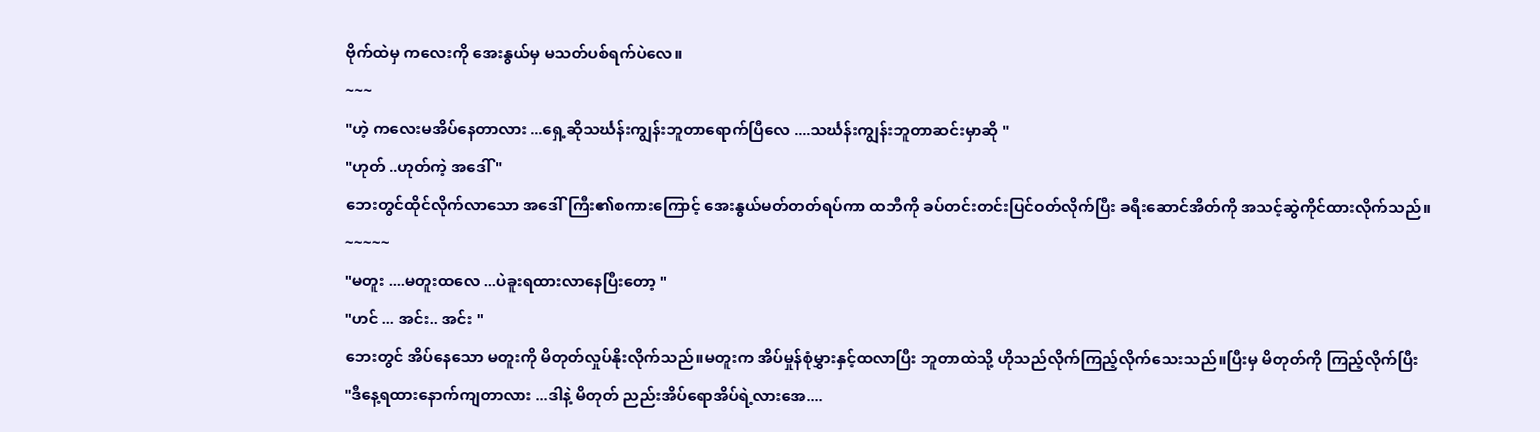ဗိုက်ထဲမှ ကလေးကို အေးနွယ်မှ မသတ်ပစ်ရက်ပဲလေ။
~~~
"ဟဲ့ ကလေးမအိပ်နေတာလား ...ရှေ့ဆိုသင်္ဃန်းကျွန်းဘူတာရောက်ပြီလေ ....သင်္ဃန်းကျွန်းဘူတာဆင်းမှာဆို "
"ဟုတ် ..ဟုတ်ကဲ့ အဒေါ် "
ဘေးတွင်ထိုင်လိုက်လာသော အဒေါ်ကြီး၏စကားကြောင့် အေးနွယ်မတ်တတ်ရပ်ကာ ထဘီကို ခပ်တင်းတင်းပြင်ဝတ်လိုက်ပြီး ခရီးဆောင်အိတ်ကို အသင့်ဆွဲကိုင်ထားလိုက်သည်။
~~~~~
"မတူး ....မတူးထလေ ...ပဲခူးရထားလာနေပြီးတော့ "
"ဟင် ... အင်း.. အင်း "
ဘေးတွင် အိပ်နေသော မတူးကို မိတုတ်လှုပ်နိုးလိုက်သည်။မတူးက အိပ်မှုန်စုံမွှားနှင့်ထလာပြီး ဘူတာထဲသို့ ဟိုသည်လိုက်ကြည့်လိုက်သေးသည်။ပြီးမှ မိတုတ်ကို ကြည့်လိုက်ပြီး
"ဒီနေ့ရထားနောက်ကျတာလား ...ဒါနဲ့ မိတုတ် ညည်းအိပ်ရောအိပ်ရဲ့လားအေ....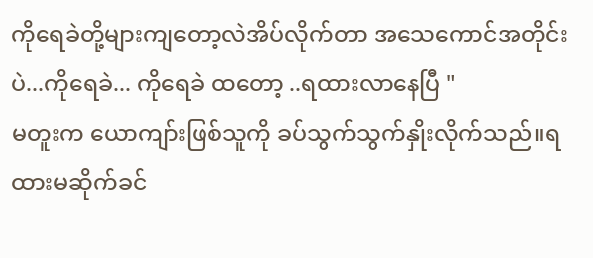ကိုရေခဲတို့များကျတော့လဲအိပ်လိုက်တာ အသေကောင်အတိုင်းပဲ...ကိုရေခဲ... ကိုရေခဲ ထတော့ ..ရထားလာနေပြီ "
မတူးက ယောကျာ်းဖြစ်သူကို ခပ်သွက်သွက်နှိုးလိုက်သည်။ရထားမဆိုက်ခင်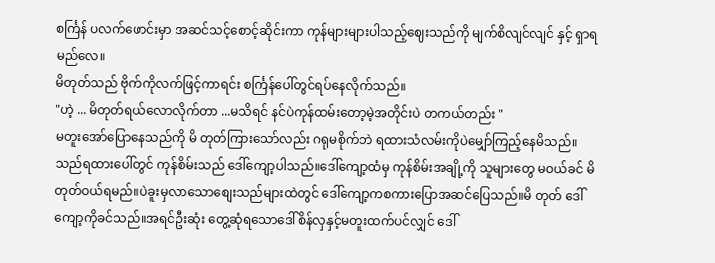စင်္ကြန် ပလက်ဖောင်းမှာ အဆင်သင့်စောင့်ဆိုင်းကာ ကုန်များများပါသည့်ဈေးသည်ကို မျက်စိလျင်လျင် နှင့် ရှာရမည်လေ။
မိတုတ်သည် ဗိုက်ကိုလက်ဖြင့်ကာရင်း စင်္ကြန်ပေါ်တွင်ရပ်နေလိုက်သည်။
"ဟဲ့ ... မိတုတ်ရယ်လောလိုက်တာ ...မသိရင် နင်ပဲကုန်ထမ်းတော့မဲ့အတိုင်းပဲ တကယ်တည်း "
မတူးအော်ပြောနေသည်ကို မိ တုတ်ကြားသော်လည်း ဂရုမစိုက်ဘဲ ရထားသံလမ်းကိုပဲမျှော်ကြည့်နေမိသည်။သည်ရထားပေါ်တွင် ကုန်စိမ်းသည် ဒေါ်ကျော့ပါသည်။ဒေါ်ကျော့ထံမှ ကုန်စိမ်းအချို့ကို သူများတွေ မဝယ်ခင် မိတုတ်ဝယ်ရမည်။ပဲခူးမှလာသောစျေးသည်များထဲတွင် ဒေါ်ကျော့ကစကားပြောအဆင်ပြေသည်။မိ တုတ် ဒေါ်ကျော့ကိုခင်သည်။အရင်ဦးဆုံး တွေ့ဆုံရသောဒေါ်စိန်လှနှင့်မတူးထက်ပင်လျှင် ဒေါ်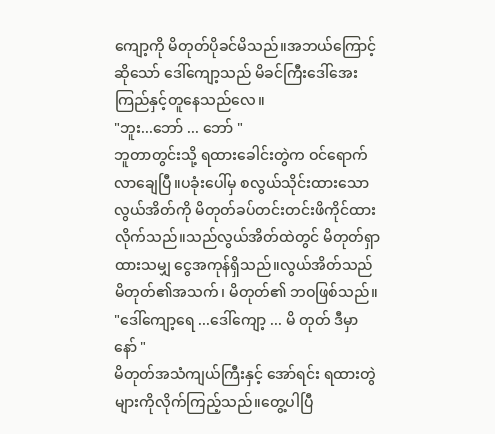ကျော့ကို မိတုတ်ပိုခင်မိသည်။အဘယ်ကြောင့်ဆိုသော် ဒေါ်ကျော့သည် မိခင်ကြီးဒေါ်အေးကြည်နှင့်တူနေသည်လေ။
"ဘူး...ဘော် ... ဘော် "
ဘူတာတွင်းသို့ ရထားခေါင်းတွဲက ဝင်ရောက်လာချေပြီ။ပခုံးပေါ်မှ စလွယ်သိုင်းထားသော လွယ်အိတ်ကို မိတုတ်ခပ်တင်းတင်းဖိကိုင်ထားလိုက်သည်။သည်လွယ်အိတ်ထဲတွင် မိတုတ်ရှာထားသမျှ ငွေအကုန်ရှိသည်။လွယ်အိတ်သည် မိတုတ်၏အသက်၊ မိတုတ်၏ ဘဝဖြစ်သည်။
"ဒေါ်ကျော့ရေ ...ဒေါ်ကျော့ ... မိ တုတ် ဒီမှာနော် "
မိတုတ်အသံကျယ်ကြီးနှင့် အော်ရင်း ရထားတွဲများကိုလိုက်ကြည့်သည်။တွေ့ပါပြီ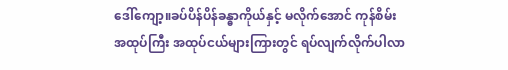ဒေါ်ကျော့။ခပ်ပိန်ပိန်ခန္ဓာကိုယ်နှင့် မလိုက်အောင် ကုန်စိမ်းအထုပ်ကြီး အထုပ်ငယ်များကြားတွင် ရပ်လျက်လိုက်ပါလာ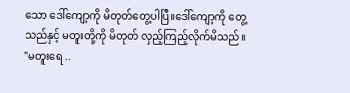သော ဒေါ်ကျော့ကို မိတုတ်တွေ့ပါပြီ။ဒေါ်ကျော့ကို တွေ့သည်နှင့် မတူးတို့ကို မိတုတ် လှည့်ကြည့်လိုက်မိသည်။
"မတူးရေ ..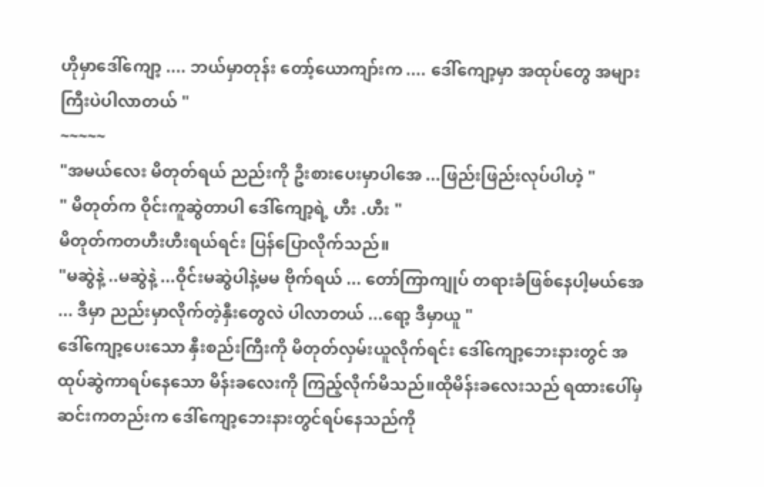ဟိုမှာဒေါ်ကျော့ .... ဘယ်မှာတုန်း တော့်ယောကျာ်းက .... ဒေါ်ကျော့မှာ အထုပ်တွေ အများကြီးပဲပါလာတယ် "
~~~~~
"အမယ်လေး မိတုတ်ရယ် ညည်းကို ဦးစားပေးမှာပါအေ ...ဖြည်းဖြည်းလုပ်ပါဟဲ့ "
" မိတုတ်က ဝိုင်းကူဆွဲတာပါ ဒေါ်ကျော့ရဲ့ ဟီး .ဟီး "
မိတုတ်ကတဟီးဟီးရယ်ရင်း ပြန်ပြောလိုက်သည်။
"မဆွဲနဲ့ ..မဆွဲနဲ့ ...ဝိုင်းမဆွဲပါနဲ့မမ ဗိုက်ရယ် ... တော်ကြာကျုပ် တရားခံဖြစ်နေပါ့မယ်အေ ... ဒီမှာ ညည်းမှာလိုက်တဲ့နှီးတွေလဲ ပါလာတယ် ...ရော့ ဒီမှာယူ "
ဒေါ်ကျော့ပေးသော နှီးစည်းကြီးကို မိတုတ်လှမ်းယူလိုက်ရင်း ဒေါ်ကျော့ဘေးနားတွင် အထုပ်ဆွဲကာရပ်နေသော မိန်းခလေးကို ကြည့်လိုက်မိသည်။ထိုမိန်းခလေးသည် ရထားပေါ်မှဆင်းကတည်းက ဒေါ်ကျော့ဘေးနားတွင်ရပ်နေသည်ကို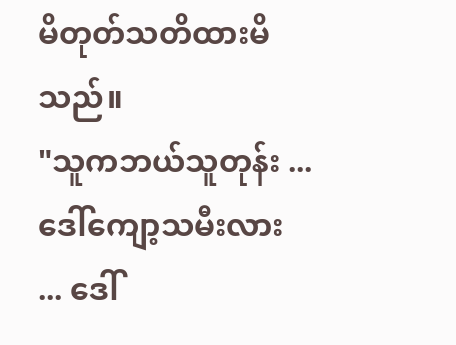မိတုတ်သတိထားမိသည်။
"သူကဘယ်သူတုန်း ...ဒေါ်ကျော့သမီးလား ... ဒေါ်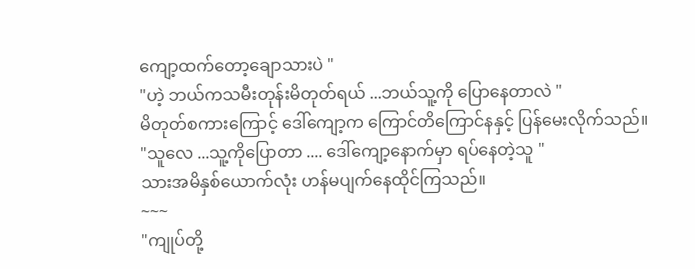ကျော့ထက်တော့ချောသားပဲ "
"ဟဲ့ ဘယ်ကသမီးတုန်းမိတုတ်ရယ် ...ဘယ်သူ့ကို ပြောနေတာလဲ "
မိတုတ်စကားကြောင့် ဒေါ်ကျော့က ကြောင်တိကြောင်နနှင့် ပြန်မေးလိုက်သည်။
"သူလေ ...သူ့ကိုပြောတာ .... ဒေါ်ကျော့နောက်မှာ ရပ်နေတဲ့သူ "
သားအမိနှစ်ယောက်လုံး ဟန်မပျက်နေထိုင်ကြသည်။
~~~
"ကျုပ်တို့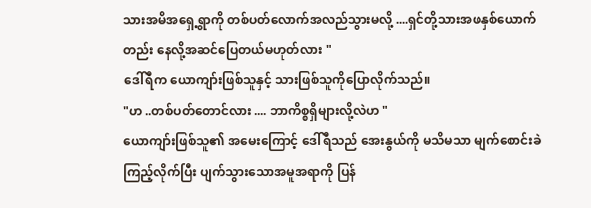သားအမိအရှေ့ရွာကို တစ်ပတ်လောက်အလည်သွားမလို့ ....ရှင်တို့သားအဖနှစ်ယောက်တည်း နေလို့အဆင်ပြေတယ်မဟုတ်လား "
ဒေါ်ရီက ယောကျာ်းဖြစ်သူနှင့် သားဖြစ်သူကိုပြောလိုက်သည်။
"ဟ ..တစ်ပတ်တောင်လား .... ဘာကိစ္စရှိများလို့လဲဟ "
ယောကျာ်းဖြစ်သူ၏ အမေးကြောင့် ဒေါ်ရီသည် အေးနွယ်ကို မသိမသာ မျက်စောင်းခဲကြည့်လိုက်ပြီး ပျက်သွားသောအမူအရာကို ပြန်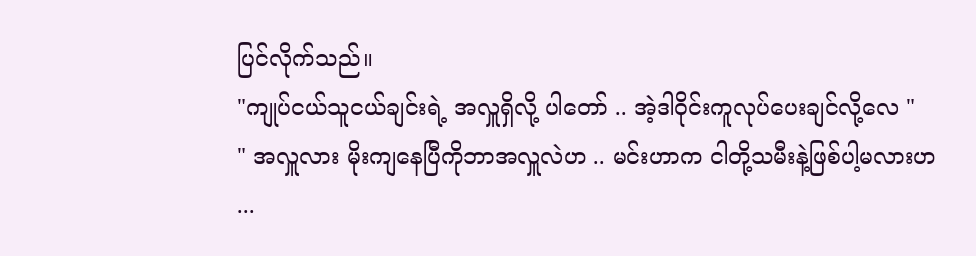ပြင်လိုက်သည်။
"ကျုပ်ငယ်သူငယ်ချင်းရဲ့ အလှူရှိလို့ ပါတော် .. အဲ့ဒါဝိုင်းကူလုပ်ပေးချင်လို့လေ "
" အလှူလား မိုးကျနေပြီကိုဘာအလှူလဲဟ .. မင်းဟာက ငါတို့သမီးနဲ့ဖြစ်ပါ့မလားဟ ...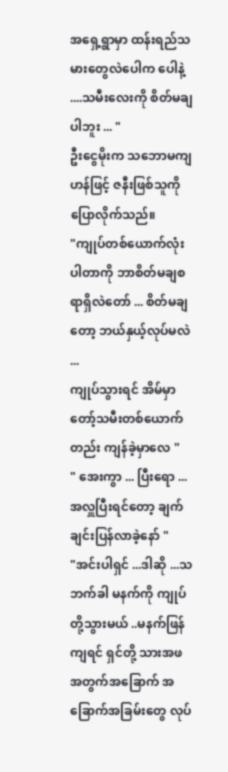အရှေ့ရွာမှာ ထန်းရည်သမားတွေလဲပေါက ပေါနဲ့ ....သမီးလေးကို စိတ်မချပါဘူး ... "
ဦးငွေမိုးက သဘောမကျဟန်ဖြင့် ဇနီးဖြစ်သူကို ပြောလိုက်သည်။
"ကျုပ်တစ်ယောက်လုံးပါတာကို ဘာစိတ်မချစရာရှိလဲတော် ... စိတ်မချတော့ ဘယ်နှယ့်လုပ်မလဲ ...
ကျုပ်သွားရင် အိမ်မှာတော့်သမီးတစ်ယောက်တည်း ကျန်ခဲ့မှာလေ "
" အေးကွာ ... ပြီးရော ... အလှူပြီးရင်တော့ ချက်ချင်းပြန်လာခဲ့နော် "
"အင်းပါရှင် ...ဒါဆို ...သဘက်ခါ မနက်ကို ကျုပ်တို့သွားမယ် ..မနက်ဖြန်ကျရင် ရှင်တို့ သားအဖအတွက်အခြောက် အခြောက်အခြမ်းတွေ လုပ်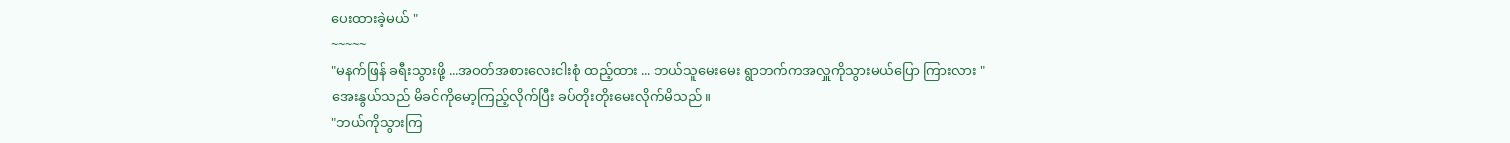ပေးထားခဲ့မယ် "
~~~~~
"မနက်ဖြန် ခရီးသွားဖို့ ...အဝတ်အစားလေးငါးစုံ ထည့်ထား ... ဘယ်သူမေးမေး ရွာဘက်ကအလှူကိုသွားမယ်ပြော ကြားလား "
အေးနွယ်သည် မိခင်ကိုမော့ကြည့်လိုက်ပြီး ခပ်တိုးတိုးမေးလိုက်မိသည်။
"ဘယ်ကိုသွားကြ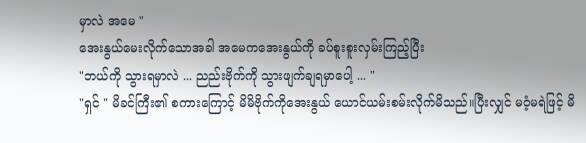မှာလဲ အမေ "
အေးနွယ်မေးလိုက်သောအခါ အမေကအေးနွယ်ကို ခပ်စူးစူးလှမ်းကြည့်ပြီး
"ဘယ်ကို သွားရမှာလဲ ... ညည်းဗိုက်ကို သွားဖျက်ချရမှာပေါ့ ... "
"ရှင် " မိခင်ကြီး၏ စကားကြောင့် မိမိဗိုက်ကိုအေးနွယ် ယောင်ယမ်းစမ်းလိုက်မိသည်။ပြီးလျှင် မဝံ့မရဲဖြင့် မိ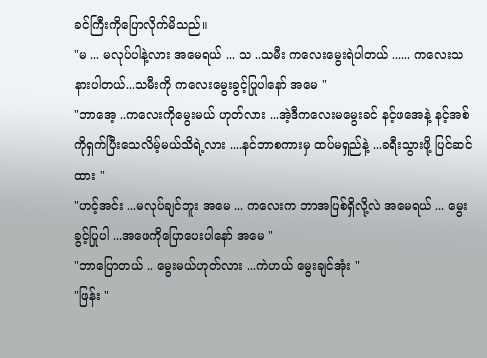ခင်ကြီးကိုပြောလိုက်မိသည်။
"မ ... မလုပ်ပါနဲ့လား အမေရယ် ... သ ..သမီး ကလေးမွေးရဲပါတယ် ...... ကလေးသနားပါတယ်...သမီးကို ကလေးမွေးခွင့်ပြုပါနော် အမေ "
"ဘာအေ့ ..ကလေးကိုမွေးမယ် ဟုတ်လား ...အဲ့ဒီကလေးမမွေးခင် နင့်ဖအေနဲ့ နင့်အစ်ကိုရှက်ပြီးသေလိမ့်မယ်သိရဲ့လား ....နင်ဘာစကားမှ ထပ်မရှည်နဲ့ ...ခရီးသွားဖို့ ပြင်ဆင်ထား "
"ဟင့်အင်း ...မလုပ်ချင်ဘူး အမေ ... ကလေးက ဘာအပြစ်ရှိလို့လဲ အမေရယ် ... မွေးခွင့်ပြုပါ ...အဖေကိုပြောပေးပါနော် အမေ "
"ဘာပြောတယ် .. မွေးမယ်ဟုတ်လား ...ကဲဟယ် မွေးချင်အုံး "
"ဖြန်း "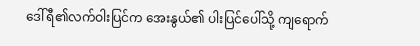ဒေါ်ရီ၏လက်ဝါးပြင်က အေးနွယ်၏ ပါးပြင်ပေါ်သို့ ကျရောက်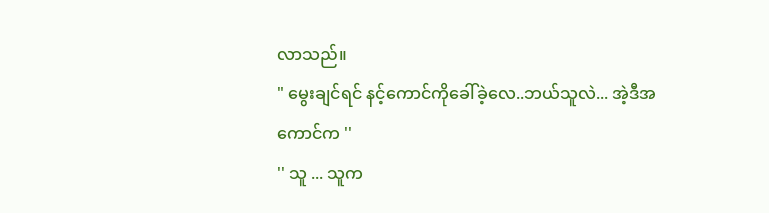လာသည်။
" မွေးချင်ရင် နင့်ကောင်ကိုခေါ်ခဲ့လေ..ဘယ်သူလဲ... အဲ့ဒီအကောင်က ''
'' သူ ... သူက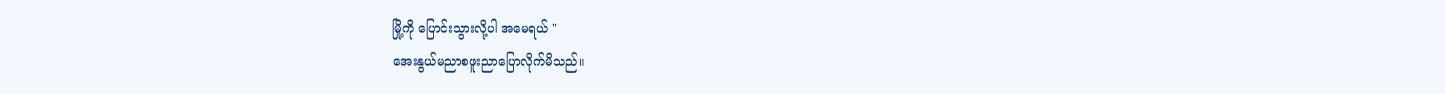မြို့ကို ပြောင်းသွားလို့ပါ အမေရယ် "
အေးနွယ်မညာစဖူးညာပြောလိုက်မိသည်။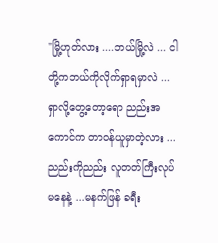"မြို့ဟုတ်လား ....ဘယ်မြို့လဲ ... ငါတို့ကဘယ်ကိုလိုက်ရှာရမှာလဲ ...ရှာလို့တွေ့တော့ရော ညည်းအကောင်က တာဝန်ယူမှာတဲ့လား ...ညည်းကိုညည်း လူတတ်ကြီးလုပ်မနေနဲ့ ...မနက်ဖြန် ခရီး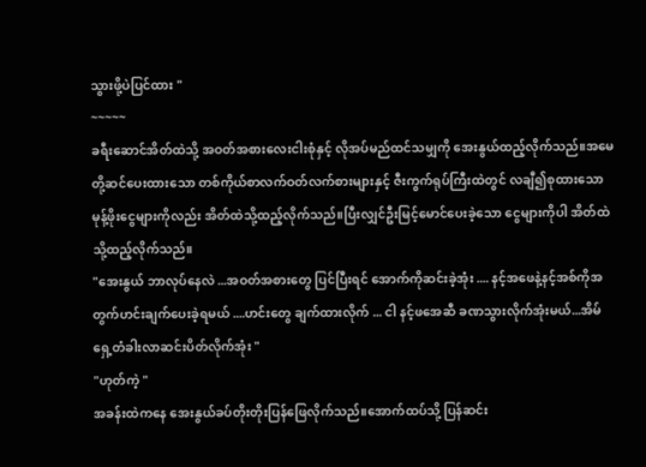သွားဖို့ပဲပြင်ထား "
~~~~~
ခရီးဆောင်အိတ်ထဲသို့ အဝတ်အစားလေးငါးစုံနှင့် လိုအပ်မည်ထင်သမျှကို အေးနွယ်ထည့်လိုက်သည်။အမေတို့ဆင်ပေးထားသော တစ်ကိုယ်စာလက်ဝတ်လက်စားများနှင့် ဇီးကွက်ရုပ်ကြီးထဲတွင် လချီ၍စုထားသောမုန့်ဖိုးငွေများကိုလည်း အိတ်ထဲသို့ထည့်လိုက်သည်။ပြီးလျှင်ဦးမြင့်မောင်ပေးခဲ့သော ငွေများကိုပါ အိတ်ထဲသို့ထည့်လိုက်သည်။
"အေးနွယ် ဘာလုပ်နေလဲ ...အဝတ်အစားတွေ ပြင်ပြီးရင် အောက်ကိုဆင်းခဲ့အုံး .... နင့်အဖေနဲ့နင့်အစ်ကိုအတွက်ဟင်းချက်ပေးခဲ့ရမယ် ....ဟင်းတွေ ချက်ထားလိုက် ... ငါ နင့်ဖအေဆီ ခဏသွားလိုက်အုံးမယ်...အိမ်ရှေ့တံခါးလာဆင်းပိတ်လိုက်အုံး "
"ဟုတ်ကဲ့ "
အခန်းထဲကနေ အေးနွယ်ခပ်တိုးတိုးပြန်ဖြေလိုက်သည်။အောက်ထပ်သို့ ပြန်ဆင်း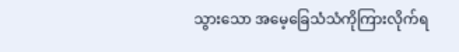သွားသော အမေ့ခြေသံသံကိုကြားလိုက်ရ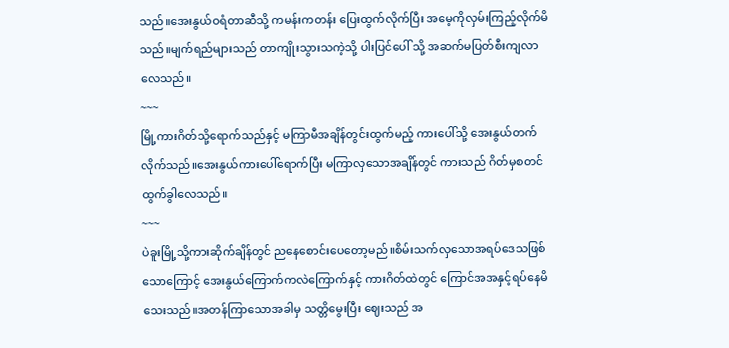သည်။အေးနွယ်ဝရံတာဆီသို့ ကမန်းကတန်း ပြေးထွက်လိုက်ပြီး အမေ့ကိုလှမ်းကြည့်လိုက်မိသည်။မျက်ရည်များသည် တာကျိုးသွားသကဲ့သို့ ပါးပြင်ပေါ် သို့ အဆက်မပြတ်စီးကျလာလေသည်။
~~~
မြို့ကားဂိတ်သို့ရောက်သည်နှင့် မကြာမီအချိန်တွင်းထွက်မည့် ကားပေါ်သို့ အေးနွယ်တက်လိုက်သည်။အေးနွယ်ကားပေါ်ရောက်ပြီး မကြာလှသောအချိန်တွင် ကားသည် ဂိတ်မှစတင်ထွက်ခွါလေသည်။
~~~
ပဲခူးမြို့သို့ကားဆိုက်ချိန်တွင် ညနေစောင်းပေတော့မည်။စိမ်းသက်လှသောအရပ်ဒေသဖြစ်သောကြောင့် အေးနွယ်ကြောက်ကလဲကြောက်နှင့် ကားဂိတ်ထဲတွင် ကြောင်အအနှင့်ရပ်နေမိသေးသည်။အတန်ကြာသောအခါမှ သတ္တိမွေးပြီး ဈေးသည် အ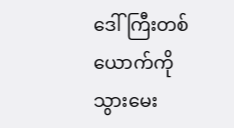ဒေါ်ကြီးတစ်ယောက်ကို သွားမေး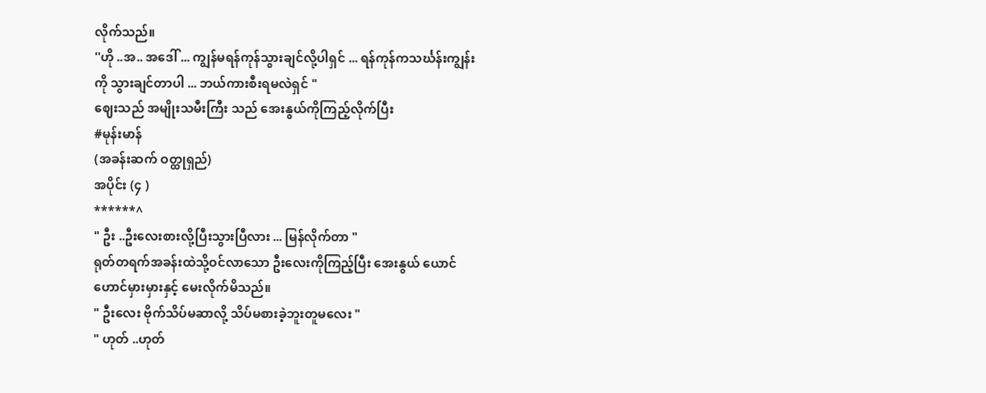လိုက်သည်။
''ဟို ..အ.. အဒေါ် ... ကျွန်မရန်ကုန်သွားချင်လို့ပါရှင် ... ရန်ကုန်ကသင်္ဃန်းကျွန်းကို သွားချင်တာပါ ... ဘယ်ကားစီးရမလဲရှင် "
ဈေးသည် အမျိုးသမီးကြီး သည် အေးနွယ်ကိုကြည့်လိုက်ပြီး
#မုန်းမာန်
(အခန်းဆက် ဝတ္ထုရှည်)
အပိုင်း (၄ )
******^
" ဦး ..ဦးလေးစားလို့ပြီးသွားပြီလား ... မြန်လိုက်တာ "
ရုတ်တရက်အခန်းထဲသို့ဝင်လာသော ဦးလေးကိုကြည့်ပြီး အေးနွယ် ယောင်ဟောင်မှားမှားနှင့် မေးလိုက်မိသည်။
" ဦးလေး ဗိုက်သိပ်မဆာလို့ သိပ်မစားခဲ့ဘူးတူမလေး "
" ဟုတ် ..ဟုတ်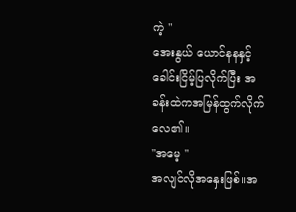ကဲ့ "
အေးနွယ် ယောင်နနနှင့်ခေါင်းငြိမ့်ပြလိုက်ပြီး အခန်းထဲကအမြန်ထွက်လိုက်လေ၏။
"အမေ့ "
အလျင်လိုအနှေးဖြစ်။အ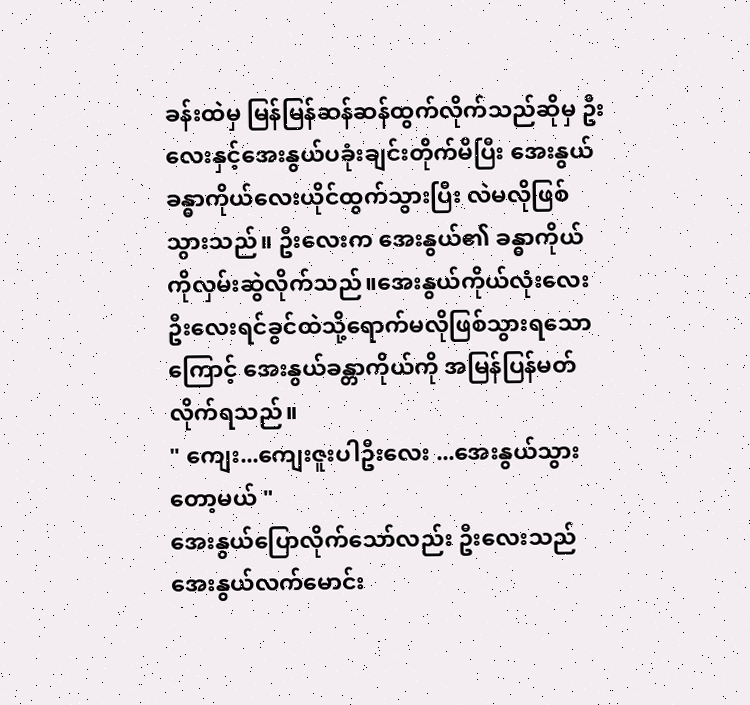ခန်းထဲမှ မြန်မြန်ဆန်ဆန်ထွက်လိုက်သည်ဆိုမှ ဦးလေးနှင့်အေးနွယ်ပခုံးချင်းတိုက်မိပြီး အေးနွယ်ခန္ဓာကိုယ်လေးယိုင်ထွက်သွားပြီး လဲမလိုဖြစ်သွားသည်။ ဦးလေးက အေးနွယ်၏ ခန္ဓာကိုယ်ကိုလှမ်းဆွဲလိုက်သည်။အေးနွယ်ကိုယ်လုံးလေး ဦးလေးရင်ခွင်ထဲသို့ရောက်မလိုဖြစ်သွားရသောကြောင့် အေးနွယ်ခန္တာကိုယ်ကို အမြန်ပြန်မတ်လိုက်ရသည်။
" ကျေး...ကျေးဇူးပါဦးလေး ...အေးနွယ်သွားတော့မယ် "
အေးနွယ်ပြောလိုက်သော်လည်း ဦးလေးသည် အေးနွယ်လက်မောင်း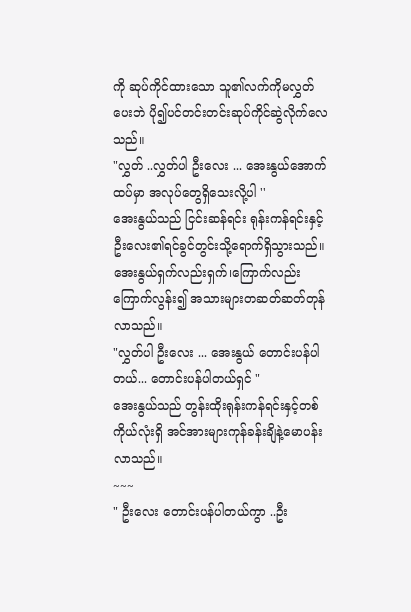ကို ဆုပ်ကိုင်ထားသော သူ၏လက်ကိုမလွှတ်ပေးဘဲ ပို၍ပင်တင်းတင်းဆုပ်ကိုင်ဆွဲလိုက်လေသည်။
"လွှတ် ..လွှတ်ပါ ဦးလေး ... အေးနွယ်အောက်ထပ်မှာ အလုပ်တွေရှိသေးလို့ပါ ''
အေးနွယ်သည် ငြင်းဆန်ရင်း ရုန်းကန်ရင်းနှင့် ဦးလေး၏ရင်ခွင်တွင်းသို့ရောက်ရှိသွားသည်။အေးနွယ်ရှက်လည်းရှက်၊ကြောက်လည်းကြောက်လွန်း၍ အသားများတဆတ်ဆတ်တုန်လာသည်။
"လွှတ်ပါ ဦးလေး ... အေးနွယ် တောင်းပန်ပါတယ်... တောင်းပန်ပါတယ်ရှင် "
အေးနွယ်သည် တွန်းထိုးရုန်းကန်ရင်းနှင့်တစ်ကိုယ်လုံးရှိ အင်အားများကုန်ခန်းချိနဲ့မောပန်းလာသည်။
~~~
" ဦးလေး တောင်းပန်ပါတယ်ကွာ ..ဦး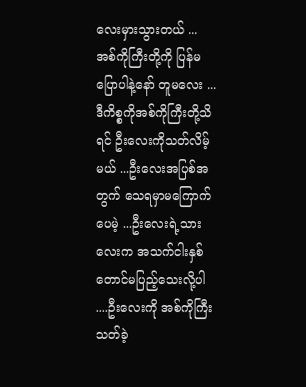လေးမှားသွားတယ် ... အစ်ကိုကြီးတို့ကို ပြန်မပြောပါနဲ့နော် တူမလေး ... ဒီကိစ္စကိုအစ်ကိုကြီးတို့သိရင် ဦးလေးကိုသတ်လိမ့်မယ် ...ဦးလေးအပြစ်အတွက် သေရမှာမကြောက်ပေမဲ့ ...ဦးလေးရဲ့သားလေးက အသက်ငါးနှစ်တောင်မပြည့်သေးလို့ပါ ....ဦးလေးကို အစ်ကိုကြီးသတ်ခဲ့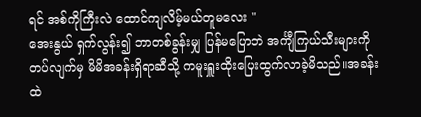ရင် အစ်ကိုကြီးလဲ ထောင်ကျလိမ့်မယ်တူမလေး "
အေးနွယ် ရှက်လွန်း၍ ဘာတစ်ခွန်းမျှ ပြန်မပြောဘဲ အင်္ကျီကြယ်သီးများကိုတပ်လျက်မှ မိမိအခန်းရှိရာဆီသို့ ကမူးရှူးထိုးပြေးထွက်လာခဲ့မိသည်။အခန်းထဲ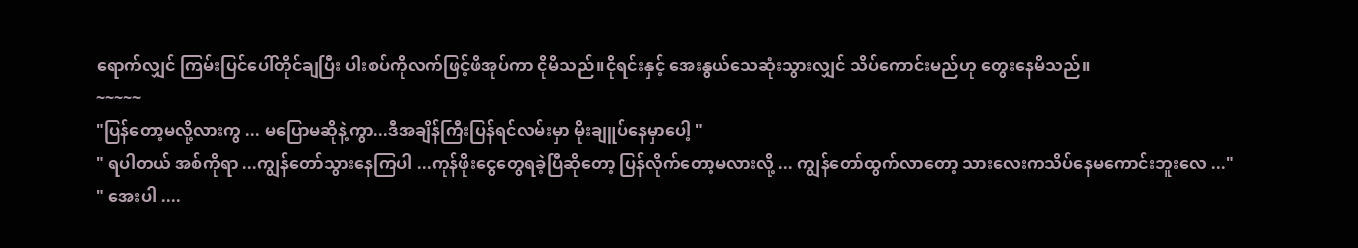ရောက်လျှင် ကြမ်းပြင်ပေါ်တိုင်ချပြီး ပါးစပ်ကိုလက်ဖြင့်ဖိအုပ်ကာ ငိုမိသည်။ငိုရင်းနှင့် အေးနွယ်သေဆုံးသွားလျှင် သိပ်ကောင်းမည်ဟု တွေးနေမိသည်။
~~~~~
"ပြန်တော့မလို့လားကွ ... မပြောမဆိုနဲ့ကွာ...ဒီအချိန်ကြီးပြန်ရင်လမ်းမှာ မိုးချူပ်နေမှာပေါ့ "
" ရပါတယ် အစ်ကိုရာ ...ကျွန်တော်သွားနေကြပါ ...ကုန်ဖိုးငွေတွေရခဲ့ပြီဆိုတော့ ပြန်လိုက်တော့မလားလို့ ... ကျွန်တော်ထွက်လာတော့ သားလေးကသိပ်နေမကောင်းဘူးလေ ..."
" အေးပါ ....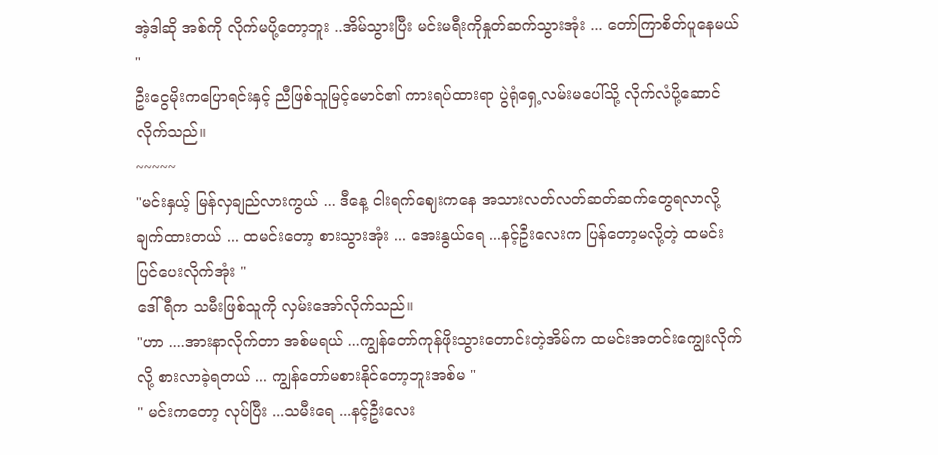အဲ့ဒါဆို အစ်ကို လိုက်မပို့တော့ဘူး ..အိမ်သွားပြီး မင်းမရီးကိုနှုတ်ဆက်သွားအုံး ... တော်ကြာစိတ်ပူနေမယ် "
ဦးငွေမိုးကပြောရင်းနှင့် ညီဖြစ်သူမြင့်မောင်၏ ကားရပ်ထားရာ ပွဲရုံရှေ့လမ်းမပေါ်သို့ လိုက်လံပို့ဆောင်လိုက်သည်။
~~~~~
"မင်းနှယ့် မြန်လှချည်လားကွယ် ... ဒီနေ့ ငါးရက်ဈေးကနေ အသားလတ်လတ်ဆတ်ဆက်တွေရလာလို့ ချက်ထားတယ် ... ထမင်းတော့ စားသွားအုံး ... အေးနွယ်ရေ ...နင့်ဦးလေးက ပြန်တော့မလို့တဲ့ ထမင်းပြင်ပေးလိုက်အုံး "
ဒေါ်ရီက သမီးဖြစ်သူကို လှမ်းအော်လိုက်သည်။
"ဟာ ....အားနာလိုက်တာ အစ်မရယ် ...ကျွန်တော်ကုန်ဖိုးသွားတောင်းတဲ့အိမ်က ထမင်းအတင်းကျွေးလိုက်လို့ စားလာခဲ့ရတယ် ... ကျွန်တော်မစားနိုင်တော့ဘူးအစ်မ "
" မင်းကတော့ လုပ်ပြီး ...သမီးရေ ...နင့်ဦးလေး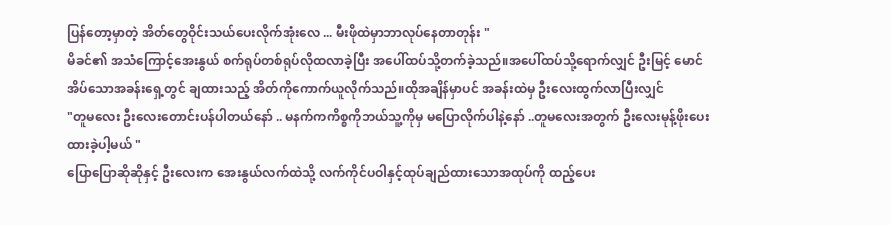ပြန်တော့မှာတဲ့ အိတ်တွေဝိုင်းသယ်ပေးလိုက်အုံးလေ ... မီးဖိုထဲမှာဘာလုပ်နေတာတုန်း "
မိခင်၏ အသံကြောင့်အေးနွယ် စက်ရုပ်တစ်ရုပ်လိုထလာခဲ့ပြီး အပေါ်ထပ်သို့တက်ခဲ့သည်။အပေါ်ထပ်သို့ရောက်လျှင် ဦးမြင့် မောင်အိပ်သောအခန်းရှေ့တွင် ချထားသည့် အိတ်ကိုကောက်ယူလိုက်သည်။ထိုအချိန်မှာပင် အခန်းထဲမှ ဦးလေးထွက်လာပြီးလျှင်
"တူမလေး ဦးလေးတောင်းပန်ပါတယ်နော် .. မနက်ကကိစ္စကိုဘယ်သူ့ကိုမှ မပြောလိုက်ပါနဲ့နော် ..တူမလေးအတွက် ဦးလေးမုန့်ဖိုးပေးထားခဲ့ပါ့မယ် "
ပြောပြောဆိုဆိုနှင့် ဦးလေးက အေးနွယ်လက်ထဲသို့ လက်ကိုင်ပဝါနှင့်ထုပ်ချည်ထားသောအထုပ်ကို ထည့်ပေး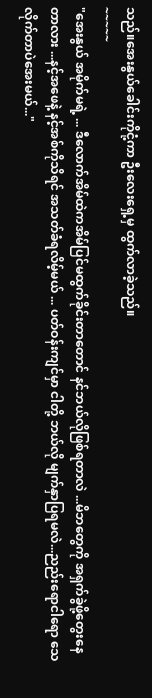သည်။အေးနွယ်ခေါင်းကိုငုံ့ကာ ဦးလေးရှေ့မှ ထွက်လာခဲ့သည်။
~~~~~
"အေးနွယ် အမိုက်မရဲ့ ... ဒီလောက်အိမ်ထဲကအိမ်ပြင်မထွက်ခိုင်းတာတောင် နင်ဘယ်လိုဖြစ်ရတာလဲ ...မိဘတွေကို အရှက်ခွဲဖို့တွေးနေတာလား ...နင့်အဖေနဲ့ နင့်အစ်ကိုသိရင် အသတ်ခံရလိမ့်မယ် ... ပတ်ဝန်းကျင်မှာ ငါတို့ ဘယ်လို မျက်နှာပြရမလဲ...ညည်းရောငါရော သေလိုက်တာပဲအေးမယ်..."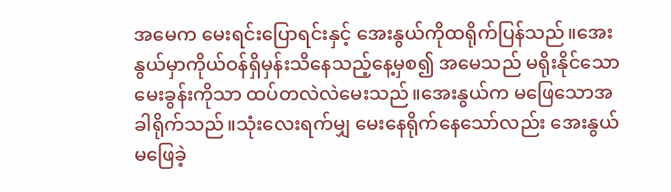အမေက မေးရင်းပြောရင်းနှင့် အေးနွယ်ကိုထရိုက်ပြန်သည်။အေးနွယ်မှာကိုယ်ဝန်ရှိမှန်းသိနေသည့်နေ့မှစ၍ အမေသည် မရိုးနိုင်သောမေးခွန်းကိုသာ ထပ်တလဲလဲမေးသည်။အေးနွယ်က မဖြေသောအခါရိုက်သည်။သုံးလေးရက်မျှ မေးနေရိုက်နေသော်လည်း အေးနွယ်မဖြေခဲ့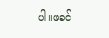ပါ။ဖခင်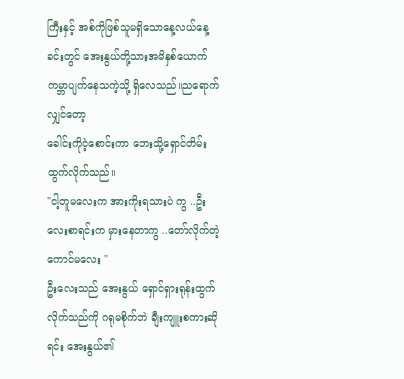ကြီးနှင့် အစ်ကိုဖြစ်သူမရှိသောနေ့လယ်နေ့ခင်းတွင် အေးနွယ်တို့သားအမိနှစ်ယောက် ကမ္ဘာပျက်နေသကဲ့သို့ ရှိလေသည်။ညရောက်လျှင်တော့
ခေါင်းကိုငဲ့စောင်းကာ ဘေးသို့ရှောင်တိမ်းထွက်လိုက်သည်။
"ငါ့တူမလေးက အားကိုးရသားပဲ ကွ ..ဦးလေးစာရင်းက မှားနေတာကွ ..တော်လိုက်တဲ့ကောင်မလေး "
ဦးလေးသည် အေးနွယ် ရှောင်ရှားရုန်းထွက်လိုက်သည်ကို ဂရုမစိုက်ဘဲ ချီးကျူးစကားဆိုရင်း အေးနွယ်၏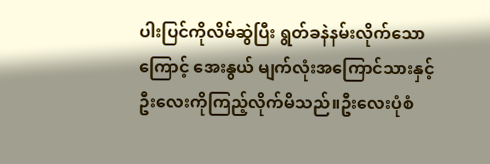ပါးပြင်ကိုလိမ်ဆွဲပြီး ရွတ်ခနဲနမ်းလိုက်သောကြောင့် အေးနွယ် မျက်လုံးအကြောင်သားနှင့် ဦးလေးကိုကြည့်လိုက်မိသည်။ဦးလေးပုံစံ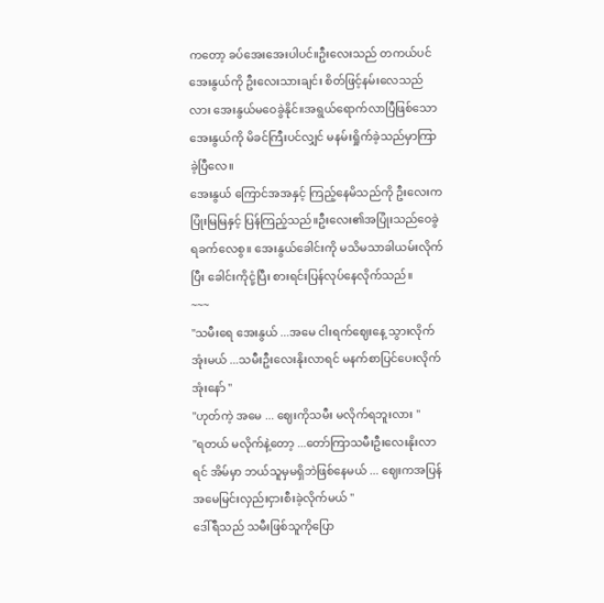ကတော့ ခပ်အေးအေးပါပင်။ဦးလေးသည် တကယ်ပင် အေးနွယ်ကို ဦးလေးသားချင်း စိတ်ဖြင့်နမ်းလေသည်လား အေးနွယ်မဝေခွဲနိုင်။အရွယ်ရောက်လာပြီဖြစ်သောအေးနွယ်ကို မိခင်ကြီးပင်လျှင် မနမ်းရှိုက်ခဲ့သည်မှာကြာခဲ့ပြီလေ။
အေးနွယ် ကြောင်အအနှင့် ကြည့်နေမိသည်ကို ဦးလေးကပြုံးမြမြနှင့် ပြန်ကြည့်သည်။ဦးလေး၏အပြုံးသည်ဝေခွဲရခက်လေစွ။ အေးနွယ်ခေါင်းကို မသိမသာခါယမ်းလိုက်ပြီး ခေါင်းကိုငုံ့ပြီး စားရင်းပြန်လုပ်နေလိုက်သည်။
~~~
"သမီးရေ အေးနွယ် ...အမေ ငါးရက်ဈေးနေ့ သွားလိုက်အုံးမယ် ...သမီးဦးလေးနိုးလာရင် မနက်စာပြင်ပေးလိုက်အုံးနော် "
"ဟုတ်ကဲ့ အမေ ... ဈေးကိုသမီး မလိုက်ရဘူးလား "
"ရတယ် မလိုက်နဲ့တော့ ...တော်ကြာသမီးဦးလေးနိုးလာရင် အိမ်မှာ ဘယ်သူမှမရှိဘဲဖြစ်နေမယ် ... ဈေးကအပြန် အမေမြင်းလှည်းငှားစီးခဲ့လိုက်မယ် "
ဒေါ်ရီသည် သမီးဖြစ်သူကိုပြော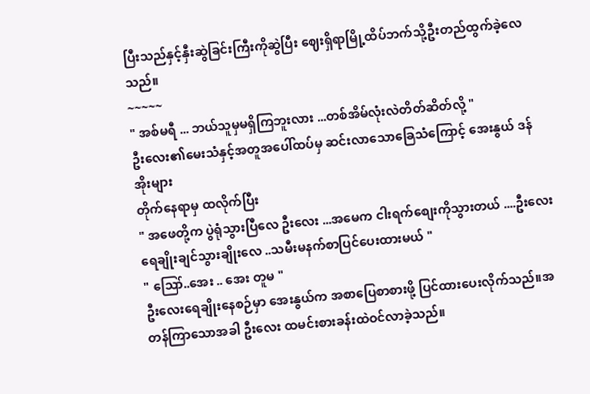ပြီးသည်နှင့်နှီးဆွဲခြင်းကြီးကိုဆွဲပြီး ဈေးရှိရာမြို့ထိပ်ဘက်သို့ဦးတည်ထွက်ခဲ့လေသည်။
~~~~~
" အစ်မရီ ... ဘယ်သူမှမရှိကြဘူးလား ...တစ်အိမ်လုံးလဲတိတ်ဆိတ်လို့ "
ဦးလေး၏မေးသံနှင့်အတူအပေါ်ထပ်မှ ဆင်းလာသောခြေသံကြောင့် အေးနွယ် ဒန်အိုးများ
တိုက်နေရာမှ ထလိုက်ပြီး
" အဖေတို့က ပွဲရုံသွားပြီလေ ဦးလေး ...အမေက ငါးရက်စျေးကိုသွားတယ် ....ဦးလေးရေချိုးချင်သွားချိုးလေ ..သမီးမနက်စာပြင်ပေးထားမယ် "
" ဪ..အေး .. အေး တူမ "
ဦးလေးရေချိုးနေစဉ်မှာ အေးနွယ်က အစာပြေစာစားဖို့ ပြင်ထားပေးလိုက်သည်။အတန်ကြာသောအခါ ဦးလေး ထမင်းစားခန်းထဲဝင်လာခဲ့သည်။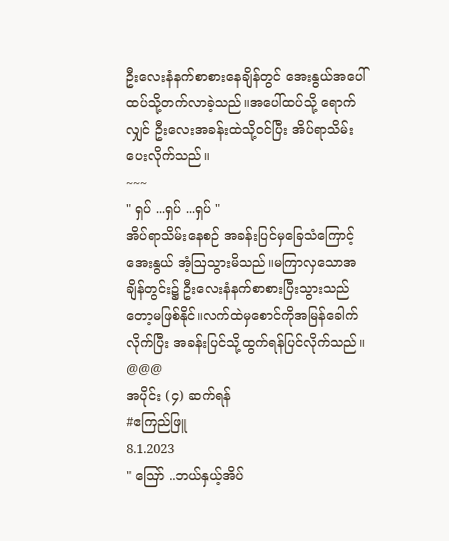ဦးလေးနံနက်စာစားနေချိန်တွင် အေးနွယ်အပေါ်ထပ်သို့တက်လာခဲ့သည်။အပေါ်ထပ်သို့ ရောက်လျှင် ဦးလေးအခန်းထဲသို့ဝင်ပြီး အိပ်ရာသိမ်းပေးလိုက်သည်။
~~~
" ရှပ် ...ရှပ် ...ရှပ် "
အိပ်ရာသိမ်းနေစဉ် အခန်းပြင်မှခြေသံကြောင့် အေးနွယ် အံ့ဩသွားမိသည်။မကြာလှသောအချိန်တွင်း၌ ဦးလေးနံနက်စာစားပြီးသွားသည်တော့မဖြစ်နိုင်။လက်ထဲမှစောင်ကိုအမြန်ခေါက်လိုက်ပြီး အခန်းပြင်သို့ထွက်ရန်ပြင်လိုက်သည်။
@@@
အပိုင်း (၄) ဆက်ရန်
#ဧကြည်ဖြူ
8.1.2023
" ဪ ..ဘယ်နှယ့်အိပ်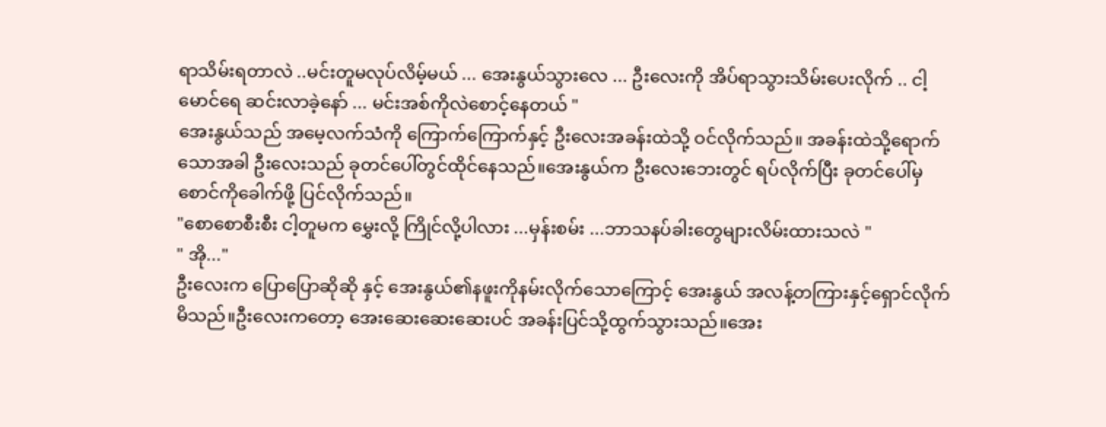ရာသိမ်းရတာလဲ ..မင်းတူမလုပ်လိမ့်မယ် ... အေးနွယ်သွားလေ ... ဦးလေးကို အိပ်ရာသွားသိမ်းပေးလိုက် .. ငါ့မောင်ရေ ဆင်းလာခဲ့နော် ... မင်းအစ်ကိုလဲစောင့်နေတယ် "
အေးနွယ်သည် အမေ့လက်သံကို ကြောက်ကြောက်နှင့် ဦးလေးအခန်းထဲသို့ ဝင်လိုက်သည်။ အခန်းထဲသို့ရောက်သောအခါ ဦးလေးသည် ခုတင်ပေါ်တွင်ထိုင်နေသည်။အေးနွယ်က ဦးလေးဘေးတွင် ရပ်လိုက်ပြီး ခုတင်ပေါ်မှစောင်ကိုခေါက်ဖို့ ပြင်လိုက်သည်။
"စောစောစီးစီး ငါ့တူမက မွှေးလို့ ကြိုင်လို့ပါလား ...မှန်းစမ်း ...ဘာသနပ်ခါးတွေများလိမ်းထားသလဲ "
" အို..."
ဦးလေးက ပြောပြောဆိုဆို နှင့် အေးနွယ်၏နဖူးကိုနမ်းလိုက်သောကြောင့် အေးနွယ် အလန့်တကြားနှင့်ရှောင်လိုက်မိသည်။ဦးလေးကတော့ အေးဆေးဆေးဆေးပင် အခန်းပြင်သို့ထွက်သွားသည်။အေး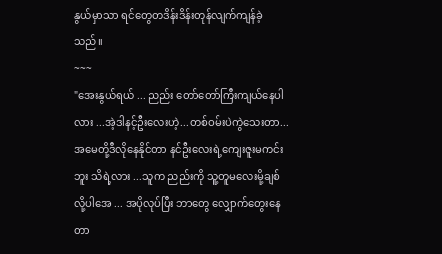နွယ်မှာသာ ရင်တွေတဒိန်းဒိန်းတုန်လျက်ကျန်ခဲ့သည်။
~~~
"အေးနွယ်ရယ် ... ညည်း တော်တော်ကြီးကျယ်နေပါလား ...အဲ့ဒါနင့်ဦးလေးဟဲ့...တစ်ဝမ်းပဲကွဲသေးတာ...အမေတို့ဒီလိုနေနိုင်တာ နင်ဦးလေးရဲ့ကျေးဇူးမကင်းဘူး သိရဲ့လား ...သူက ညည်းကို သူ့တူမလေးမို့ချစ်လို့ပါအေ ... အပိုလုပ်ပြီး ဘာတွေ လျှောက်တွေးနေတာ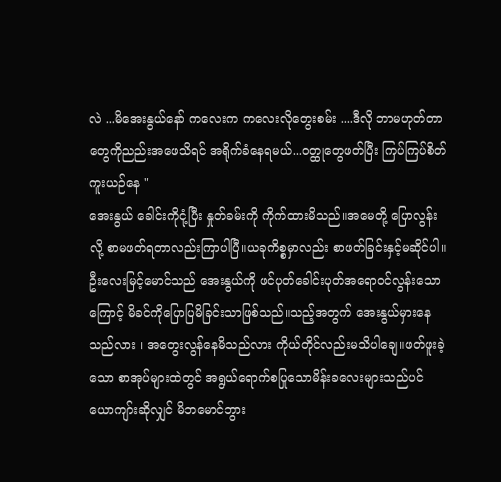လဲ ...မိအေးနွယ်နော် ကလေးက ကလေးလိုတွေးစမ်း ....ဒီလို ဘာမဟုတ်တာတွေကိုညည်းအဖေသိရင် အရိုက်ခံနေရမယ်...၀တ္ထုတွေဖတ်ပြီး ကြပ်ကြပ်စိတ်ကူးယဉ်နေ "
အေးနွယ် ခေါင်းကိုငုံ့ပြီး နှုတ်ခမ်းကို ကိုက်ထားမိသည်။အမေတို့ ပြောလွန်းလို့ စာမဖတ်ရတာလည်းကြာပါပြီ။ယခုကိစ္စမှာလည်း စာဖတ်ခြင်းနှင့်မဆိုင်ပါ။ ဦးလေးမြင့်မောင်သည် အေးနွယ်ကို ဖင်ပုတ်ခေါင်းပုတ်အရောဝင်လွန်းသောကြောင့် မိခင်ကိုပြောပြမိခြင်းသာဖြစ်သည်။သည့်အတွက် အေးနွယ်မှားနေသည်လား ၊ အတွေးလွန်နေမိသည်လား ကိုယ်တိုင်လည်းမသိပါချေ။ဖတ်ဖူးခဲ့သော စာအုပ်များထဲတွင် အရွယ်ရောက်စပြုသောမိန်းခလေးများသည်ပင် ယောကျာ်းဆိုလျှင် မိဘမောင်ဘွား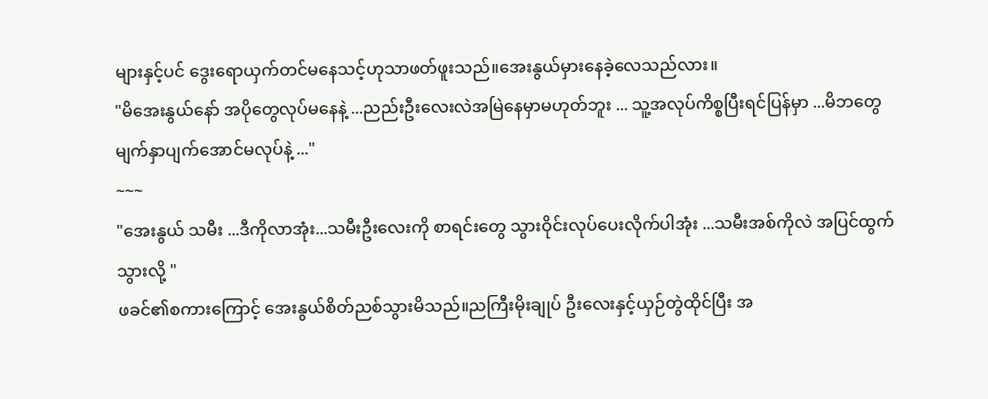များနှင့်ပင် ဒွေးရောယှက်တင်မနေသင့်ဟုသာဖတ်ဖူးသည်။အေးနွယ်မှားနေခဲ့လေသည်လား။
"မိအေးနွယ်နော် အပိုတွေလုပ်မနေနဲ့ ...ညည်းဦးလေးလဲအမြဲနေမှာမဟုတ်ဘူး ... သူ့အလုပ်ကိစ္စပြီးရင်ပြန်မှာ ...မိဘတွေ မျက်နှာပျက်အောင်မလုပ်နဲ့ ..."
~~~
"အေးနွယ် သမီး ...ဒီကိုလာအုံး...သမီးဦးလေးကို စာရင်းတွေ သွားဝိုင်းလုပ်ပေးလိုက်ပါအုံး ...သမီးအစ်ကိုလဲ အပြင်ထွက်သွားလို့ "
ဖခင်၏စကားကြောင့် အေးနွယ်စိတ်ညစ်သွားမိသည်။ညကြီးမိုးချုပ် ဦးလေးနှင့်ယှဉ်တွဲထိုင်ပြီး အ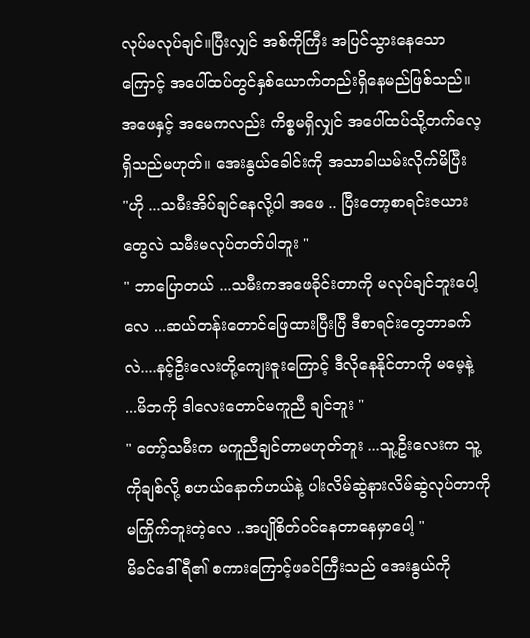လုပ်မလုပ်ချင်။ပြီးလျှင် အစ်ကိုကြီး အပြင်သွားနေသောကြောင့် အပေါ်ထပ်တွင်နှစ်ယောက်တည်းရှိနေမည်ဖြစ်သည်။အဖေနှင့် အမေကလည်း ကိစ္စမရှိလျှင် အပေါ်ထပ်သို့တက်လေ့ရှိသည်မဟုတ်။ အေးနွယ်ခေါင်းကို အသာခါယမ်းလိုက်မိပြီး
"ဟို ...သမီးအိပ်ချင်နေလို့ပါ အဖေ .. ပြီးတော့စာရင်းဇယားတွေလဲ သမီးမလုပ်တတ်ပါဘူး "
" ဘာပြောတယ် ...သမီးကအဖေခိုင်းတာကို မလုပ်ချင်ဘူးပေါ့လေ ...ဆယ်တန်းတောင်ဖြေထားပြီးပြီ ဒီစာရင်းတွေဘာခက်လဲ....နင့်ဦးလေးတို့ကျေးဇူးကြောင့် ဒီလိုနေနိုင်တာကို မမေ့နဲ့ ...မိဘကို ဒါလေးတောင်မကူညီ ချင်ဘူး "
" တော့်သမီးက မကူညီချင်တာမဟုတ်ဘူး ...သူ့ဦးလေးက သူ့ကိုချစ်လို့ စဟယ်နောက်ဟယ်နဲ့ ပါးလိမ်ဆွဲနားလိမ်ဆွဲလုပ်တာကို မကြိုက်ဘူးတဲ့လေ ..အပျိုစိတ်ဝင်နေတာနေမှာပေါ့ "
မိခင်ဒေါ်ရီ၏ စကားကြောင့်ဖခင်ကြီးသည် အေးနွယ်ကို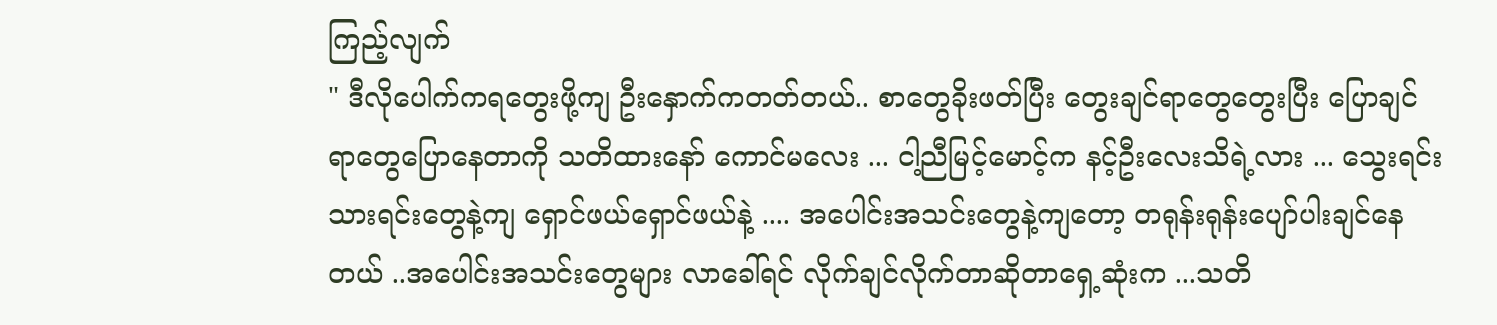ကြည့်လျက်
" ဒီလိုပေါက်ကရတွေးဖို့ကျ ဦးနှောက်ကတတ်တယ်.. စာတွေခိုးဖတ်ပြီး တွေးချင်ရာတွေတွေးပြီး ပြောချင်ရာတွေပြောနေတာကို သတိထားနော် ကောင်မလေး ... ငါ့ညီမြင့်မောင့်က နင့်ဦးလေးသိရဲ့လား ... သွေးရင်းသားရင်းတွေနဲ့ကျ ရှောင်ဖယ်ရှောင်ဖယ်နဲ့ .... အပေါင်းအသင်းတွေနဲ့ကျတော့ တရုန်းရုန်းပျော်ပါးချင်နေတယ် ..အပေါင်းအသင်းတွေများ လာခေါ်ရင် လိုက်ချင်လိုက်တာဆိုတာရှေ့ဆုံးက ...သတိ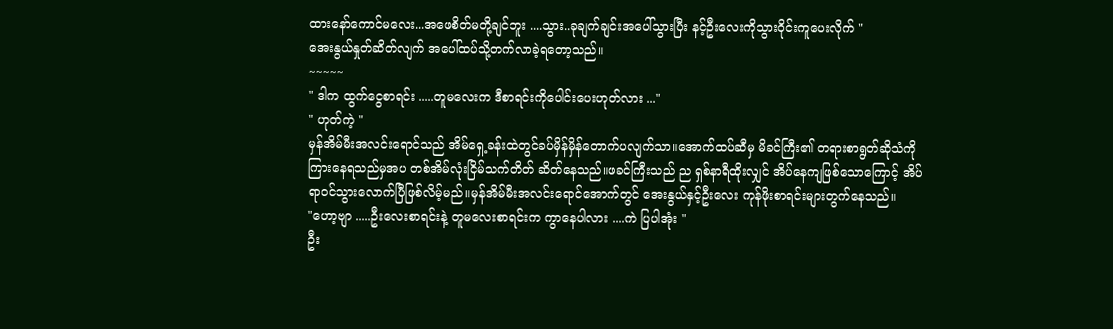ထားနော်ကောင်မလေး...အဖေစိတ်မတို့ချင်ဘူး ....သွား..ခုချက်ချင်းအပေါ်သွားပြီး နင့်ဦးလေးကိုသွားဝိုင်းကူပေးလိုက် "
အေးနွယ်နှုတ်ဆိတ်လျက် အပေါ်ထပ်သို့တက်လာခဲ့ရတော့သည်။
~~~~~
" ဒါက ထွက်ငွေစာရင်း .....တူမလေးက ဒီစာရင်းကိုပေါင်းပေးဟုတ်လား ..."
" ဟုတ်ကဲ့ "
မှန်အိမ်မီးအလင်းရောင်သည် အိမ်ရှေ့ခန်းထဲတွင်ခပ်မှိန်မှိန်တောက်ပလျက်သာ။အောက်ထပ်ဆီမှ မိခင်ကြီး၏ တရားစာရွတ်ဆိုသံကိုကြားနေရသည်မှအပ တစ်အိမ်လုံးငြိမ်သက်တိတ် ဆိတ်နေသည်။ဖခင်ကြီးသည် ည ရှစ်နာရီထိုးလျှင် အိပ်နေကျဖြစ်သောကြောင့် အိပ်ရာဝင်သွားလောက်ပြီဖြစ်လိမ့်မည်။မှန်အိမ်မီးအလင်းရောင်အောက်တွင် အေးနွယ်နှင့်ဦးလေး ကုန်ဖိုးစာရင်းများတွက်နေသည်။
"ဟော့ဗျာ .....ဦးလေးစာရင်းနဲ့ တူမလေးစာရင်းက ကွာနေပါလား ....ကဲ ပြပါအုံး "
ဦး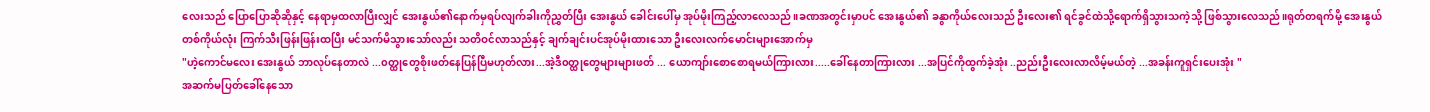လေးသည် ပြောပြောဆိုဆိုနှင့် နေရာမှထလာပြီးလျှင် အေးနွယ်၏နောက်မှရပ်လျက်ခါးကိုညွှတ်ပြီး အေးနွယ် ခေါင်းပေါ်မှ အုပ်မိုးကြည့်လာလေသည်။ခဏအတွင်းမှာပင် အေးနွယ်၏ ခနွာကိုယ်လေးသည် ဦးလေး၏ ရင်ခွင်ထဲသို့ရောက်ရှိသွားသကဲ့သို့ ဖြစ်သွားလေသည်။ရုတ်တရက်မို့ အေးနွယ်တစ်ကိုယ်လုံး ကြက်သီးဖြန်းဖြန်းထပြီး မင်သက်မိသွားသော်လည်း သတိဝင်လာသည်နှင့် ချက်ချင်းပင်အုပ်မိုးထားသော ဦးလေးလက်မောင်းများအောက်မှ
"ဟဲ့ကောင်မလေး အေးနွယ် ဘာလုပ်နေတာလဲ ...၀တ္ထုတွေစိုးဖတ်နေပြန်ပြီမဟုတ်လား...အဲ့ဒီ၀တ္ထုတွေများများဖတ် ... ယောကျာ်းစောစောရမယ်ကြားလား.....ခေါ်နေတာကြားလား ...အပြင်ကိုထွက်ခဲ့အုံး ..ညည်းဦးလေးလာလိမ့်မယ်တဲ့ ...အခန်းကူရှင်းပေးအုံး "
အဆက်မပြတ်ခေါ်နေသော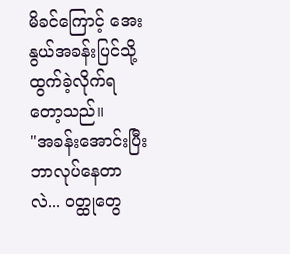မိခင်ကြောင့် အေးနွယ်အခန်းပြင်သို့ထွက်ခဲ့လိုက်ရတော့သည်။
"အခန်းအောင်းပြီး ဘာလုပ်နေတာလဲ... ၀တ္ထုတွေ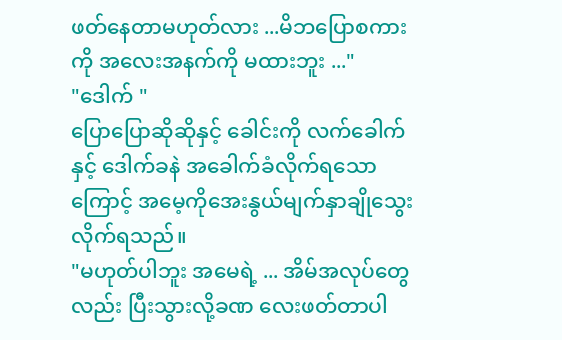ဖတ်နေတာမဟုတ်လား ...မိဘပြောစကားကို အလေးအနက်ကို မထားဘူး ..."
"ဒေါက် "
ပြောပြောဆိုဆိုနှင့် ခေါင်းကို လက်ခေါက်နှင့် ဒေါက်ခနဲ အခေါက်ခံလိုက်ရသောကြောင့် အမေ့ကိုအေးနွယ်မျက်နှာချိုသွေးလိုက်ရသည်။
"မဟုတ်ပါဘူး အမေရဲ့ ... အိမ်အလုပ်တွေလည်း ပြီးသွားလို့ခဏ လေးဖတ်တာပါ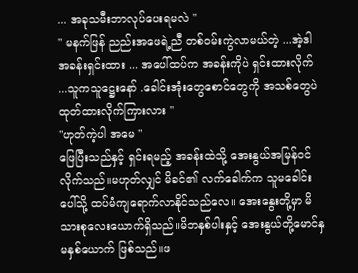... အခုသမီးဘာလုပ်ပေးရမလဲ "
" မနက်ဖြန် ညည်းအဖေရဲ့ညီ တစ်ဝမ်းကွဲလာမယ်တဲ့ ...အဲ့ဒါ အခန်းရှင်းထား ... အပေါ်ထပ်က အခန်းကိုပဲ ရှင်းထားလိုက် ...သူကသူဋ္ဌေးနော် .ခေါင်းအုံးတွေစောင်တွေကို အသစ်တွေပဲထုတ်ထားလိုက်ကြားလား "
"ဟုတ်ကဲ့ပါ အမေ "
ဖြေပြီးသည်နှင့် ရှင်းရမည့် အခန်းထဲသို့ အေးနွယ်အမြန်ဝင်လိုက်သည်။မဟုတ်လျှင် မိခင်၏ လက်ခေါက်က သူမခေါင်းပေါ်သို့ ထပ်မံကျရောက်လာနိုင်သည်လေ။ အေးနွေးတို့မှာ မိသားစုလေးယောက်ရှိသည်။မိဘနှစ်ပါးနှင့် အေးနွယ်တို့မောင်နှမနှစ်ယောက် ဖြစ်သည်။ဖ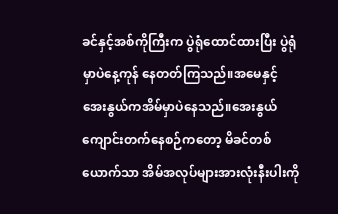ခင်နှင့်အစ်ကိုကြီးက ပွဲရုံထောင်ထားပြီး ပွဲရုံမှာပဲနေ့ကုန် နေတတ်ကြသည်။အမေနှင့် အေးနွယ်ကအိမ်မှာပဲနေသည်။အေးနွယ်ကျောင်းတက်နေစဉ်ကတော့ မိခင်တစ်ယောက်သာ အိမ်အလုပ်များအားလုံးနီးပါးကို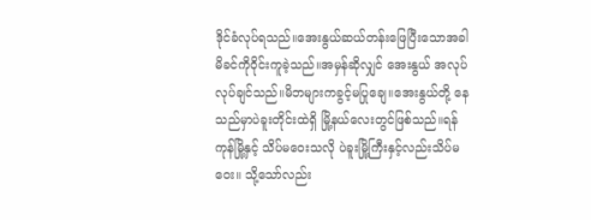ဒိုင်ခံလုပ်ရသည်။အေးနွယ်ဆယ်တန်းဖြေပြီးသောအခါ မိခင်ကိုဝိုင်းကူခဲ့သည်။အမှန်ဆိုလျှင် အေးနွယ် အလုပ်လုပ်ချင်သည်။မိဘများကခွင့်မပြုချေ။အေးနွယ်တို့ နေသည်မှာပဲခူးတိုင်းထဲရှိ မြို့နယ်လေးတွင်ဖြစ်သည်။ရန်ကုန်မြို့နှင့် သိပ်မဝေးသလို ပဲခူးမြို့ကြီးနှင့်လည်းသိပ်မဝေး။ သို့သော်လည်း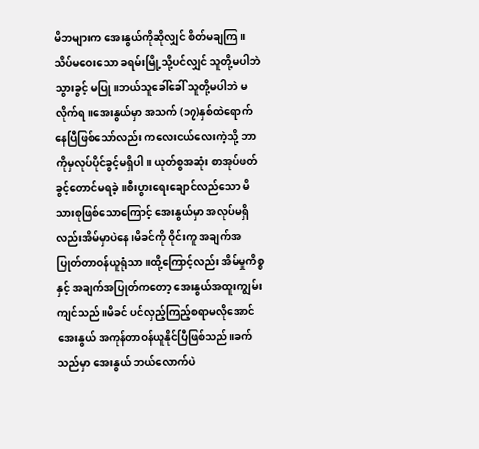မိဘများက အေးနွယ်ကိုဆိုလျှင် စိတ်မချကြ။ သိပ်မဝေးသော ခရမ်းမြို့သို့ပင်လျှင် သူတို့မပါဘဲ သွားခွင့် မပြု။ဘယ်သူခေါ်ခေါ် သူတို့မပါဘဲ မလိုက်ရ။အေးနွယ်မှာ အသက် (၁၇)နှစ်ထဲရောက်နေပြီဖြစ်သော်လည်း ကလေးငယ်လေးကဲ့သို့ ဘာကိုမှလုပ်ပိုင်ခွင့်မရှိပါ။ ယုတ်စွအဆုံး စာအုပ်ဖတ်ခွင့်တောင်မရခဲ့။စီးပွားရေးချောင်လည်သော မိသားစုဖြစ်သောကြောင့် အေးနွယ်မှာ အလုပ်မရှိလည်းအိမ်မှာပဲနေ၊မိခင်ကို ဝိုင်းကူ အချက်အပြုတ်တာဝန်ယူရုံသာ။ထို့ကြောင့်လည်း အိမ်မှုကိစ္စနှင့် အချက်အပြုတ်ကတော့ အေးနွယ်အထူးကျွမ်းကျင်သည်။မိခင် ပင်လှည့်ကြည့်စရာမလိုအောင် အေးနွယ် အကုန်တာဝန်ယူနိုင်ပြီဖြစ်သည်။ခက်သည်မှာ အေးနွယ် ဘယ်လောက်ပဲ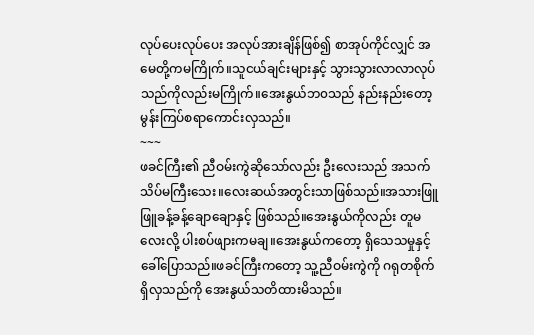လုပ်ပေးလုပ်ပေး အလုပ်အားချိန်ဖြစ်၍ စာအုပ်ကိုင်လျှင် အမေတို့ကမကြိုက်။သူငယ်ချင်းများနှင့် သွားသွားလာလာလုပ်သည်ကိုလည်းမကြိုက်။အေးနွယ်ဘ၀သည် နည်းနည်းတော့ မွန်းကြပ်စရာကောင်းလှသည်။
~~~
ဖခင်ကြီး၏ ညီဝမ်းကွဲဆိုသော်လည်း ဦးလေးသည် အသက်သိပ်မကြီးသေး။လေးဆယ်အတွင်းသာဖြစ်သည်။အသားဖြူဖြူခန့်ခန့်ချောချောနှင့် ဖြစ်သည်။အေးနွယ်ကိုလည်း တူမလေးလို့ ပါးစပ်ဖျားကမချ။အေးနွယ်ကတော့ ရှိသေသမှုနှင့် ခေါ်ပြောသည်။ဖခင်ကြီးကတော့ သူ့ညီဝမ်းကွဲကို ဂရုတစိုက်ရှိလှသည်ကို အေးနွယ်သတိထားမိသည်။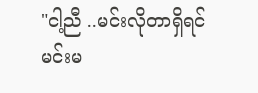"ငါ့ညီ ..မင်းလိုတာရှိရင် မင်းမ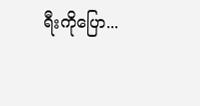ရီးကိုပြော...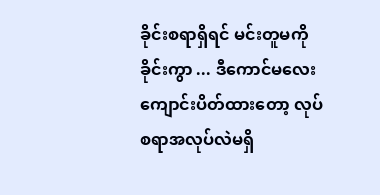ခိုင်းစရာရှိရင် မင်းတူမကိုခိုင်းကွာ ... ဒီကောင်မလေး ကျောင်းပိတ်ထားတော့ လုပ်စရာအလုပ်လဲမရှိ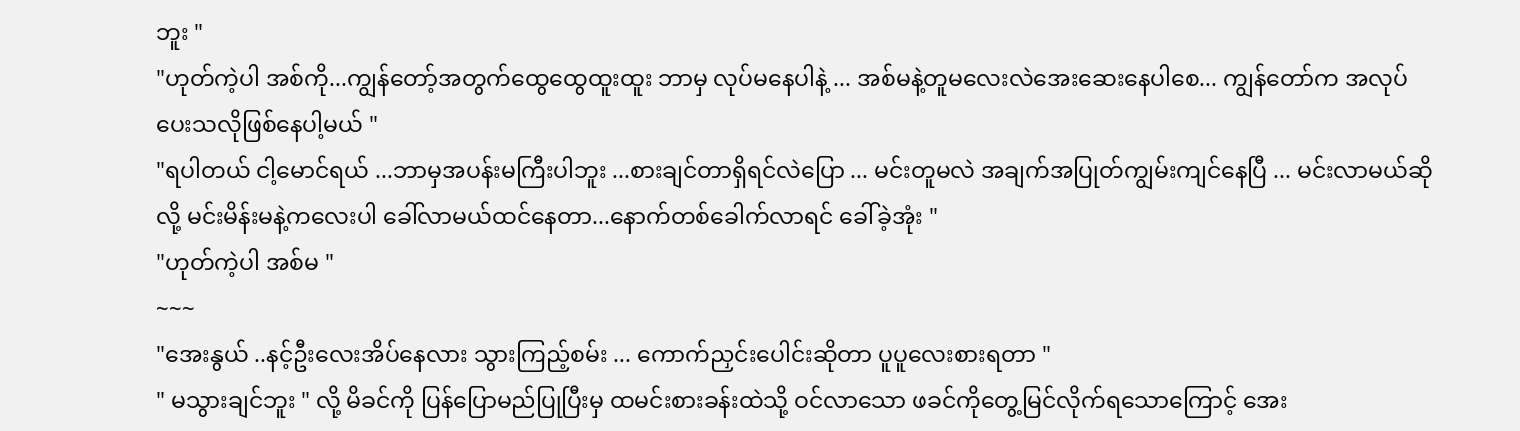ဘူး "
"ဟုတ်ကဲ့ပါ အစ်ကို...ကျွန်တော့်အတွက်ထွေထွေထူးထူး ဘာမှ လုပ်မနေပါနဲ့ ... အစ်မနဲ့တူမလေးလဲအေးဆေးနေပါစေ... ကျွန်တော်က အလုပ်ပေးသလိုဖြစ်နေပါ့မယ် "
"ရပါတယ် ငါ့မောင်ရယ် ...ဘာမှအပန်းမကြီးပါဘူး ...စားချင်တာရှိရင်လဲပြော ... မင်းတူမလဲ အချက်အပြုတ်ကျွမ်းကျင်နေပြီ ... မင်းလာမယ်ဆိုလို့ မင်းမိန်းမနဲ့ကလေးပါ ခေါ်လာမယ်ထင်နေတာ...နောက်တစ်ခေါက်လာရင် ခေါ်ခဲ့အုံး "
"ဟုတ်ကဲ့ပါ အစ်မ "
~~~
"အေးနွယ် ..နင့်ဦးလေးအိပ်နေလား သွားကြည့်စမ်း ... ကောက်ညှင်းပေါင်းဆိုတာ ပူပူလေးစားရတာ "
" မသွားချင်ဘူး " လို့ မိခင်ကို ပြန်ပြောမည်ပြုပြီးမှ ထမင်းစားခန်းထဲသို့ ဝင်လာသော ဖခင်ကိုတွေ့မြင်လိုက်ရသောကြောင့် အေး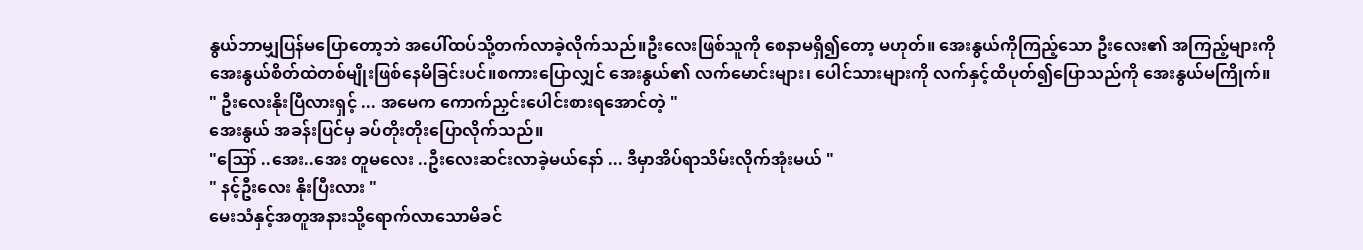နွယ်ဘာမျှပြန်မပြောတော့ဘဲ အပေါ်ထပ်သို့တက်လာခဲ့လိုက်သည်။ဦးလေးဖြစ်သူကို စေနာမရှိ၍တော့ မဟုတ်။ အေးနွယ်ကိုကြည့်သော ဦးလေး၏ အကြည့်များကို အေးနွယ်စိတ်ထဲတစ်မျိုးဖြစ်နေမိခြင်းပင်။စကားပြောလျှင် အေးနွယ်၏ လက်မောင်းများ၊ ပေါင်သားများကို လက်နှင့်ထိပုတ်၍ပြောသည်ကို အေးနွယ်မကြိုက်။
" ဦးလေးနိုးပြီလားရှင့် ... အမေက ကောက်ညှင်းပေါင်းစားရအောင်တဲ့ "
အေးနွယ် အခန်းပြင်မှ ခပ်တိုးတိုးပြောလိုက်သည်။
"ဪ ..အေး..အေး တူမလေး ..ဦးလေးဆင်းလာခဲ့မယ်နော် ... ဒီမှာအိပ်ရာသိမ်းလိုက်အုံးမယ် "
" နင့်ဦးလေး နိုးပြီးလား "
မေးသံနှင့်အတူအနားသို့ရောက်လာသောမိခင်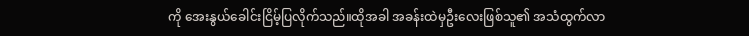ကို အေးနွယ်ခေါင်းငြိမ့်ပြလိုက်သည်။ထိုအခါ အခန်းထဲမှဦးလေးဖြစ်သူ၏ အသံထွက်လာ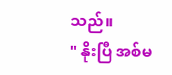သည်။
" နိုးပြီ အစ်မ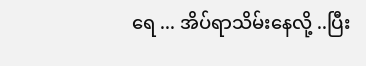ရေ ... အိပ်ရာသိမ်းနေလို့ ..ပြီး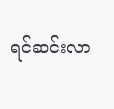ရင်ဆင်းလာ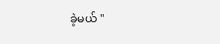ခဲ့မယ် "